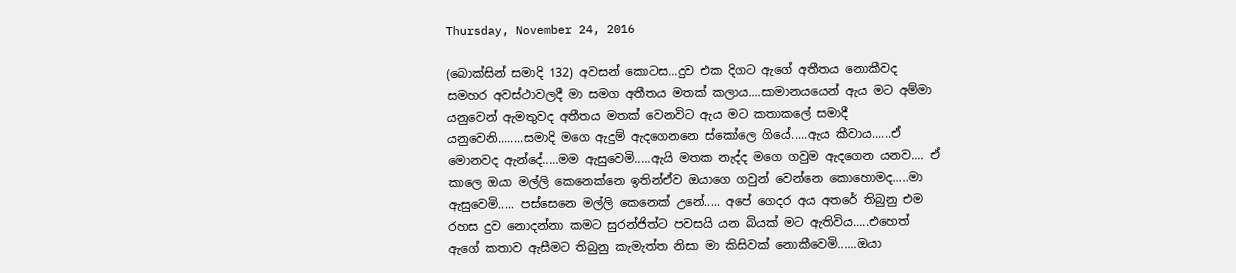Thursday, November 24, 2016

(බොක්සින් සමාදි 132) අවසන් කොටස...දුව එක දිගට ඇගේ අතීතය නොකීවද සමහර අවස්ථාවලදී මා සමග අතීතය මතක් කලාය....සාමානයයෙන් ඇය මට අම්මා යනුවෙන් ඇමතුවද අතීතය මතක් වෙනවිට ඇය මට කතාකලේ සමාදී යනුවෙනි........සමාදි මගෙ ඇදුම් ඇදගෙනනෙ ස්කෝලෙ ගියේ.....ඇය කීවාය......ඒ මොනවද ඇන්දේ.....මම ඇසුවෙමි.....ඇයි මතක නැද්ද මගෙ ගවුම ඇදගෙන යනව.... ඒ කාලෙ ඔයා මල්ලි කෙනෙක්නෙ ඉතින්ඒව ඔයාගෙ ගවුන් වෙන්නෙ කොහොමද.....මා ඇසුවෙමි..... පස්සෙනෙ මල්ලි කෙනෙක් උනේ..... අපේ ගෙදර අය අතරේ තිබුනු එම රහස දුව නොදන්නා කමට සුරන්ජිත්ට පවසයි යන බියක් මට ඇතිවිය.....එහෙත් ඇගේ කතාව ඇසීමට තිබුනු කැමැත්ත නිසා මා කිසිවක් නොකීවෙමි......ඔයා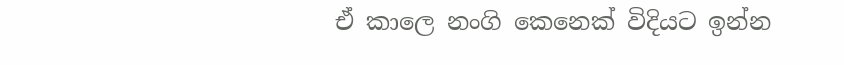ඒ කාලෙ නංගි කෙනෙක් විදියට ඉන්න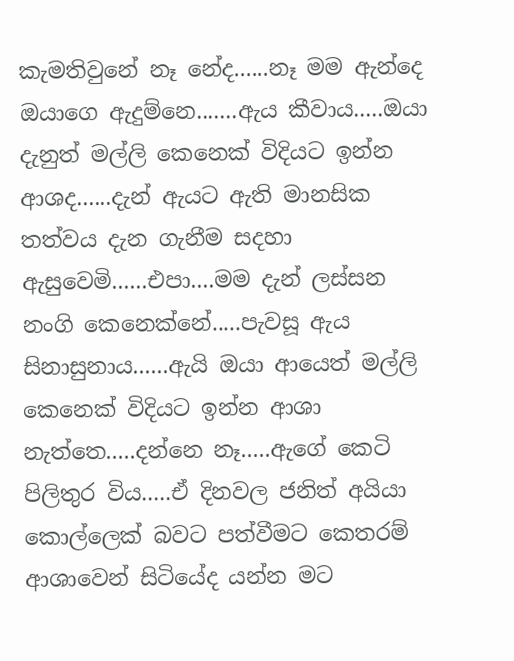කැමතිවුනේ නෑ නේද......නෑ මම ඇන්දෙ ඔයාගෙ ඇදුම්නෙ.......ඇය කීවාය.....ඔයා දැනුත් මල්ලි කෙනෙක් විදියට ඉන්න ආශද......දැන් ඇයට ඇති මානසික තත්වය දැන ගැනීම සදහා ඇසුවෙමි......එපා....මම දැන් ලස්සන නංගි කෙනෙක්නේ.....පැවසූ ඇය සිනාසුනාය......ඇයි ඔයා ආයෙත් මල්ලි කෙනෙක් විදියට ඉන්න ආශා නැත්තෙ.....දන්නෙ නෑ.....ඇගේ කෙටි පිලිතුර විය.....ඒ දිනවල ජනිත් අයියා කොල්ලෙක් බවට පත්වීමට කෙතරම් ආශාවෙන් සිටියේද යන්න මට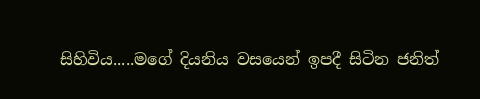සිහිවිය.....මගේ දියනිය වසයෙන් ඉපදී සිටින ජනිත්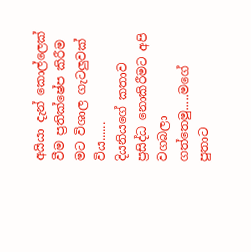අයියා දැන් කොල්ලෙක් වීම ප්‍රතික්ෂේප කිරීම මට විශාල ගැටලුවක් විය......
දියනියගේ කතාව ප්‍රසිද්ධ නොකිරීමට අපි වගබලා ගත්තෙමු.....මගේ පුතාට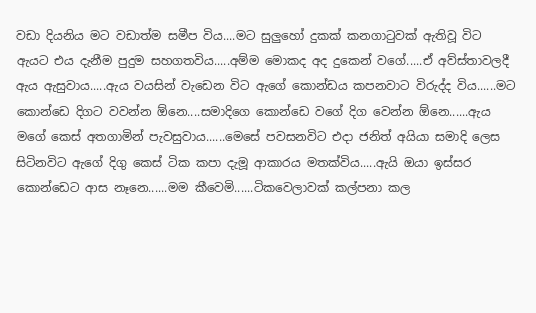වඩා දියනිය මට වඩාත්ම සමීප විය....මට සුලුහෝ දුකක් කනගාටුවක් ඇතිවූ විට ඇයට එය දැනීම පුදුම සහගතවිය.....අම්ම මොකද අද දුකෙන් වගේ.....ඒ අව්ස්තාවලදී ඇය ඇසුවාය.....ඇය වයසින් වැඩෙන විට ඇගේ කොන්ඩය කපනවාට විරුද්ද විය......මට කොන්ඩෙ දිගට වවන්න ඕනෙ....සමාදිගෙ කොන්ඩෙ වගේ දිග වෙන්න ඕනෙ......ඇය මගේ කෙස් අතගාමින් පැවසුවාය......මෙසේ පවසනවිට එදා ජනිත් අයියා සමාදි ලෙස සිටිනවිට ඇගේ දිගු කෙස් ටික කපා දැමූ ආකාරය මතක්විය.....ඇයි ඔයා ඉස්සර කොන්ඩෙට ආස නෑනෙ......මම කීවෙමි......ටිකවෙලාවක් කල්පනා කල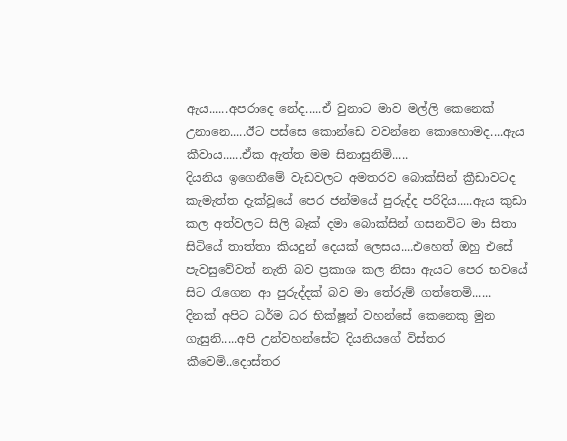ඇය......අපරාදෙ නේද.....ඒ වුනාට මාව මල්ලි කෙනෙක් උනානෙ.....ඊට පස්සෙ කොන්ඩෙ වවන්නෙ කොහොමද....ඇය කීවාය......ඒක ඇත්ත මම සිනාසුනිමි.....
දියනිය ඉගෙනීමේ වැඩවලට අමතරව බොක්සින් ක්‍රීඩාවටද කැමැත්ත දැක්වූයේ පෙර ජන්මයේ පුරුද්ද පරිදිය.....ඇය කුඩා කල අත්වලට සිලි බෑක් දමා බොක්සින් ගසනවිට මා සිතා සිටියේ තාත්තා කියදුන් දෙයක් ලෙසය....එහෙත් ඔහු එසේ පැවසුවේවත් නැති බව ප්‍රකාශ කල නිසා ඇයට පෙර භවයේ සිට රැගෙන ආ පුරුද්දක් බව මා තේරුම් ගත්තෙමි......
දිනක් අපිට ධර්ම ධර භික්ෂූන් වහන්සේ කෙනෙකු මුන ගැසුනි.....අපි උන්වහන්සේට දියනියගේ විස්තර කීවෙමි..දොස්තර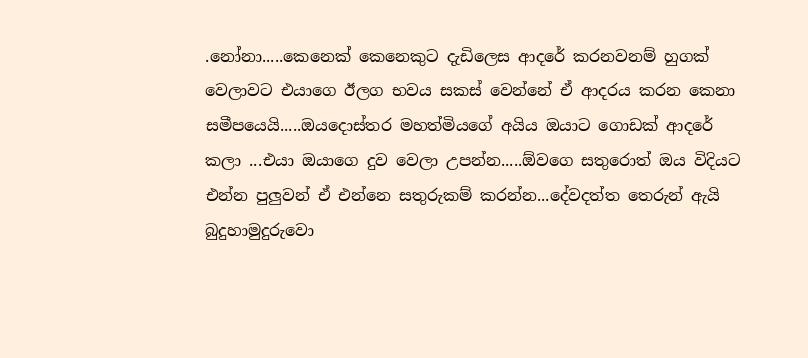.නෝනා.....කෙනෙක් කෙනෙකුට දැඩිලෙස ආදරේ කරනවනම් හුගක් වෙලාවට එයාගෙ ඊලග භවය සකස් වෙන්නේ ඒ ආදරය කරන කෙනා සමීපයෙයි.....ඔයදොස්තර මහත්මියගේ අයිය ඔයාට ගොඩක් ආදරේ කලා ...එයා ඔයාගෙ දුව වෙලා උපන්න.....ඕවගෙ සතුරොත් ඔය විදියට එන්න පුලුවන් ඒ එන්නෙ සතුරුකම් කරන්න...දේවදත්ත තෙරුන් ඇයි බුදුහාමුදුරුවො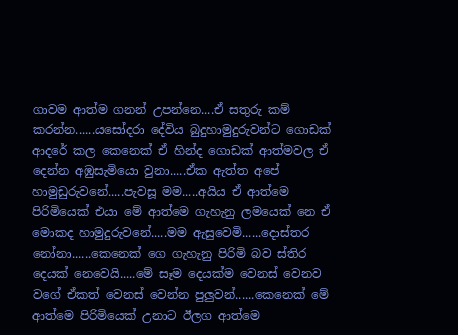ගාවම ආත්ම ගනන් උපන්නෙ....ඒ සතුරු කම් කරන්න......යසෝදරා දේවිය බුදුහාමුදුරුවන්ට ගොඩක් ආදරේ කල කෙනෙක් ඒ හින්ද ගොඩක් ආත්මවල ඒ දෙන්න අඹුසැමියො වුනා.....ඒක ඇත්ත අපේ හාමුඩුරුවනේ.....පැවසූ මම.....අයිය ඒ ආත්මෙ පිරිමියෙක් එයා මේ ආත්මෙ ගැහැනු ලමයෙක් නෙ ඒ මොකද හාමුදුරුවනේ.....මම ඇසුවෙමි......දොස්තර නෝනා......කෙනෙක් ගෙ ගැහැනු පිරිමි බව ස්තිර දෙයක් නෙවෙයි.....මේ සෑම දෙයක්ම වෙනස් වෙනව වගේ ඒකත් වෙනස් වෙන්න පුලුවන්......කෙනෙක් මේ ආත්මෙ පිරිමියෙක් උනාට ඊලග ආත්මෙ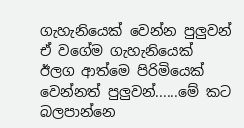ගැහැනියෙක් වෙන්න පුලුවන් ඒ වගේම ගැහැනියෙක් ඊලග ආත්මෙ පිරිමියෙක් වෙන්නත් පුලුවන්......මේ කට බලපාන්නෙ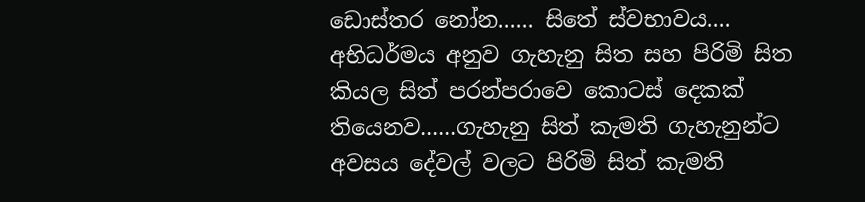ඩොස්තර නෝන...... සිතේ ස්වභාවය.... අභිධර්මය අනුව ගැහැනු සිත සහ පිරිමි සිත කියල සිත් පරන්පරාවෙ කොටස් දෙකක් තියෙනව......ගැහැනු සිත් කැමති ගැහැනුන්ට අවසය දේවල් වලට පිරිමි සිත් කැමති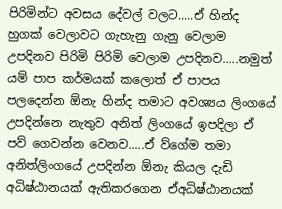පිරිමින්ට අවසය දේවල් වලට.....ඒ හින්ද හුගක් වෙලාවට ගැහැනු ගැනු වෙලාම උපදිනව පිරිමි පිරිමි වෙලාම උපදිනව.....නමුත් යම් පාප කර්මයක් කලොත් ඒ පාපය පලදෙන්න ඕනැ හින්ද තමාට අවශ්‍යය ලිංගයේ උපදින්නෙ නැතුව අනිත් ලිංගයේ ඉපදිලා ඒ පව් ගෙවන්න වෙනව.....ඒ ව්ගේම තමා අනිත්ලිංගයේ උපදින්න ඕනැ කියල දැඩි අධිෂ්ඨානයක් ඇතිකරගෙන ඒඅධිෂ්ඨානයක්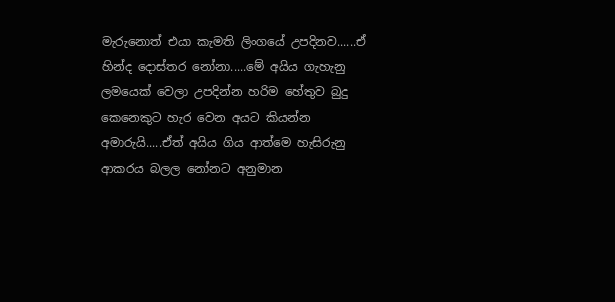මැරුනොත් එයා කැමති ලිංගයේ උපදිනව......ඒ හින්ද දොස්තර නෝනා.....මේ අයිය ගැහැනු ලමයෙක් වෙලා උපදින්න හරිම හේතුව බුදු කෙනෙකුට හැර වෙන අයට කියන්න අමාරුයි.....ඒත් අයිය ගිය ආත්මෙ හැසිරුනු ආකරය බලල නෝනට අනුමාන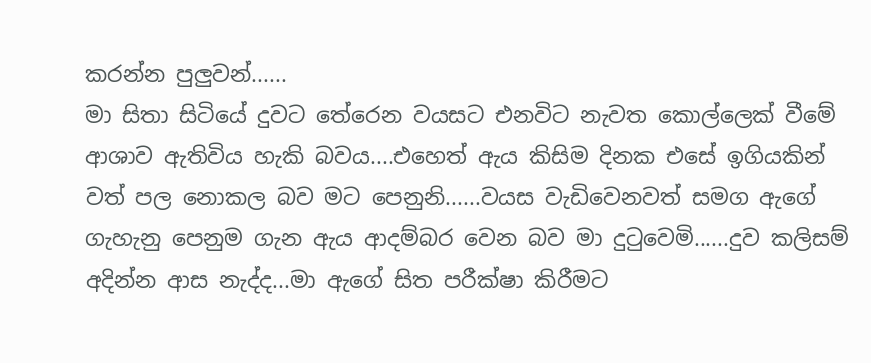කරන්න පුලුවන්......
මා සිතා සිටියේ දුවට තේරෙන වයසට එනවිට නැවත කොල්ලෙක් වීමේ ආශාව ඇතිවිය හැකි බවය....එහෙත් ඇය කිසිම දිනක එසේ ඉගියකින් වත් පල නොකල බව මට පෙනුනි......වයස වැඩිවෙනවත් සමග ඇගේ ගැහැනු පෙනුම ගැන ඇය ආදම්බර වෙන බව මා දුටුවෙමි......දුව කලිසම් අදින්න ආස නැද්ද...මා ඇගේ සිත පරීක්ෂා කිරීමට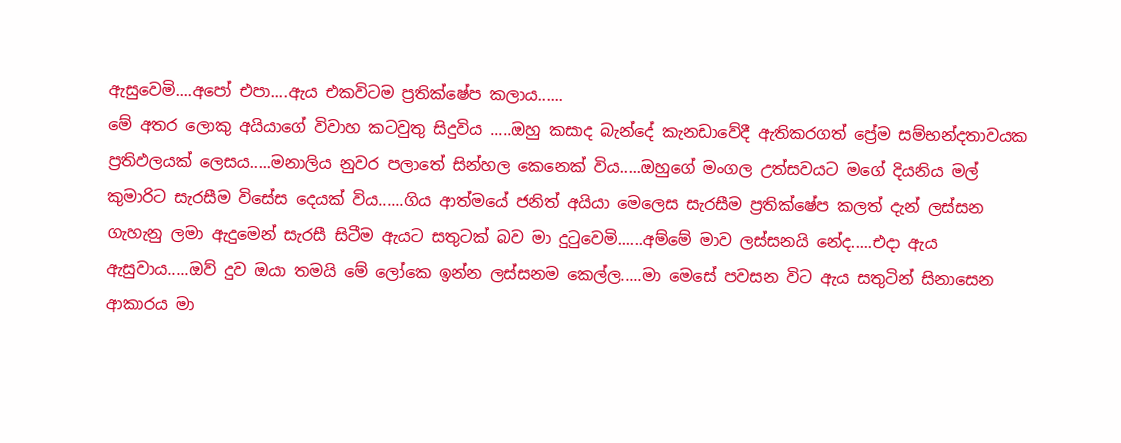ඇසුවෙමි....අපෝ එපා....ඇය එකවිටම ප්‍රතික්ෂේප කලාය......
මේ අතර ලොකු අයියාගේ විවාහ කටවුතු සිදුවිය .....ඔහු කසාද බැන්දේ කැනඩාවේදී ඇතිකරගත් ප්‍රේම සම්භන්දතාවයක ප්‍රතිඵලයක් ලෙසය.....මනාලිය නුවර පලාතේ සින්හල කෙනෙක් විය.....ඔහුගේ මංගල උත්සවයට මගේ දියනිය මල් කුමාරිට සැරසීම විසේස දෙයක් විය......ගිය ආත්මයේ ජනිත් අයියා මෙලෙස සැරසීම ප්‍රතික්ෂේප කලත් දැන් ලස්සන ගැහැනු ලමා ඇදුමෙන් සැරසී සිටීම ඇයට සතුටක් බව මා දුටුවෙමි......අම්මේ මාව ලස්සනයි නේද.....එදා ඇය ඇසුවාය.....ඔව් දුව ඔයා තමයි මේ ලෝකෙ ඉන්න ලස්සනම කෙල්ල.....මා මෙසේ පවසන විට ඇය සතුටින් සිනාසෙන ආකාරය මා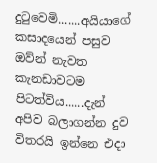දුටුවෙමි.......අයියාගේ කසාදයෙන් පසුව ඔව්න් නැවත කැනඩාවටම පිටත්විය......දැන් අපිව බලාගන්න දුව විතරයි ඉන්නෙ එදා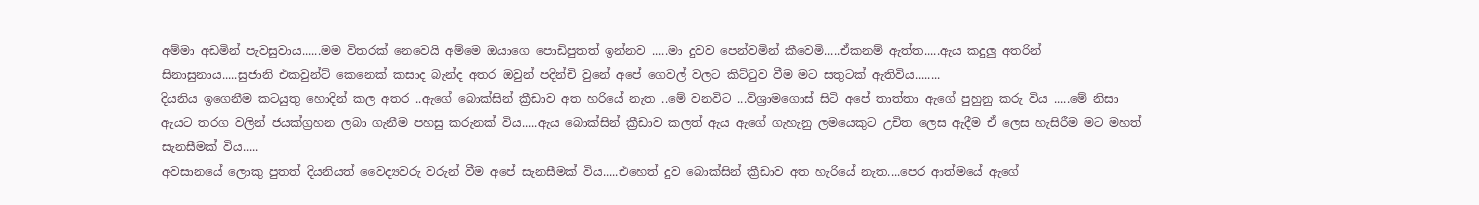අම්මා අඩමින් පැවසුවාය......මම විතරක් නෙවෙයි අම්මෙ ඔයාගෙ පොඩිපුතත් ඉන්නව .....මා දුවව පෙන්වමින් කීවෙමි.....ඒකනම් ඇත්ත.....ඇය කදුලු අතරින් සිනාසුනාය.....සුජානි එකවුන්ට් කෙනෙක් කසාද බැන්ද අතර ඔවුන් පදින්චි වුනේ අපේ ගෙවල් වලට කිට්ටුව වීම මට සතුටක් ඇතිවිය........
දියනිය ඉගෙනීම කටයුතු හොදින් කල අතර ..ඇගේ බොක්සින් ක්‍රීඩාව අත හරියේ නැත ..මේ වනවිට ...විශ්‍රාමගොස් සිටි අපේ තාත්තා ඇගේ පුහුනු කරු විය .....මේ නිසා ඇයට තරග වලින් ජයක්ග්‍රහන ලබා ගැනීම පහසු කරුනක් විය.....ඇය බොක්සින් ක්‍රීඩාව කලත් ඇය ඇගේ ගැහැනු ලමයෙකුට උචිත ලෙස ඇදීම ඒ ලෙස හැසිරීම මට මහත් සැනසීමක් විය.....
අවසානයේ ලොකු පුතත් දියනියත් වෛද්‍යවරු වරුන් වීම අපේ සැනසීමක් විය.....එහෙත් දුව බොක්සින් ක්‍රීඩාව අත හැරියේ නැත....පෙර ආත්මයේ ඇගේ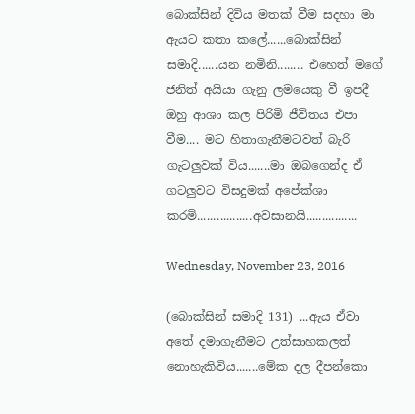බොක්සින් දිවිය මතක් වීම සදහා මා ඇයට කතා කලේ......බොක්සින් සමාදි......යන නමිනි........ එහෙත් මගේ ජනිත් අයියා ගැනු ලමයෙකු වී ඉපදී ඔහු ආශා කල පිරිමි ජීවිතය එපා වීම.... මට හිතාගැනීමටවත් බැරි ගැටලුවක් විය.......මා ඔබගෙන්ද ඒ ගටලුවට විසදුමක් අපේක්ශා කරමි.................අවසානයි................

Wednesday, November 23, 2016

(බොක්සින් සමාදි 131) ...ඇය ඒවා අතේ දමාගැනීමට උත්සාහකලත් නොහැකිවිය.......මේක දල දීපන්කො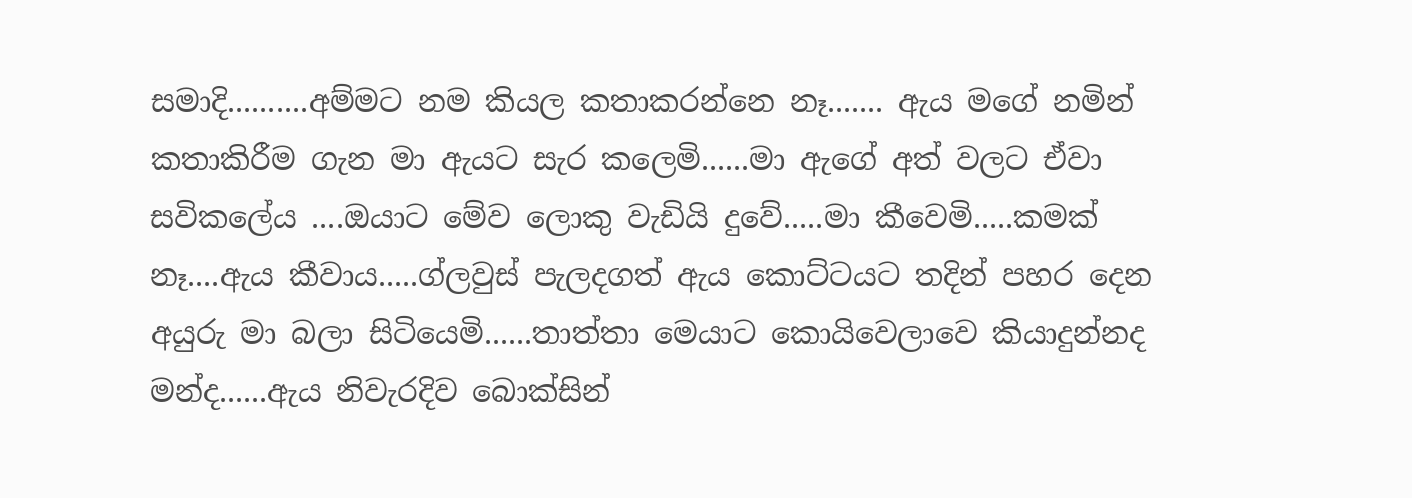සමාදි..........අම්මට නම කියල කතාකරන්නෙ නෑ....... ඇය මගේ නමින් කතාකිරීම ගැන මා ඇයට සැර කලෙමි......මා ඇගේ අත් වලට ඒවා සවිකලේය ....ඔයාට මේව ලොකු වැඩියි දුවේ.....මා කීවෙමි.....කමක් නෑ....ඇය කීවාය.....ග්ලවුස් පැලදගත් ඇය කොට්ටයට තදින් පහර දෙන අයුරු මා බලා සිටියෙමි......තාත්තා මෙයාට කොයිවෙලාවෙ කියාදුන්නද මන්ද......ඇය නිවැරදිව බොක්සින්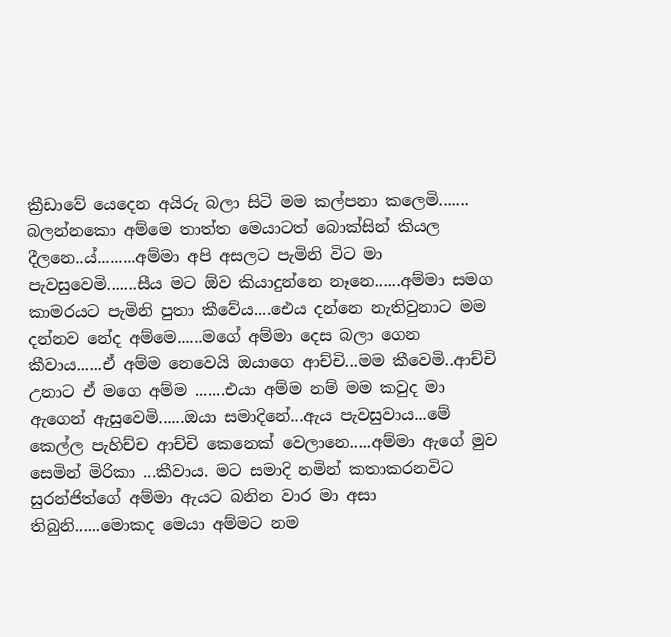ක්‍රීඩාවේ යෙදෙන අයිරු බලා සිටි මම කල්පනා කලෙමි....... බලන්නකො අම්මෙ තාත්ත මෙයාටත් බොක්සින් කියල දීලනෙ..ය්.........අම්මා අපි අසලට පැමිනි විට මා පැවසුවෙමි.......සීය මට ඕව කියාදුන්නෙ නෑනෙ......අම්මා සමග කාමරයට පැමිනි පුතා කීවේය....ඓය දන්නෙ නැතිවුනාට මම දන්නව නේද අම්මෙ......මගේ අම්මා දෙස බලා ගෙන කීවාය......ඒ අම්ම නෙවෙයි ඔයාගෙ ආච්චි...මම කීවෙමි..ආච්චි උනාට ඒ මගෙ අම්ම .......එයා අම්ම නම් මම කවුද මා ඇගෙන් ඇසුවෙමි......ඔයා සමාදිනේ...ඇය පැවසුවාය...මේ කෙල්ල පැහිච්ච ආච්චි කෙනෙක් වෙලානෙ.....අම්මා ඇගේ මුව සෙමින් මිරිකා ...කීවාය. මට සමාදි නමින් කතාකරනවිට සුරන්ජිත්ගේ අම්මා ඇයට බනින වාර මා අසා තිබුනි......මොකද මෙයා අම්මට නම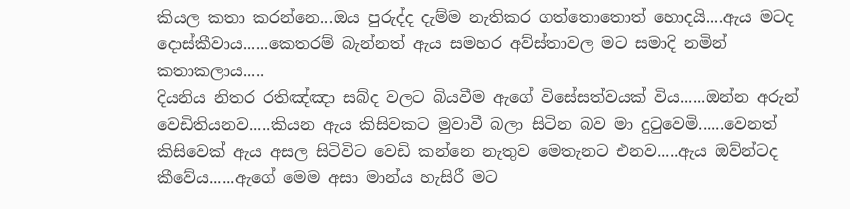කියල කතා කරන්නෙ...ඔය පුරුද්ද දැම්ම නැතිකර ගත්තොතොත් හොදයි....ඇය මටද දොස්කීවාය......කෙතරම් බැන්නත් ඇය සමහර අව්ස්තාවල මට සමාදි නමින් කතාකලාය.....
දියනිය නිතර රතිඤ්ඤා සබ්ද වලට බියවීම ඇගේ විසේසත්වයක් විය......ඔන්න අරුන් වෙඩිතියනව.....කියන ඇය කිසිවකට මුවාවී බලා සිටින බව මා දුටුවෙමි......වෙනත් කිසිවෙක් ඇය අසල සිටිවිට වෙඩි කන්නෙ නැතුව මෙතැනට එනව.....ඇය ඔව්න්ටද කීවේය......ඇගේ මෙම අසා මාන්ය හැසිරී මට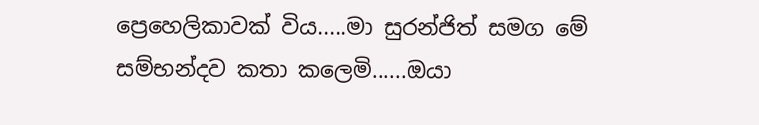ප්‍රෙහෙලිකාවක් විය.....මා සුරන්ජිත් සමග මේ සම්භන්දව කතා කලෙමි......ඔයා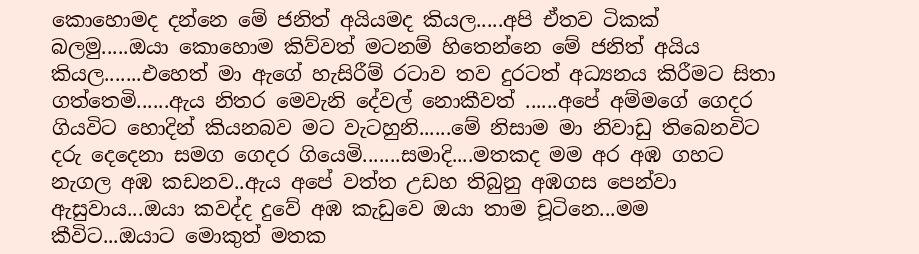කොහොමද දන්නෙ මේ ජනිත් අයියමද කියල.....අපි ඒතව ටිකක් බලමු.....ඔයා කොහොම කිව්වත් මටනම් හිතෙන්නෙ මේ ජනිත් අයිය කියල.......එහෙත් මා ඇගේ හැසිරීම් රටාව තව දුරටත් අධ්‍යනය කිරීමට සිතා ගත්තෙමි......ඇය නිතර මෙවැනි දේවල් නොකීවත් ......අපේ අම්මගේ ගෙදර ගියවිට හොදින් කියනබව මට වැටහුනි......මේ නිසාම මා නිවාඩු තිබෙනවිට දරු දෙදෙනා සමග ගෙදර ගියෙමි.......සමාදි....මතකද මම අර අඹ ගහට නැගල අඹ කඩනව..ඇය අපේ වත්ත උඩහ තිබුනු අඹගස පෙන්වා ඇසුවාය...ඔයා කවද්ද දුවේ අඹ කැඩුවෙ ඔයා තාම චූටිනෙ...මම කීවිට...ඔයාට මොකුත් මතක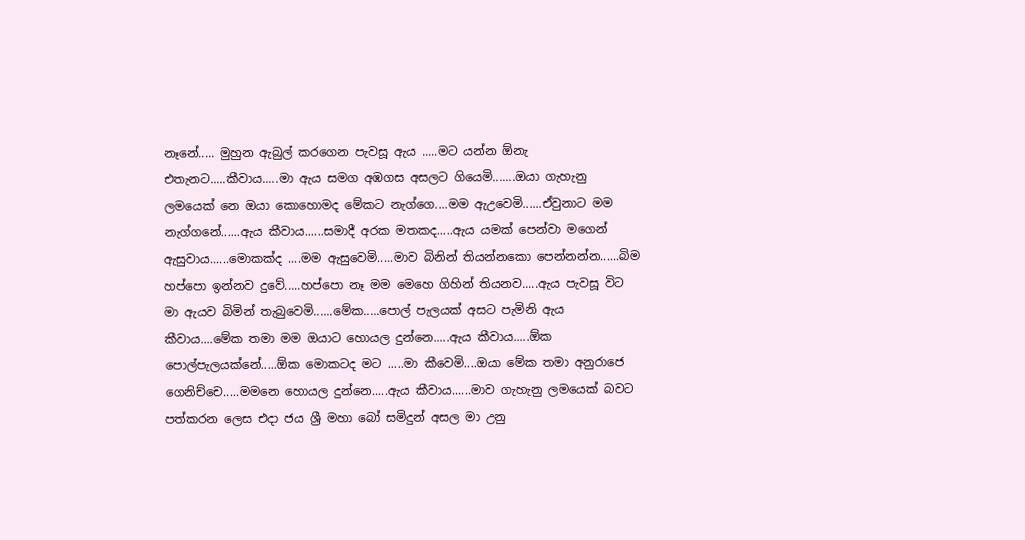නෑනේ..... මුහුන ඇබුල් කරගෙන පැවසූ ඇය .....මට යන්න ඕනැ එතැනට.....කීවාය.....මා ඇය සමග අඹගස අසලට ගියෙමි.......ඔයා ගැහැනු ලමයෙක් නෙ ඔයා කොහොමද මේකට නැග්ගෙ....මම ඇඋවෙමි......ඒවුනාට මම නැග්ගනේ......ඇය කීවාය......සමාදී අරක මතකද.....ඇය යමක් පෙන්වා මගෙන් ඇසුවාය......මොකක්ද ....මම ඇසුවෙමි.....මාව බිනින් තියන්නකො පෙන්නන්න......බිම හප්පො ඉන්නව දුවේ.....හප්පො නෑ මම මෙහෙ ගිහින් තියනව.....ඇය පැවසූ විට මා ඇයව බිමින් තැබුවෙමි......මේක.....පොල් පැලයක් අසට පැමිනි ඇය කීවාය....මේක තමා මම ඔයාට හොයල දුන්නෙ.....ඇය කීවාය.....ඕක පොල්පැලයක්නේ.....ඕක මොකටද මට .....මා කීවෙමි....ඔයා මේක තමා අනුරාජෙ ගෙනිච්චෙ.....මමනෙ හොයල දුන්නෙ.....ඇය කීවාය......මාව ගැහැනු ලමයෙක් බවට පත්කරන ලෙස එදා ජය ශ්‍රී මහා බෝ සමිදුන් අසල මා උනු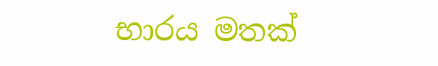භාරය මතක්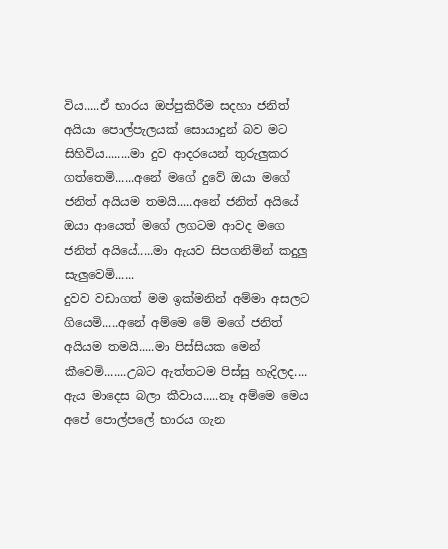විය.....ඒ භාරය ඔප්පුකිරීම සදහා ජනිත් අයියා පොල්පැලයක් සොයාදුන් බව මට සිහිවිය........මා දුව ආදරයෙන් තුරුලුකර ගත්තෙමි......අනේ මගේ දුවේ ඔයා මගේ ජනිත් අයියම තමයි.....අනේ ජනිත් අයියේ ඔයා ආයෙත් මගේ ලගටම ආවද මගෙ ජනිත් අයියේ.....මා ඇයව සිපගනිමින් කදුලු සැලුවෙමි......
දුවව වඩාගත් මම ඉක්මනින් අම්මා අසලට ගියෙමි.....අනේ අම්මෙ මේ මගේ ජනිත් අයියම තමයි.....මා පිස්සියක මෙන් කීවෙමි.......උබට ඇත්තටම පිස්සු හැදිලද.... ඇය මාදෙස බලා කීවාය.....නෑ අම්මෙ මෙය අපේ පොල්පලේ භාරය ගැන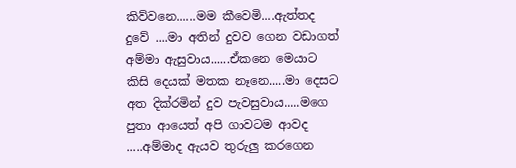කිව්වනෙ......මම කීවෙමි....ඇත්තද දුවේ ....මා අතින් දුවව ගෙන වඩාගත් අම්මා ඇසුවාය......ඒකනෙ මෙයාට කිසි දෙයක් මතක නෑනෙ.....මා දෙසට අත දික්රමින් දුව පැවසුවාය.....මගෙ පුතා ආයෙත් අපි ගාවටම ආවද .....අම්මාද ඇයව තුරුලු කරගෙන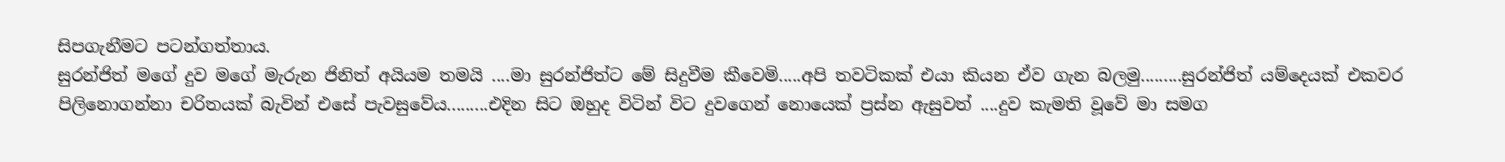සිපගැනීමට පටන්ගත්තාය.
සුරන්ජිත් මගේ දුව මගේ මැරුන ජිනිත් අයියම තමයි ....මා සුරන්ජිත්ට මේ සිදුවීම කීවෙමි.....අපි තවටිකක් එයා කියන ඒව ගැන බලමු.........සුරන්ජිත් යම්දෙයක් එකවර පිලිනොගන්නා චරිතයක් බැවින් එසේ පැවසුවේය.........එදින සිට ඔහුද විටින් විට දුවගෙන් නොයෙක් ප්‍රස්න ඇසුවත් ....දුව කැමති වූවේ මා සමග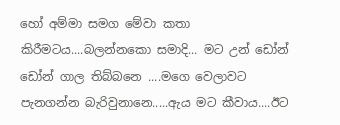හෝ අම්මා සමග මේවා කතා කිරීමටය....බලන්නකො සමාදි... මට උන් ඩෝන් ඩෝන් ගාල තිබ්බනෙ ....මගෙ වෙලාවට පැනගන්න බැරිවුනානෙ.....ඇය මට කීවාය....ඊට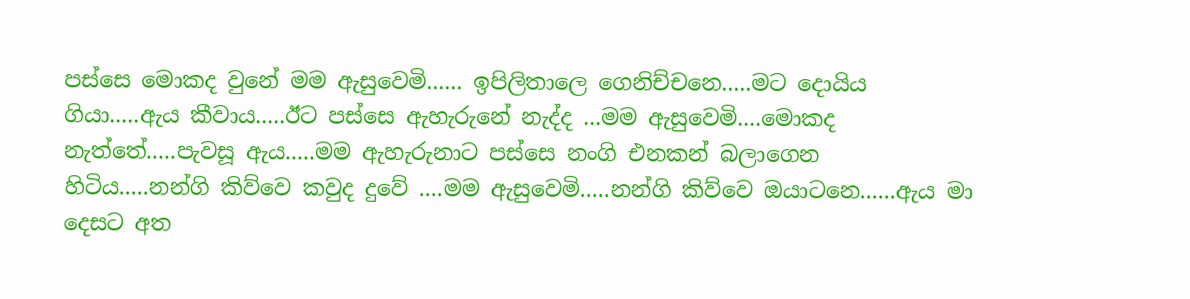පස්සෙ මොකද වුනේ මම ඇසුවෙමි...... ඉපිලිතාලෙ ගෙනිච්චනෙ.....මට දොයිය ගියා.....ඇය කීවාය.....ඊට පස්සෙ ඇහැරුනේ නැද්ද ...මම ඇසුවෙමි....මොකද නැත්තේ.....පැවසූ ඇය.....මම ඇහැරුනාට පස්සෙ නංගි එනකන් බලාගෙන හිටිය.....නන්ගි කිව්වෙ කවුද දුවේ ....මම ඇසුවෙමි.....නන්ගි කිව්වෙ ඔයාටනෙ......ඇය මා දෙසට අත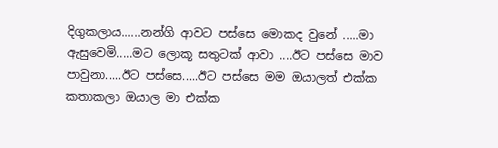දිගුකලාය......නන්ගි ආවට පස්සෙ මොකද වුනේ .....මා ඇසුවෙමි.....මට ලොකූ සතුටක් ආවා ....ඊට පස්සෙ මාව පාවුනා.....ඊට පස්සෙ.....ඊට පස්සෙ මම ඔයාලත් එක්ක කතාකලා ඔයාල මා එක්ක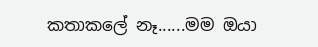කතාකලේ නෑ......මම ඔයා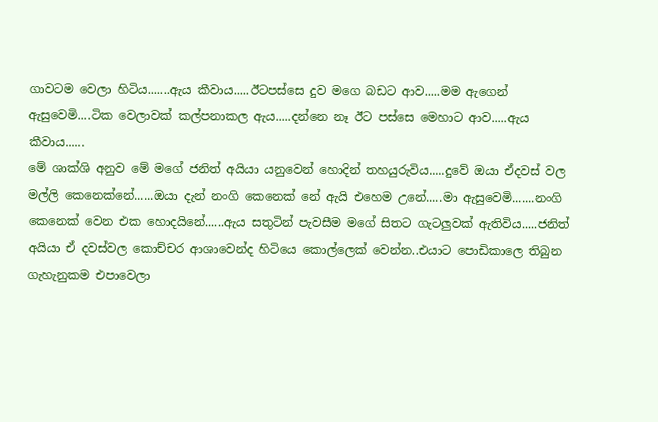ගාවටම වෙලා හිටිය.......ඇය කීවාය.....ඊටපස්සෙ දුව මගෙ බඩට ආව.....මම ඇගෙන් ඇසුවෙමි....ටික වෙලාවක් කල්පනාකල ඇය.....දන්නෙ නෑ ඊට පස්සෙ මෙහාට ආව.....ඇය කීවාය......
මේ ශාක්ශි අනුව මේ මගේ ජනිත් අයියා යනුවෙන් හොදින් තහයුරුවිය.....දුවේ ඔයා ඒදවස් වල මල්ලි කෙනෙක්නේ......ඔයා දැන් නංගි කෙනෙක් නේ ඇයි එහෙම උනේ.....මා ඇසුවෙමි.......නංගි කෙනෙක් වෙන එක හොදයිනේ......ඇය සතුටින් පැවසීම මගේ සිතට ගැටලුවක් ඇතිවිය.....ජනිත් අයියා ඒ දවස්වල කොච්චර ආශාවෙන්ද හිටියෙ කොල්ලෙක් වෙන්න..එයාට පොඩිකාලෙ තිබුන ගැහැනුකම එපාවෙලා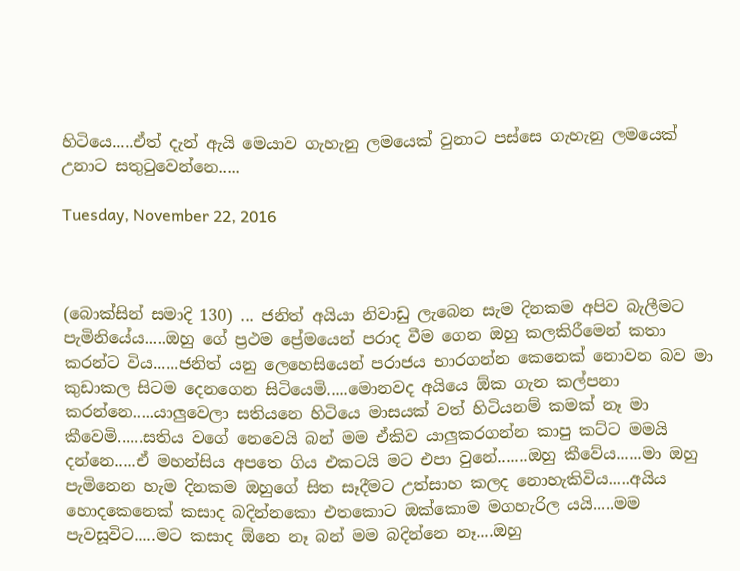හිටියෙ.....ඒත් දැන් ඇයි මෙයාව ගැහැනු ලමයෙක් වුනාට පස්සෙ ගැහැනු ලමයෙක් උනාට සතුටුවෙන්නෙ.....

Tuesday, November 22, 2016



(බොක්සින් සමාදි 130) ... ජනිත් අයියා නිවාඩු ලැබෙන සැම දිනකම අපිව බැලීමට පැමිනියේය.....ඔහු ගේ ප්‍රථම ප්‍රේමයෙන් පරාද වීම ගෙන ඔහු කලකිරීමෙන් කතා කරන්ට විය......ජනිත් යනු ලෙහෙසියෙන් පරාජය භාරගන්න කෙනෙක් නොවන බව මා කුඩාකල සිටම දෙනගෙන සිටියෙමි.....මොනවද අයියෙ ඕක ගැන කල්පනා කරන්නෙ.....යාලුවෙලා සතියනෙ හිටියෙ මාසයක් වත් හිටියනම් කමක් නෑ මා කීවෙමි......සතිය වගේ නෙවෙයි බන් මම ඒකිව යාලුකරගන්න කාපු කට්ට මමයි දන්නෙ.....ඒ මහන්සිය අපතෙ ගිය එකටයි මට එපා වුනේ.......ඔහු කීවේය......මා ඔහු පැමිනෙන හැම දිනකම ඔහුගේ සිත සෑදීමට උත්සාහ කලද නොහැකිවිය.....අයිය හොදකෙනෙක් කසාද බදින්නකො එතකොට ඔක්කොම මගහැරිල යයි.....මම පැවසූවිට.....මට කසාද ඕනෙ නෑ බන් මම බදින්නෙ නෑ....ඔහු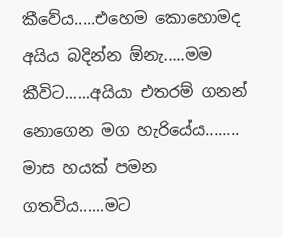කීවේය.....එහෙම කොහොමද අයිය බදින්න ඕනැ.....මම කීවිට......අයියා එතරම් ගනන් නොගෙන මග හැරියේය........
මාස හයක් පමන ගතවිය......මට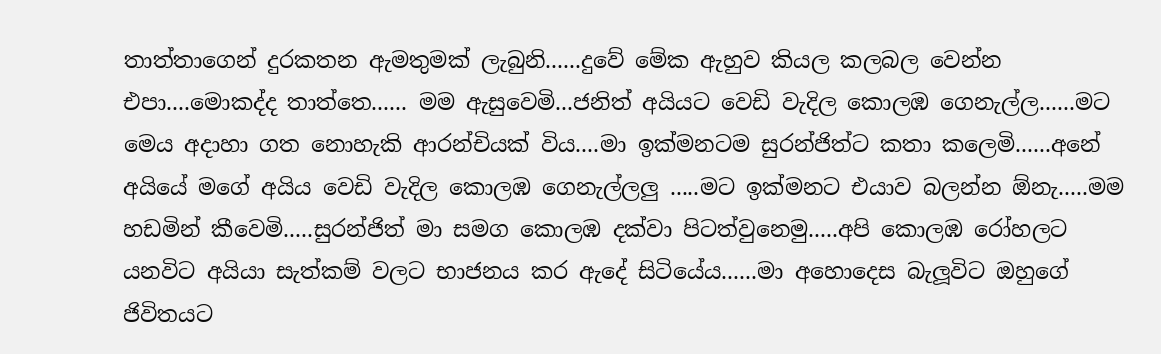තාත්තාගෙන් දුරකතන ඇමතුමක් ලැබුනි......දුවේ මේක ඇහුව කියල කලබල වෙන්න එපා....මොකද්ද තාත්තෙ...... මම ඇසුවෙමි...ජනිත් අයියට වෙඩි වැදිල කොලඹ ගෙනැල්ල......මට මෙය අදාහා ගත නොහැකි ආරන්චියක් විය....මා ඉක්මනටම සුරන්ජිත්ට කතා කලෙමි......අනේ අයියේ මගේ අයිය වෙඩි වැදිල කොලඹ ගෙනැල්ලලු .....මට ඉක්මනට එයාව බලන්න ඕනැ.....මම හඩමින් කීවෙමි.....සුරන්ජිත් මා සමග කොලඹ දක්වා පිටත්වුනෙමු.....අපි කොලඹ රෝහලට යනවිට අයියා සැත්කම් වලට භාජනය කර ඇදේ සිටියේය......මා අහොදෙස බැලූවිට ඔහුගේ ජිවිතයට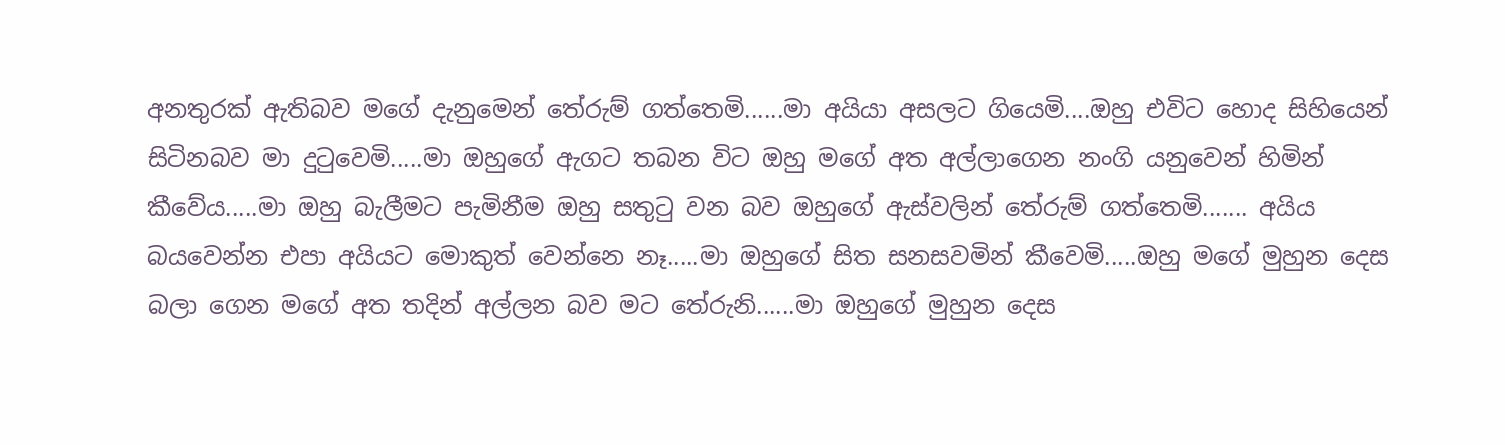අනතුරක් ඇතිබව මගේ දැනුමෙන් තේරුම් ගත්තෙමි......මා අයියා අසලට ගියෙමි....ඔහු එවිට හොද සිහියෙන් සිටිනබව මා දුටුවෙමි.....මා ඔහුගේ ඇගට තබන විට ඔහු මගේ අත අල්ලාගෙන නංගි යනුවෙන් හිමින් කීවේය.....මා ඔහු බැලීමට පැමිනීම ඔහු සතුටු වන බව ඔහුගේ ඇස්වලින් තේරුම් ගත්තෙමි....... අයිය බයවෙන්න එපා අයියට මොකුත් වෙන්නෙ නෑ.....මා ඔහුගේ සිත සනසවමින් කීවෙමි.....ඔහු මගේ මුහුන දෙස බලා ගෙන මගේ අත තදින් අල්ලන බව මට තේරුනි......මා ඔහුගේ මුහුන දෙස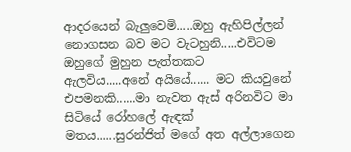ආදරයෙන් බැලුවෙමි.....ඔහු ඇහිපිල්ලන් නොගසන බව මට වැටහුනි.....එවිටම ඔහුගේ මුහුන පැත්තකට ඇලවිය.....අනේ අයියේ...... මට කියවුනේ එපමනකි......මා නැවත ඇස් අරිනවිට මා සිටියේ රෝහලේ ඇඳක් මතය......සුරන්ජිත් මගේ අත අල්ලාගෙන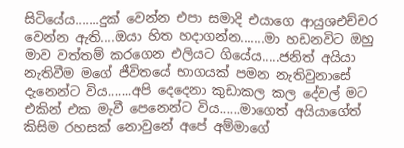සිටියේය.......දුක් වෙන්න එපා සමාදි එයාගෙ ආයුශඑච්චර වෙන්න ඇති....ඔයා හිත හදාගන්න.......මා හඩනවිට ඔහු මාව වත්තම් කරගෙන එලියට ගියේය.....ජනිත් අයියා නැතිවීම මගේ ජීවිතයේ භාගයක් පමන නැතිවුනාසේ දැනෙන්ට විය.......අපි දෙදෙනා කුඩාකල කල දේවල් මට එකින් එක මැවී පෙනෙන්ට විය......මාගෙත් අයියාගේත් කිසිම රහසක් නොවුනේ අපේ අම්මාගේ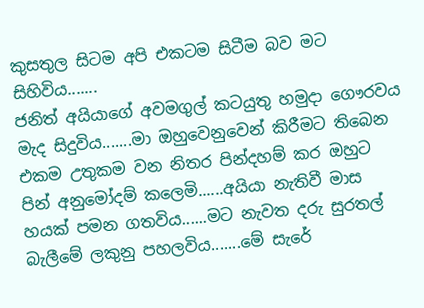කුසතුල සිටම අපි එකටම සිටීම බව මට සිහිවිය.......
ජනිත් අයියාගේ අවමගුල් කටයුතු හමුදා ගෞරවය මැද සිදුවිය.......මා ඔහුවෙනුවෙන් කිරීමට තිබෙන එකම උතුකම වන නිතර පින්දහම් කර ඔහුට පින් අනුමෝදම් කලෙමි......අයියා නැතිවී මාස හයක් පමන ගතවිය......මට නැවත දරු සුරතල් බැලීමේ ලකුනු පහලවිය.......මේ සැරේ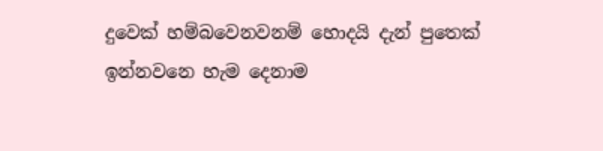දුවෙක් හම්බවෙනවනම් හොදයි දැන් පුතෙක් ඉන්නවනෙ හැම දෙනාම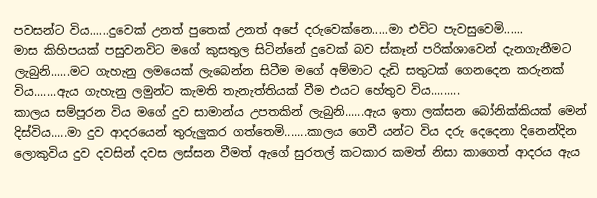පවසන්ට විය......දුවෙක් උනත් පුතෙක් උනත් අපේ දරුවෙක්නෙ.....මා එවිට පැවසුවෙමි......
මාස කිහිපයක් පසුවනවිට මගේ කුසතුල සිටින්නේ දුවෙක් බව ස්කෑන් පරික්ශාවෙන් දැනගැනීමට ලැබුනි......මට ගැහැනු ලමයෙක් ලැබෙන්න සිටීම මගේ අම්මාට දැඩි සතුටක් ගෙනදෙන කරුනක් විය.......ඇය ගැහැනු ලමුන්ට කැමති තැනැත්තියක් වීම එයට හේතුව විය.........
කාලය සම්පූරන විය මගේ දුව සාමාන්ය උපතකින් ලැබුනි......ඇය ඉතා ලක්සන බෝනික්කියක් මෙන් දිස්විය.....මා දුව ආදරයෙන් තුරුලුකර ගත්තෙමි.......කාලය ගෙවී යන්ට විය දරු දෙදෙනා දිනෙන්දින ලොකුවිය දුව දවසින් දවස ලස්සන වීමත් ඇගේ සුරතල් කටකාර කමත් නිසා කාගෙත් ආදරය ඇය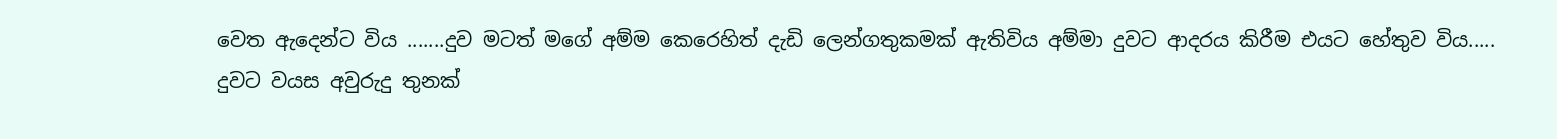වෙත ඇදෙන්ට විය .......දුව මටත් මගේ අම්ම කෙරෙහිත් දැඩි ලෙන්ගතුකමක් ඇතිවිය අම්මා දුවට ආදරය කිරීම එයට හේතුව විය.....
දුවට වයස අවුරුදු තුනක්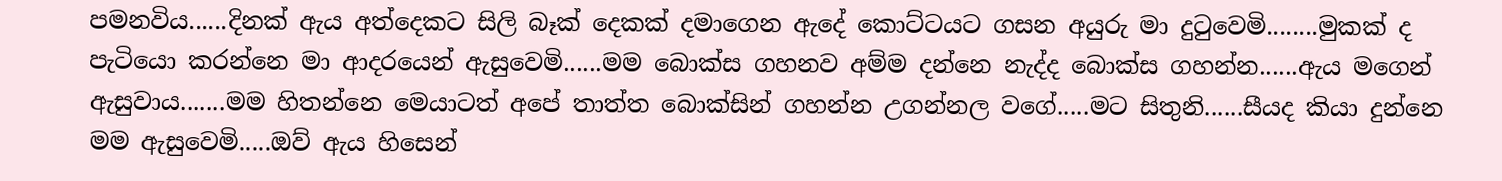පමනවිය......දිනක් ඇය අත්දෙකට සිලි බෑක් දෙකක් දමාගෙන ඇදේ කොට්ටයට ගසන අයුරු මා දුටුවෙමි........මුකක් ද පැටියො කරන්නෙ මා ආදරයෙන් ඇසුවෙමි......මම බොක්ස ගහනව අම්ම දන්නෙ නැද්ද බොක්ස ගහන්න......ඇය මගෙන් ඇසුවාය.......මම හිතන්නෙ මෙයාටත් අපේ තාත්ත බොක්සින් ගහන්න උගන්නල වගේ.....මට සිතුනි......සීයද කියා දුන්නෙ මම ඇසුවෙමි.....ඔව් ඇය හිසෙන්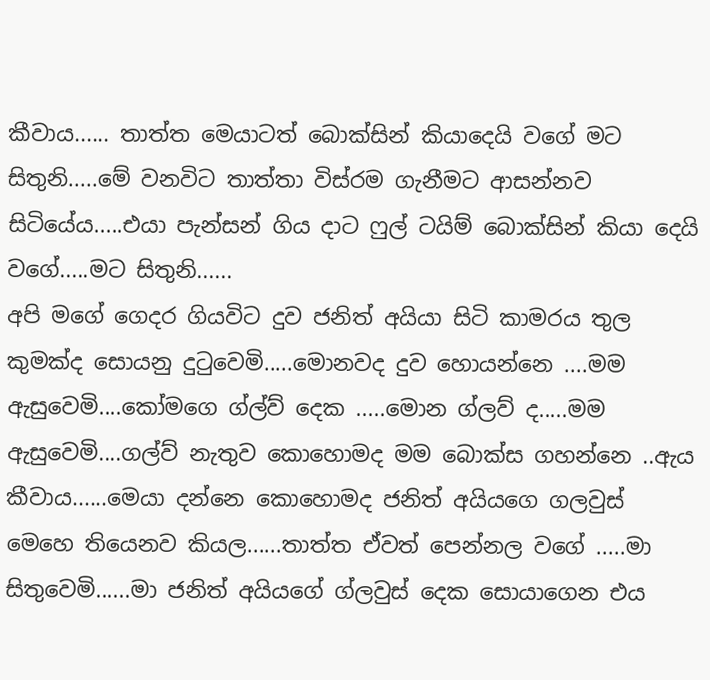කීවාය...... තාත්ත මෙයාටත් බොක්සින් කියාදෙයි වගේ මට සිතුනි.....මේ වනවිට තාත්තා විස්රම ගැනීමට ආසන්නව සිටියේය.....එයා පැන්සන් ගිය දාට ෆුල් ටයිම් බොක්සින් කියා දෙයි වගේ.....මට සිතුනි......
අපි මගේ ගෙදර ගියවිට දුව ජනිත් අයියා සිටි කාමරය තුල කුමක්ද සොයනු දුටුවෙමි.....මොනවද දුව හොයන්නෙ ....මම ඇසුවෙමි....කෝමගෙ ග්ල්ව් දෙක .....මොන ග්ලව් ද.....මම ඇසුවෙමි....ගල්ව් නැතුව කොහොමද මම බොක්ස ගහන්නෙ ..ඇය කීවාය......මෙයා දන්නෙ කොහොමද ජනිත් අයියගෙ ගලවුස් මෙහෙ තියෙනව කියල......තාත්ත ඒවත් පෙන්නල වගේ .....මා සිතුවෙමි......මා ජනිත් අයියගේ ග්ලවුස් දෙක සොයාගෙන එය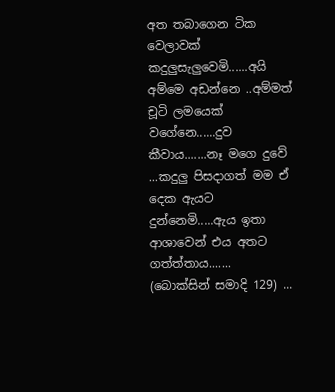අත තබාගෙන ටික වෙලාවක් කදුලුසැලුවෙමි......අයි අම්මෙ අඩන්නෙ ..අම්මත් චූටි ලමයෙක් වගේනෙ......දුව කීවාය.......නෑ මගෙ දුවේ ...කදුලු පිසදාගත් මම ඒ දෙක ඇයට දුන්නෙමි.....ඇය ඉතා ආශාවෙන් එය අතට ගත්ත්තාය.......
(බොක්සින් සමාදි 129) ...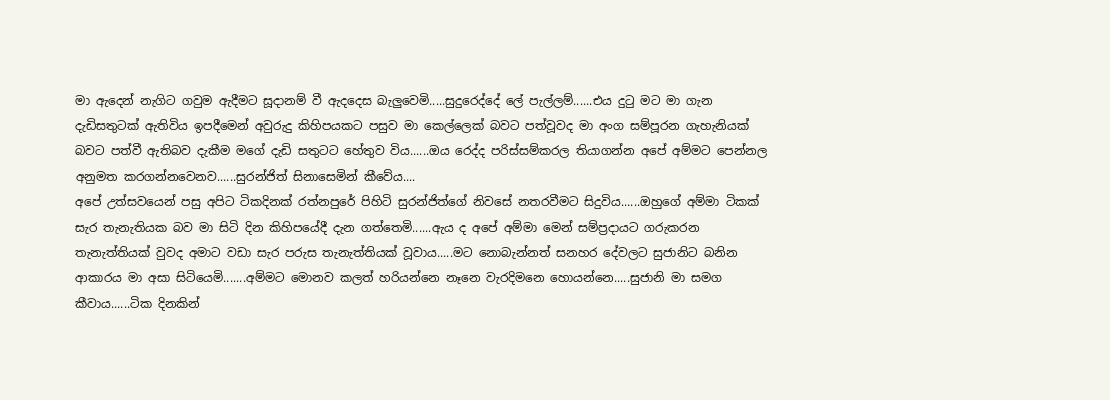මා ඇදෙන් නැගිට ගවුම ඇදීමට සූදානම් වී ඇදදෙස බැලුවෙමි.....සුදුරෙද්දේ ලේ පැල්ලම්......එය දුටු මට මා ගැන දැඩිසතුටක් ඇතිවිය ඉපදීමෙන් අවුරුදු කිහිපයකට පසුව මා කෙල්ලෙක් බවට පත්වූවද මා අංග සම්පූරන ගැහැනියක් බවට පත්වී ඇතිබව දැකීම මගේ දැඩි සතුටට හේතුව විය......ඔය රෙද්ද පරිස්සම්කරල තියාගන්න අපේ අම්මට පෙන්නල අනුමත කරගන්නවෙනව......සුරන්ජිත් සිනාසෙමින් කීවේය....
අපේ උත්සවයෙන් පසු අපිට ටිකදිනක් රත්නපුරේ පිහිටි සුරන්ජිත්ගේ නිවසේ නතරවීමට සිදුවිය......ඔහුගේ අම්මා ටිකක් සැර තැනැතියක බව මා සිටි දින කිහිපයේදී දැන ගත්තෙමි......ඇය ද අපේ අම්මා මෙන් සම්ප්‍රදායට ගරුකරන තැනැත්තියක් වුවද අමාට වඩා සැර පරුස තැනැත්තියක් වූවාය.....මට නොබැන්නත් සනහර දේවලට සුජානිට බනින ආකාරය මා අසා සිටියෙමි.......අම්මට මොනව කලත් හරියන්නෙ නෑනෙ වැරදිමනෙ හොයන්නෙ.....සුජානි මා සමග කීවාය......ටික දිනකින්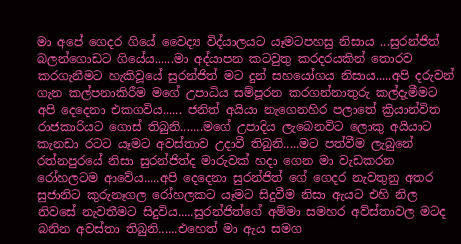මා අපේ ගෙදර ගියේ වෛද්‍ය විද්යාලයට යෑමටපහසු නිසාය ...සුරන්ජිත් බලන්ගොඩට ගියේය......මා අද්යාපන කටවුතු කරදරයකින් තොරව කරගැනීමට හැකිවූයේ සුරන්ජිත් මට දුන් සහයෝගය නිසාය.....අපි දරුවන් ගැන කල්පනාකිරීම මගේ උපාධිය සම්පූරන කරගන්නාතුරු කල්දැමීමට අපි දෙදෙනා එකගවිය...... ජනිත් අයියා නැගෙනහිර පලාතේ ක්‍රියාන්විත රාජකාරියට ගොස් තිබුනි.......මගේ උපාදිය ලැබෙනවිට ලොකු අයියාට කැනඩා රටට යෑමට අවස්තාව උදාවී තිබුනි.....මට පත්වීම ලැබුනේ රත්නපුරයේ නිසා සුරන්ජිත්ද මාරුවක් හදා ගෙන මා වැඩකරන රෝහලටම ආවේය.....අපි දෙදෙනා සුරන්ජිත් ගේ ගෙදර නැවතුනු අතර සුජානිට කුරුනෑගල රෝහලකට යෑමට සිදුවීම නිසා ඇයට එහි නිල නිවසේ නැවතීමට සිදුවිය.....සුරන්ජිත්ගේ අම්මා සමහර අව්ස්තාවල මටද බනින අවස්තා තිබුනි......එහෙත් මා ඇය සමග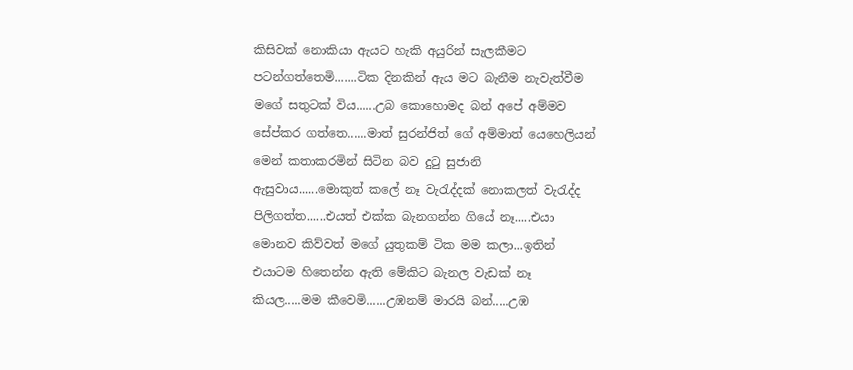කිසිවක් නොකියා ඇයට හැකි අයුරින් සැලකීමට පටන්ගත්තෙමි.......ටික දිනකින් ඇය මට බැනීම නැවැත්වීම මගේ සතුටක් විය......උබ කොහොමද බන් අපේ අම්මව සේප්කර ගත්තෙ......මාත් සුරන්ජිත් ගේ අම්මාත් යෙහෙලියන් මෙන් කතාකරමින් සිටින බව දුටු සුජානි ඇසුවාය......මොකුත් කලේ නෑ වැරැද්දක් නොකලත් වැරැද්ද පිලිගත්ත......එයත් එක්ක බැනගන්න ගියේ නෑ.....එයා මොනව කිව්වත් මගේ යුතුකම් ටික මම කලා...ඉතින් එයාටම හිතෙන්න ඇති මේකිට බැනල වැඩක් නෑ කියල.....මම කීවෙමි......උඹනම් මාරයි බන්.....උඹ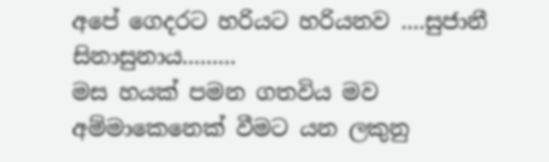අපේ ගෙදරට හරියට හරියනව ....සුජානී සිනාසුනාය.........
මස හයක් පමන ගතවිය මව අම්මාකෙනෙක් වීමට යන ලකුනු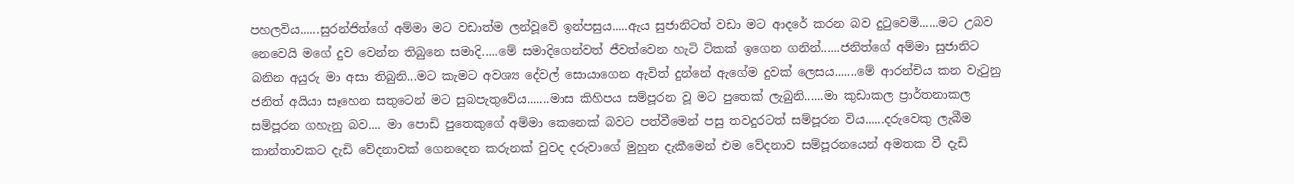පහලවිය......සුරන්ජිත්ගේ අම්මා මට වඩාත්ම ලන්වූවේ ඉන්පසුය.....ඇය සුජානිටත් වඩා මට ආදරේ කරන බව දුටුවෙමි......මට උබව නෙවෙයි මගේ දුව වෙන්න තිබුනෙ සමාදි.....මේ සමාදිගෙන්වත් ජීවත්වෙන හැටි ටිකක් ඉගෙන ගනින්......ජනිත්ගේ අම්මා සුජානිට බනින අයුරු මා අසා තිබුනි...මට කැමට අවශ්‍ය දේවල් සොයාගෙන ඇවිත් දුන්නේ ඇගේම දුවක් ලෙසය.......මේ ආරන්චිය කන වැටුනු ජනිත් අයියා සෑහෙන සතුටෙන් මට සුබපැතුවේය.......මාස කිහිපය සම්පූරන වූ මට පුතෙක් ලැබුනි......මා කුඩාකල ප්‍රාර්තනාකල සම්පූරන ගහැනු බව.... මා පොඩි පුතෙකුගේ අම්මා කෙනෙක් බවට පත්වීමෙන් පසු තවදුරටත් සම්පූරන විය......දරුවෙකු ලැබීම කාන්තාවකට දැඩි වේදනාවක් ගෙනදෙන කරුනක් වුවද දරුවාගේ මුහුන දැකීමෙන් එම වේදනාව සම්පූරනයෙන් අමතක වී දැඩි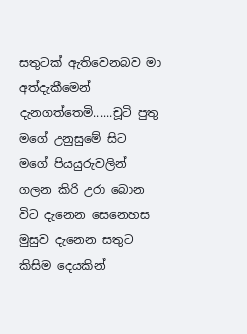සතුටක් ඇතිවෙනබව මා අත්දැකීමෙන් දැනගත්තෙමි......චූටි පුතු මගේ උනුසුමේ සිට මගේ පියයුරුවලින් ගලන කිරි උරා බොන විට දැනෙන සෙනෙහස මුසුව දැනෙන සතුට කිසිම දෙයකින්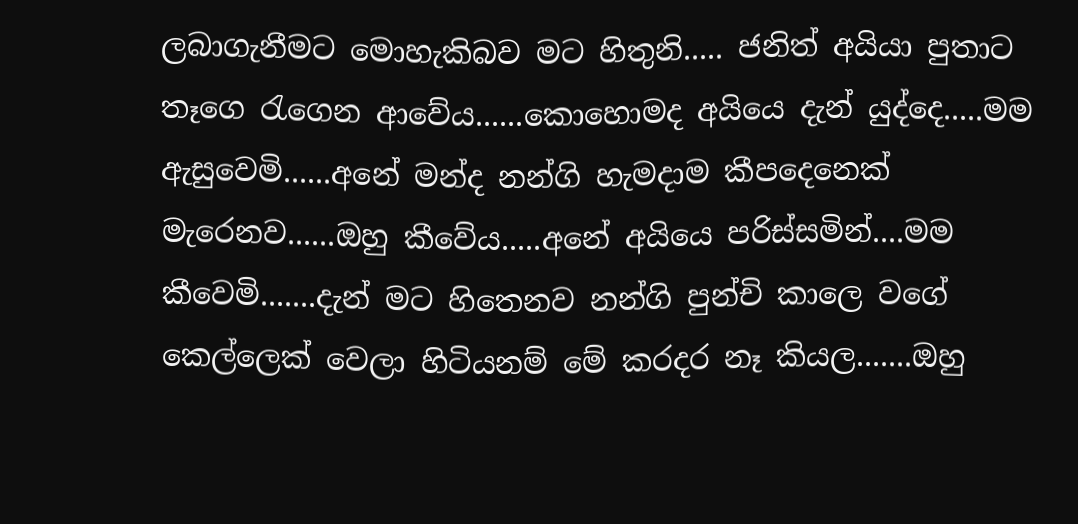ලබාගැනීමට මොහැකිබව මට හිතුනි..... ජනිත් අයියා පුතාට තෑගෙ රැගෙන ආවේය......කොහොමද අයියෙ දැන් යුද්දෙ.....මම ඇසුවෙමි......අනේ මන්ද නන්ගි හැමදාම කීපදෙනෙක් මැරෙනව......ඔහු කීවේය.....අනේ අයියෙ පරිස්සමින්....මම කීවෙමි.......දැන් මට හිතෙනව නන්ගි පුන්චි කාලෙ වගේ කෙල්ලෙක් වෙලා හිටියනම් මේ කරදර නෑ කියල.......ඔහු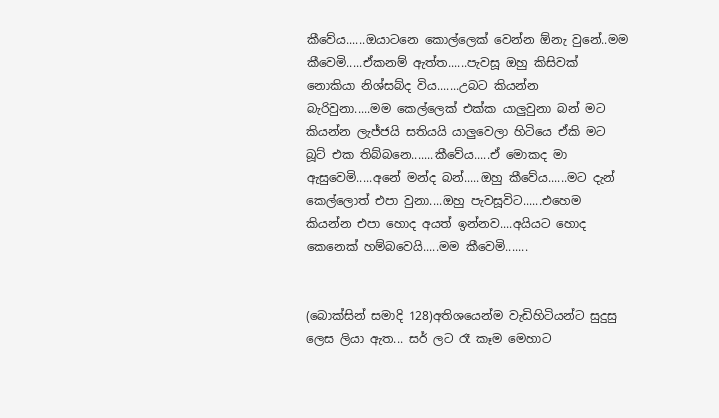කීවේය......ඔයාටනෙ කොල්ලෙක් වෙන්න ඕනැ වුනේ..මම කීවෙමි.....ඒකනම් ඇත්ත......පැවසූ ඔහු කිසිවක් නොකියා නිශ්සබ්ද විය.......උබට කියන්න බැරිවුනා.....මම කෙල්ලෙක් එක්ක යාලුවුනා බන් මට කියන්න ලැජ්ජයි සතියයි යාලුවෙලා හිටියෙ ඒකි මට බූට් එක තිබ්බනෙ.......කීවේය.....ඒ මොකද මා ඇසුවෙමි.....අනේ මන්ද බන්.....ඔහු කීවේය......මට දැන් කෙල්ලොත් එපා වුනා....ඔහු පැවසූවිට......එහෙම කියන්න එපා හොද අයත් ඉන්නව....අයියට හොද කෙනෙක් හම්බවෙයි.....මම කීවෙමි.......


(බොක්සින් සමාදි 128)අතිශයෙන්ම වැඩිහිටියන්ට සුදුසු ලෙස ලියා ඇත... සර් ලට රෑ කෑම මෙහාට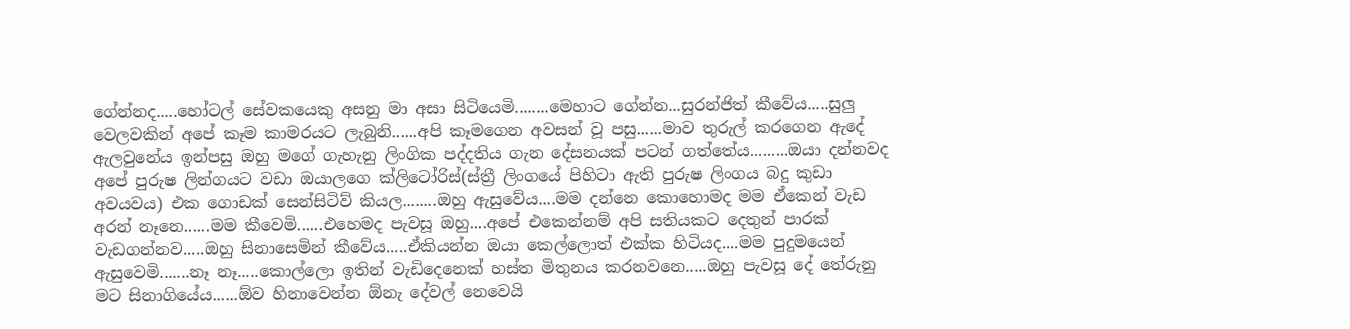ගේන්නද.....හෝටල් සේවකයෙකු අසනු මා අසා සිටියෙමි........මෙහාට ගේන්න...සුරන්ජිත් කීවේය.....සුලු වෙලවකින් අපේ කෑම කාමරයට ලැබුනි......අපි කෑමගෙන අවසන් වූ පසු......මාව තුරුල් කරගෙන ඇදේ ඇලවුනේය ඉන්පසු ඔහු මගේ ගැහැනු ලිංගික පද්දතිය ගැන දේසනයක් පටන් ගත්තේය.........ඔයා දන්නවද අපේ පුරුෂ ලින්ගයට වඩා ඔයාලගෙ ක්ලිටෝරිස්(ස්ත්‍රී ලිංගයේ පිහිටා ඇති පුරුෂ ලිංගය බදු කුඩා අවයවය) එක ගොඩක් සෙන්සිටිව් කියල........ඔහු ඇසුවේය....මම දන්නෙ කොහොමද මම ඒකෙන් වැඩ අරන් නෑනෙ......මම කීවෙමි......එහෙමද පැවසූ ඔහු....අපේ එකෙන්නම් අපි සතියකට දෙතුන් පාරක් වැඩගන්නව.....ඔහු සිනාසෙමින් කීවේය.....ඒකියන්න ඔයා කෙල්ලොත් එක්ක හිටියද....මම පුදුමයෙන් ඇසුවෙමි.......නෑ නෑ.....කොල්ලො ඉතින් වැඩිදෙනෙක් හස්ත මිතුනය කරනවනෙ.....ඔහු පැවසූ දේ තේරුනු මට සිනාගියේය......ඕව හිනාවෙන්න ඕනැ දේවල් නෙවෙයි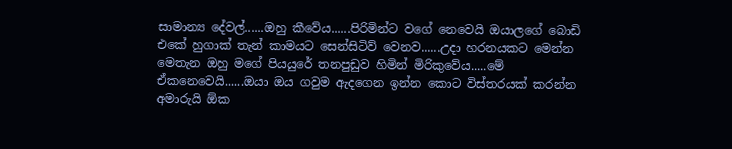සාමාන්‍ය දේවල්......ඔහු කීවේය......පිරිමින්ට වගේ නෙවෙයි ඔයාලගේ බොඩි එකේ හුගාක් තැන් කාමයට සෙන්සිටිව් වෙනව......උදා හරනයකට මෙන්න මෙතැන ඔහු මගේ පියයුරේ තනපුඩුව හිමින් මිරිකුවේය.....මේ ඒකනෙවෙයි......ඔයා ඔය ගවුම ඇදගෙන ඉන්න කොට විස්තරයක් කරන්න අමාරුයි ඕක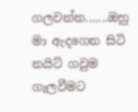ගලවන්න.......ඔහු මා ඇදගෙන සිටි නයිට් ගවුම ගැලවීමට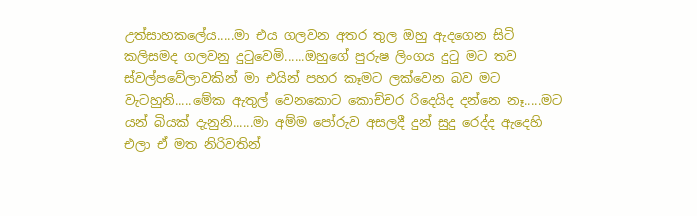උත්සාහකලේය.....මා එය ගලවන අතර තුල ඔහු ඇදගෙන සිටි කලිසමද ගලවනු දුටුවෙමි......ඔහුගේ පුරුෂ ලිංගය දුටු මට තව ස්වල්පවේලාවකින් මා එයින් පහර කෑමට ලක්වෙන බව මට වැටහුනි.....මේක ඇතුල් වෙනකොට කොච්චර රිදෙයිද දන්නෙ නෑ.....මට යන් බියක් දැනුනි......මා අම්ම පෝරුව අසලදී දුන් සුදු රෙද්ද ඇදෙහි එලා ඒ මත නිරිවතින්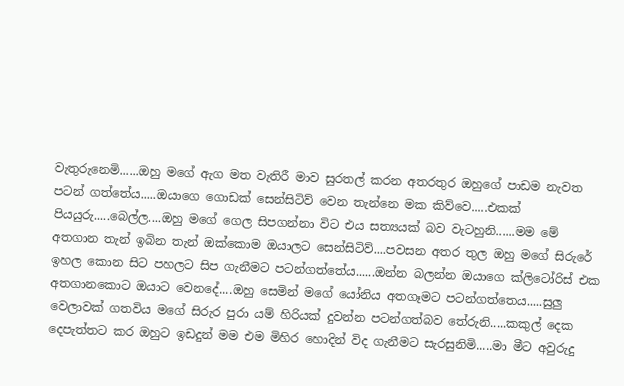වැතුරුනෙමි......ඔහු මගේ ඇග මත වැතිරී මාව සුරතල් කරන අතරතුර ඔහුගේ පාඩම නැවත පටන් ගත්තේය.....ඔයාගෙ ගොඩක් සෙන්සිටිව් වෙන තැන්නෙ මක කිව්වෙ.....එකක් පියයුරු.....බෙල්ල....ඔහු මගේ ගෙල සිපගන්නා විට එය සත්‍යයක් බව වැටහුනි......මම මේ අතගාන තැන් ඉබින තැන් ඔක්කොම ඔයාලට සෙන්සිටිව්....පවසන අතර තුල ඔහු මගේ සිරුරේ ඉහල කොන සිට පහලට සිප ගැනීමට පටන්ගත්තේය......ඔන්න බලන්න ඔයාගෙ ක්ලිටෝරිස් එක අතගානකොට ඔයාට වෙනදේ....ඔහු සෙමින් මගේ යෝනිය අතගෑමට පටන්ගත්තෙය.....සුලු වෙලාවක් ගතවිය මගේ සිරුර පුරා යම් හිරියක් දුවන්න පටන්ගත්බව තේරුනි.....කකුල් දෙක දෙපැත්තට කර ඔහුට ඉඩදුන් මම එම මිහිර හොදින් විද ගැනීමට සැරසුනිමි.....මා මීට අවුරුදු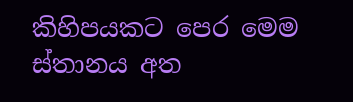කිහිපයකට පෙර මෙම ස්තානය අත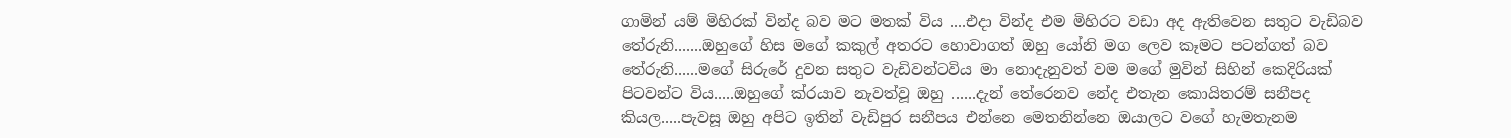ගාමින් යම් මිහිරක් වින්ද බව මට මතක් විය ....එදා වින්ද එම මිහිරට වඩා අද ඇතිවෙන සතුට වැඩිබව තේරුනි.......ඔහුගේ හිස මගේ කකුල් අතරට හොවාගත් ඔහු යෝනි මග ලෙව කෑමට පටන්ගත් බව තේරුනි......මගේ සිරුරේ දුවන සතුට වැඩිවන්ටවිය මා නොදැනුවත් වම මගේ මුවින් සිහින් කෙදිරියක් පිටවන්ට විය.....ඔහුගේ ක්රයාව නැවත්වූ ඔහු ......දැන් තේරෙනව නේද එතැන කොයිතරම් සනීපද කියල.....පැවසූ ඔහු අපිට ඉතින් වැඩිපුර සනීපය එන්නෙ මෙතනින්නෙ ඔයාලට වගේ හැමතැනම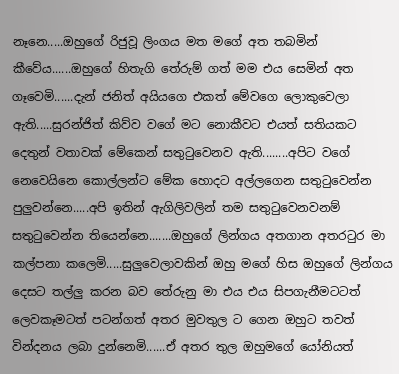නෑනෙ.....ඔහුගේ රිජුවූ ලිංගය මත මගේ අත තබමින් කීවේය......ඔහුගේ හිතැගි තේරුම් ගත් මම එය සෙමින් අත ගෑවෙමි......දැන් ජනිත් අයියගෙ එකත් මේවගෙ ලොකුවෙලා ඇති.....සුරන්ජිත් කිව්ව වගේ මට නොකීවට එයත් සතියකට දෙතුන් වතාවක් මේකෙන් සතුටුවෙනව ඇති........අපිට වගේ නෙවෙයිනෙ කොල්ලන්ට මේක හොදට අල්ලගෙන සතුටුවෙන්න පුලුවන්නෙ.....අපි ඉතින් ඇගිලිවලින් තම සතුටුවෙනවනම් සතුටුවෙන්න තියෙන්නෙ.......ඔහුගේ ලින්ගය අතගාන අතරටුර මා කල්පනා කලෙමි.....සුලුවෙලාවකින් ඔහු මගේ හිස ඔහුගේ ලින්ගය දෙසට තල්ලු කරන බව තේරුනු මා එය එය සිපගැනීමටටත් ලෙවකෑමටත් පටන්ගත් අතර මුවතුල ට ගෙන ඔහුට තවත් වින්දනය ලබා දුන්නෙමි......ඒ අතර තුල ඔහුමගේ යෝනියත්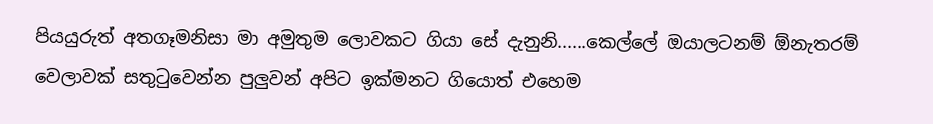පියයුරුත් අතගෑමනිසා මා අමුතුම ලොවකට ගියා සේ දැනුනි......කෙල්ලේ ඔයාලටනම් ඕනැතරම් වෙලාවක් සතුටුවෙන්න පුලුවන් අපිට ඉක්මනට ගියොත් එහෙම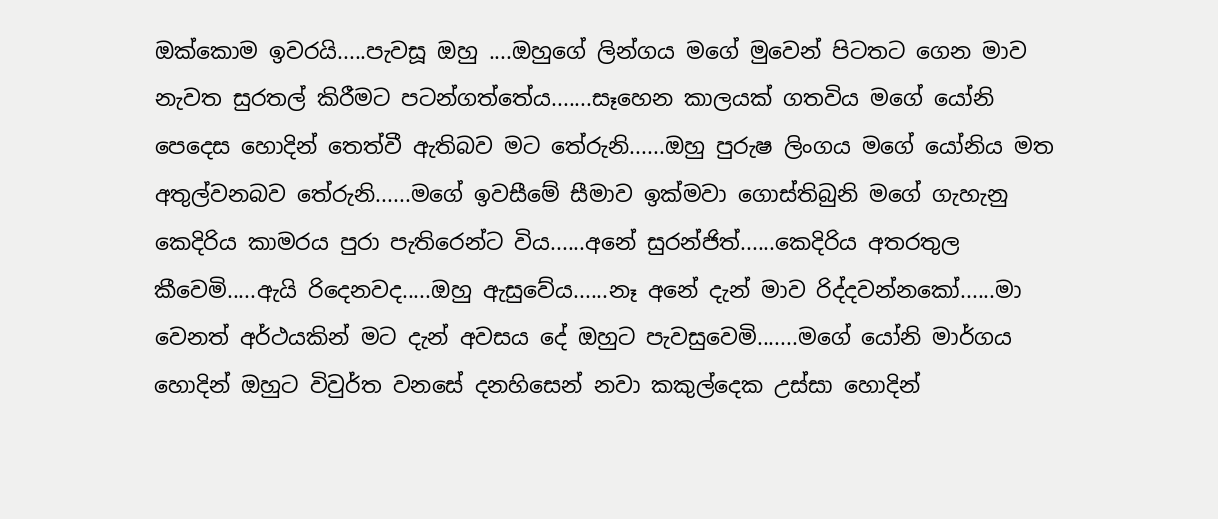ඔක්කොම ඉවරයි.....පැවසූ ඔහු ....ඔහුගේ ලින්ගය මගේ මුවෙන් පිටතට ගෙන මාව නැවත සුරතල් කිරීමට පටන්ගත්තේය.......සෑහෙන කාලයක් ගතවිය මගේ යෝනි පෙදෙස හොදින් තෙත්වී ඇතිබව මට තේරුනි......ඔහු පුරුෂ ලිංගය මගේ යෝනිය මත අතුල්වනබව තේරුනි......මගේ ඉවසීමේ සීමාව ඉක්මවා ගොස්තිබුනි මගේ ගැහැනු කෙදිරිය කාමරය පුරා පැතිරෙන්ට විය......අනේ සුරන්ජිත්......කෙදිරිය අතරතුල කීවෙමි.....ඇයි රිදෙනවද.....ඔහු ඇසුවේය......නෑ අනේ දැන් මාව රිද්දවන්නකෝ......මා වෙනත් අර්ථයකින් මට දැන් අවසය දේ ඔහුට පැවසුවෙමි.......මගේ යෝනි මාර්ගය හොදින් ඔහුට විවුර්ත වනසේ දනහිසෙන් නවා කකුල්දෙක උස්සා හොදින්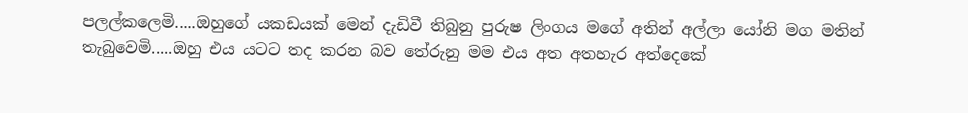පලල්කලෙමි.....ඔහුගේ යකඩයක් මෙන් දැඩිවී තිබුනු පුරුෂ ලිංගය මගේ අතින් අල්ලා යෝනි මග මතින් තැබුවෙමි.....ඔහු එය යටට තද කරන බව තේරුනු මම එය අත අතහැර අත්දෙකේ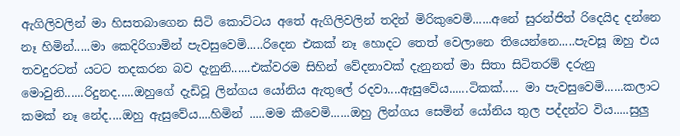ඇගිලිවලින් මා හිසතබාගෙන සිටි කොට්ටය අතේ ඇගිලිවලින් තදින් මිරිකුවෙමි......අනේ සුරන්ජිත් රිදෙයිද දන්නෙ නෑ හිමින්.....මා කෙදිරිගාමින් පැවසුවෙමි.....රිදෙන එකක් නෑ හොදට තෙත් වෙලානෙ තියෙන්නෙ.....පැවසූ ඔහු එය තවදුරටත් යටට තදකරන බව දැනුනි......එක්වරම සිහින් වේදනාවක් දැනුනත් මා සිතා සිටිතරම් දරුනු මොවුනි......රිදුනද.....ඔහුගේ දැඩිවූ ලින්ගය යෝනිය ඇතුලේ රදවා....ඇසුවේය......ටිකක්..... මා පැවසුවෙමි......කලාට කමක් නෑ නේද....ඔහු ඇසුවේය....හිමින් .....මම කීවෙමි......ඔහු ලින්ගය සෙමින් යෝනිය තුල පද්දන්ට විය.....සුලු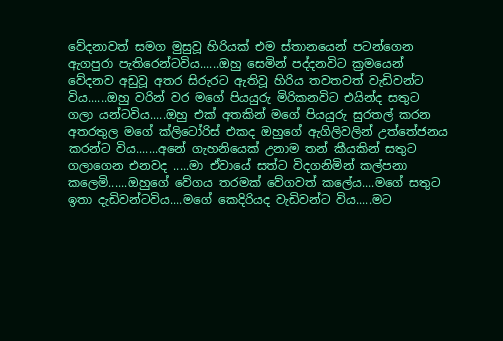වේදනාවත් සමග මුසුවූ හිරියක් එම ස්තානයෙන් පටන්ගෙන ඇගපුරා පැතිරෙන්ටවිය......ඔහු සෙමින් පද්දනවිට ක්‍රමයෙන් වේදනව අඩුවූ අතර සිරුරට ඇතිවූ හිරිය තවතවත් වැඩිවන්ට විය......ඔහු වරින් වර මගේ පියයුරු මිරිකනවිට එයින්ද සතුට ගලා යන්ටවිය.....ඔහු එක් අතකින් මගේ පියයුරු සුරතල් කරන අතරතුල මගේ ක්ලිටෝරිස් එකද ඔහුගේ ඇගිලිවලින් උත්තේජනය කරන්ට විය.......අනේ ගැහනියෙක් උනාම තන් කීයකින් සතුට ගලාගෙන එනවද .....මා ඒවායේ සත්ට විදගනිමින් කල්පනා කලෙමි......ඔහුගේ වේගය තරමක් වේගවත් කලේය....මගේ සතුට ඉතා දැඩිවන්ටවිය....මගේ කෙදිරියද වැඩිවන්ට විය.....මට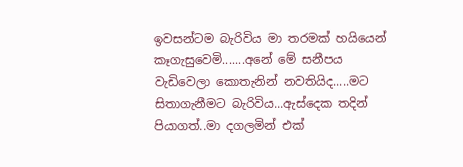ඉවසන්ටම බැරිවිය මා තරමක් හයියෙන් කෑගැසුවෙමි.......අනේ මේ සනීපය වැඩිවෙලා කොතැනින් නවතියිද.....මට සිතාගැනීමට බැරිවිය...ඇස්දෙක තදින් පියාගත්..මා දගලමින් එක්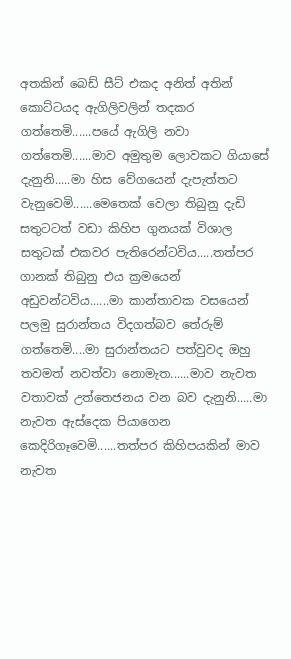අතකින් බෙඩ් සීට් එකද අනිත් අතින් කොට්ටයද ඇගිලිවලින් තදකර ගත්තෙමි......පයේ ඇගිලි නවා ගත්තෙමි......මාව අමුතුම ලොවකට ගියාසේ දැනුනි.....මා හිස වේගයෙන් දැපැත්තට වැනුවෙමි......මෙතෙක් වෙලා තිබුනු දැඩි සතුටටත් වඩා කිහිප ගුනයක් විශාල සතුටක් එකවර පැතිරෙන්ටවිය.....තත්පර ගානක් තිබුනු එය ක්‍රමයෙන් අඩුවන්ටවිය......මා කාන්තාවක වසයෙන් පලමු සුරාන්තය විදගත්බව තේරුම් ගත්තෙමි....මා සුරාන්තයට පත්වුවද ඔහු තවමත් නවත්වා නොමැත......මාව නැවත වතාවක් උත්තෙජනය වන බව දැනුනි.....මා නැවත ඇස්දෙක පියාගෙන කෙදිරිගෑවෙමි......තත්පර කිහිපයකින් මාව නැවත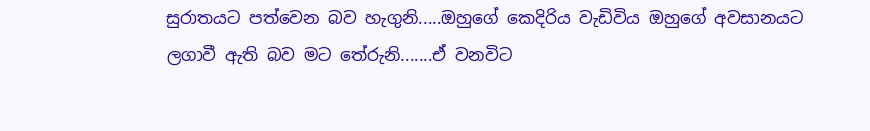සුරාතයට පත්වෙන බව හැගුනි.....ඔහුගේ කෙදිරිය වැඩිවිය ඔහුගේ අවසානයට ලගාවී ඇති බව මට තේරුනි.......ඒ වනවිට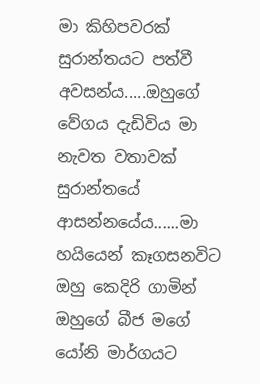මා කිහිපවරක් සුරාන්තයට පත්වී අවසන්ය.....ඔහුගේ වේගය දැඩිවිය මා නැවත වතාවක් සුරාන්තයේ ආසන්නයේය......මා හයියෙන් කෑගසනවිට ඔහු කෙදිරි ගාමින් ඔහුගේ බීජ මගේ යෝනි මාර්ගයට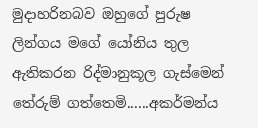මුදාහරිනබව ඔහුගේ පුරුෂ ලින්ගය මගේ යෝනිය තුල ඇතිකරන රිද්මානුකූල ගැස්මෙන් තේරුම් ගත්තෙමි......අකර්මන්ය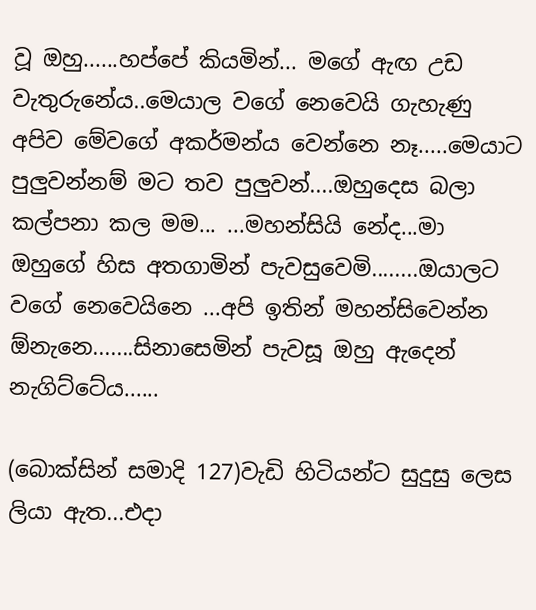වූ ඔහු......හප්පේ කියමින්... මගේ ඇඟ උඩ වැතුරුනේය..මෙයාල වගේ නෙවෙයි ගැහැණු අපිව මේවගේ අකර්මන්ය වෙන්නෙ නෑ.....මෙයාට පුලුවන්නම් මට තව පුලුවන්....ඔහුදෙස බලා කල්පනා කල මම... ...මහන්සියි නේද...මා ඔහුගේ හිස අතගාමින් පැවසුවෙමි........ඔයාලට වගේ නෙවෙයිනෙ ...අපි ඉතින් මහන්සිවෙන්න ඕනැනෙ.......සිනාසෙමින් පැවසූ ඔහු ඇදෙන් නැගිට්ටේය......

(බොක්සින් සමාදි 127)වැඩි හිටියන්ට සුදුසු ලෙස ලියා ඇත...එදා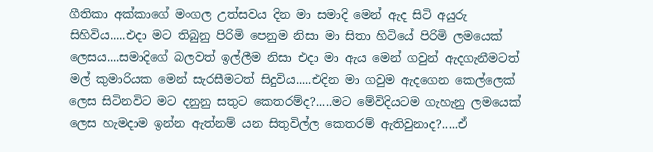ගීතිකා අක්කාගේ මංගල උත්සවය දින මා සමාදි මෙන් ඇද සිටි අයුරු සිහිවිය.....එදා මට තිබුනු පිරිමි පෙනුම නිසා මා සිතා හිටියේ පිරිමි ලමයෙක් ලෙසය....සමාදිගේ බලවත් ඉල්ලීම නිසා එදා මා ඇය මෙන් ගවුන් ඇදගැනීමටත් මල් කුමාරියක මෙන් සැරසීමටත් සිදුවිය.....එදින මා ගවුම ඇදගෙන කෙල්ලෙක් ලෙස සිටිනවිට මට දනුනු සතුට කෙතරම්ද?.....මට මේවිදියටම ගැහැනු ලමයෙක් ලෙස හැමදාම ඉන්න ඇත්නම් යන සිතුවිල්ල කෙතරම් ඇතිවුනාද?.....ඒ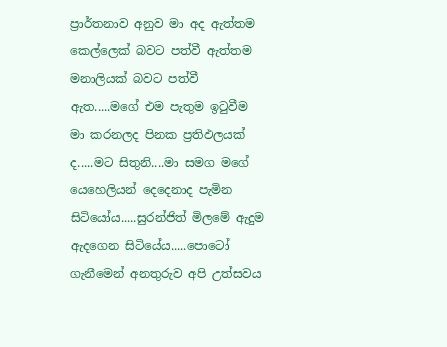ප්‍රාර්තනාව අනුව මා අද ඇත්තම කෙල්ලෙක් බවට පත්වී ඇත්තම මනාලියක් බවට පත්වී ඇත.....මගේ එම පැතුම ඉටුවීම මා කරනලද පිනක ප්‍රතිඵලයක් ද.....මට සිතුනි....මා සමග මගේ යෙහෙලියන් දෙදෙනාද පැමින සිටියෝය.....සුරන්ජිත් මිලමේ ඇදුම ඇදගෙන සිටියේය.....පොටෝ ගැනීමෙන් අනතුරුව අපි උත්සවය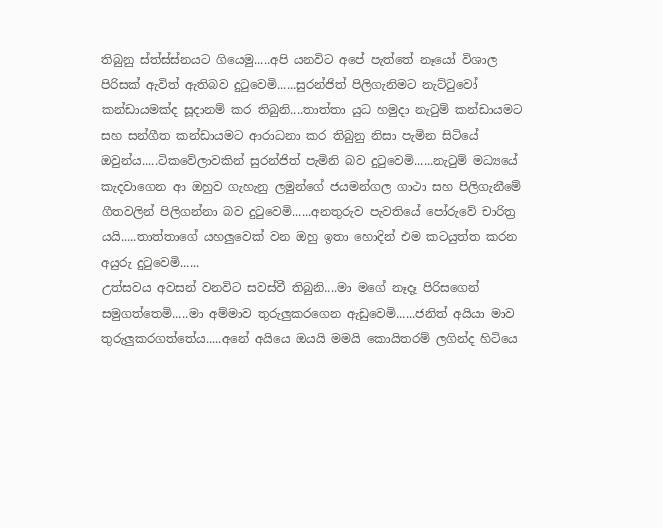තිබුනු ස්ත්ස්ස්නයට ගියෙමු.....අපි යනවිට අපේ පැත්තේ නෑයෝ විශාල පිරිසක් ඇවිත් ඇතිබව දුටුවෙමි......සුරන්ජිත් පිලිගැනිමට නැට්ටුවෝ කන්ඩායමක්ද සූදානම් කර තිබුනි....තාත්තා යුධ හමුදා නැටුම් කන්ඩායමට සහ සන්ගීත කන්ඩායමට ආරාධනා කර තිබුනු නිසා පැමින සිටියේ ඔවුන්ය.....ටිකවේලාවකින් සුරන්ජිත් පැමිනි බව දුටුවෙමි......නැටුම් මධ්‍යයේ කැදවාගෙන ආ ඔහුව ගැහැනු ලමුන්ගේ ජයමන්ගල ගාථා සහ පිලිගැනීමේ ගීතවලින් පිලිගන්නා බව දුටුවෙමි......අනතුරුව පැවතියේ පෝරුවේ චාරිත්‍ර යයි.....තාත්තාගේ යහලුවෙක් වන ඔහු ඉතා හොදින් එම කටයුත්ත කරන අයුරු දුටුවෙමි......
උත්සවය අවසන් වනවිට සවස්වී තිබුනි....මා මගේ නෑදෑ පිරිසගෙන් සමුගත්තෙමි.....මා අම්මාව තුරුලුකරගෙන ඇඩුවෙමි......ජනිත් අයියා මාව තුරුලුකරගත්තේය.....අනේ අයියෙ ඔයයි මමයි කොයිතරම් ලගින්ද හිටියෙ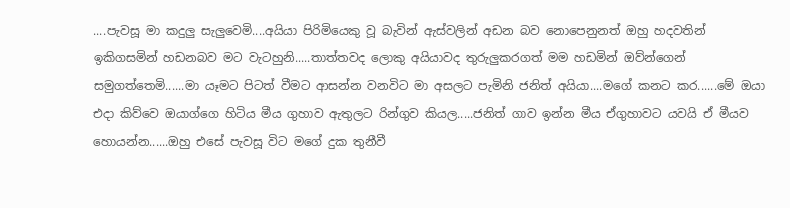....පැවසූ මා කදුලු සැලුවෙමි....අයියා පිරිමියෙකු වූ බැවින් ඇස්වලින් අඩන බව නොපෙනුනත් ඔහු හදවතින් ඉකිගසමින් හඩනබව මට වැටහුනි.....තාත්තවද ලොකු අයියාවද තුරුලුකරගත් මම හඩමින් ඔව්න්ගෙන් සමුගත්තෙමි......මා යෑමට පිටත් වීමට ආසන්න වනවිට මා අසලට පැමිනි ජනිත් අයියා....මගේ කනට කර......මේ ඔයා එදා කිව්වෙ ඔයාග්ගෙ හිටිය මීය ගුහාව ඇතුලට රින්ගුව කියල.....ජනිත් ගාව ඉන්න මීය ඒගුහාවට යවයි ඒ මීයව හොයන්න......ඔහු එසේ පැවසූ විට මගේ දුක තුනීවී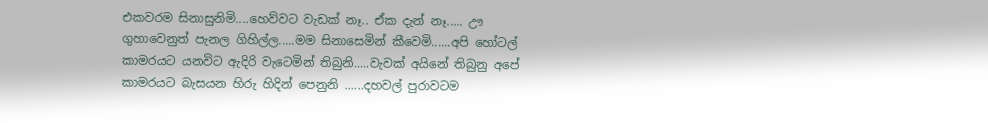එකවරම සිනාසුනිමි....හෙව්වට වැඩක් නෑ.. ඒක දැන් නෑ..... ඌ ගුහාවෙනුත් පැනල ගිහිල්ල.....මම සිනාසෙමින් කීවෙමි......අපි හෝටල් කාමරයට යනවිට ඇදිරි වැටෙමින් තිබුනි.....වැවක් අයිනේ තිබුනු අපේ කාමරයට බැසයන හිරු හිදින් පෙනුනි ......දහවල් පුරාවටම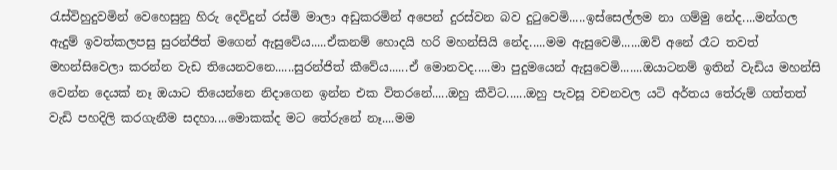රැස්විහුදුවමින් වෙහෙසුනු හිරු දෙවිදුන් රස්මි මාලා අඩුකරමින් අපෙන් දුරස්වන බව දුටුවෙමි.....ඉස්සෙල්ලම නා ගම්මු නේද....මන්ගල ඇදුම් ඉවත්කලපසු සුරන්ජිත් මගෙන් ඇසුවේය.....ඒකනම් හොදයි හරි මහන්සියි නේද.....මම ඇසුවෙමි......ඔව් අනේ රෑට තවත් මහන්සිවෙලා කරන්න වැඩ තියෙනවනෙ......සුරන්ජිත් කීවේය......ඒ මොනවද.....මා පුදුමයෙන් ඇසුවෙමි.......ඔයාටනම් ඉතින් වැඩිය මහන්සි වෙන්න දෙයක් නෑ ඔයාට තියෙන්නෙ නිදාගෙන ඉන්න එක විතරනේ.....ඔහු කීවිට......ඔහු පැවසූ වචනවල යටි අර්තය තේරුම් ගත්තත් වැඩි පහදිලි කරගැනීම සදහා....මොකක්ද මට තේරුනේ නෑ....මම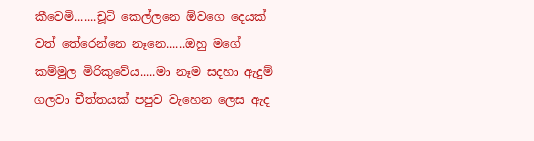කීවෙමි.......චූටි කෙල්ලනෙ ඕවගෙ දෙයක් වත් තේරෙන්නෙ නෑනෙ......ඔහු මගේ කම්මුල මිරිකුවේය.....මා නෑම සදහා ඇදුම් ගලවා චීත්තයක් පපුව වැහෙන ලෙස ඇද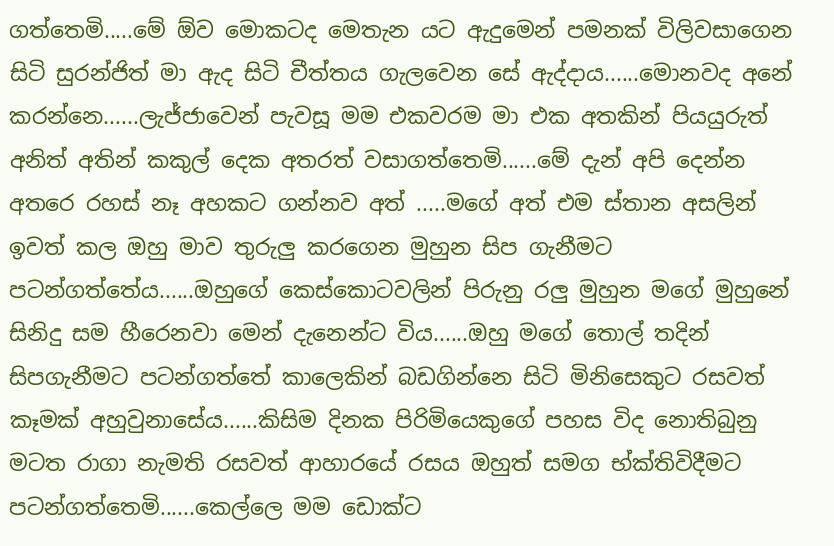ගත්තෙමි.....මේ ඕව මොකටද මෙතැන යට ඇදුමෙන් පමනක් විලිවසාගෙන සිටි සුරන්ජිත් මා ඇද සිටි චීත්තය ගැලවෙන සේ ඇද්දාය......මොනවද අනේ කරන්නෙ......ලැජ්ජාවෙන් පැවසූ මම එකවරම මා එක අතකින් පියයුරුත් අනිත් අතින් කකුල් දෙක අතරත් වසාගත්තෙමි......මේ දැන් අපි දෙන්න අතරෙ රහස් නෑ අහකට ගන්නව අත් .....මගේ අත් එම ස්තාන අසලින් ඉවත් කල ඔහු මාව තුරුලු කරගෙන මුහුන සිප ගැනීමට පටන්ගත්තේය......ඔහුගේ කෙස්කොටවලින් පිරුනු රලු මුහුන මගේ මුහුනේ සිනිදු සම හීරෙනවා මෙන් දැනෙන්ට විය......ඔහු මගේ තොල් තදින් සිපගැනීමට පටන්ගත්තේ කාලෙකින් බඩගින්නෙ සිටි මිනිසෙකුට රසවත් කෑමක් අහුවුනාසේය......කිසිම දිනක පිරිමියෙකුගේ පහස විද නොතිබුනු මටත රාගා නැමති රසවත් ආහාරයේ රසය ඔහුත් සමග භ්ක්තිවිදීමට පටන්ගත්තෙමි......කෙල්ලෙ මම ඩොක්ට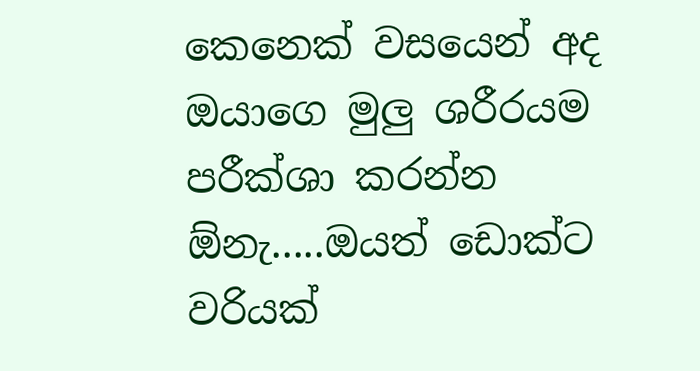කෙනෙක් වසයෙන් අද ඔයාගෙ මුලු ශරීරයම පරීක්ශා කරන්න ඕනැ.....ඔයත් ඩොක්ට වරියක්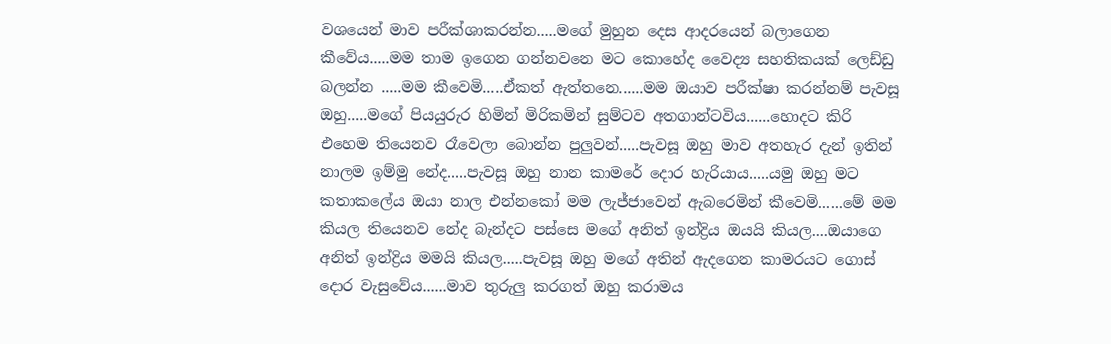වශයෙන් මාව පරීක්ශාකරන්න.....මගේ මුහුන දෙස ආදරයෙන් බලාගෙන කීවේය.....මම තාම ඉගෙන ගන්නවනෙ මට කොහේද වෛද්‍ය සහතිකයක් ලෙඩ්ඩු බලන්න .....මම කීවෙමි.....ඒකත් ඇත්තනෙ......මම ඔයාව පරීක්ෂා කරන්නම් පැවසූ ඔහු.....මගේ පියයුරුර හිමින් මිරිකමින් සුම්ටව අතගාන්ටවිය......හොදට කිරි එහෙම තියෙනව රෑවෙලා බොන්න පුලුවන්.....පැවසූ ඔහු මාව අතහැර දැන් ඉතින් නාලම ඉම්මු නේද.....පැවසූ ඔහු නාන කාමරේ දොර හැරියාය.....යමු ඔහු මට කතාකලේය ඔයා නාල එන්නකෝ මම ලැජ්ජාවෙන් ඇබරෙමින් කීවෙමි......මේ මම කියල තියෙනව නේද බැන්දට පස්සෙ මගේ අනිත් ඉන්ද්‍රිය ඔයයි කියල....ඔයාගෙ අනිත් ඉන්ද්‍රිය මමයි කියල.....පැවසූ ඔහු මගේ අතින් ඇදගෙන කාමරයට ගොස් දොර වැසුවේය......මාව තුරුලු කරගත් ඔහු කරාමය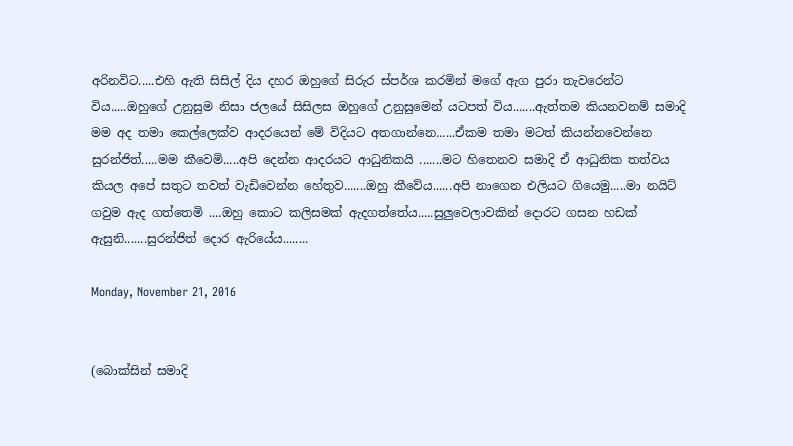අරිනවිට.....එහි ඇති සිසිල් දිය දහර ඔහුගේ සිරුර ස්පර්ශ කරමින් මගේ ඇග පුරා තැවරෙන්ට විය.....ඔහුගේ උනුසුම නිසා ජලයේ සිසිලස ඔහුගේ උනුසුමෙන් යටපත් විය.......ඇත්තම කියනවනම් සමාදි මම අද තමා කෙල්ලෙක්ව ආදරයෙන් මේ විදියට අතගාන්නෙ......ඒකම තමා මටත් කියන්නවෙන්නෙ සුරන්ජිත්.....මම කීවෙමි.....අපි දෙන්න ආදරයට ආධුනිකයි .......මට හිතෙනව සමාදි ඒ ආධුනික තත්වය කියල අපේ සතුට තවත් වැඩිවෙන්න හේතුව.......ඔහු කීවේය......අපි නාගෙන එලියට ගියෙමු.....මා නයිට් ගවුම ඇද ගත්තෙමි ....ඔහු කොට කලිසමක් ඇදගත්තේය.....සුලුවෙලාවකින් දොරට ගසන හඩක් ඇසුනි.......සුරන්ජිත් දොර ඇරියේය........

Monday, November 21, 2016


(බොක්සින් සමාදි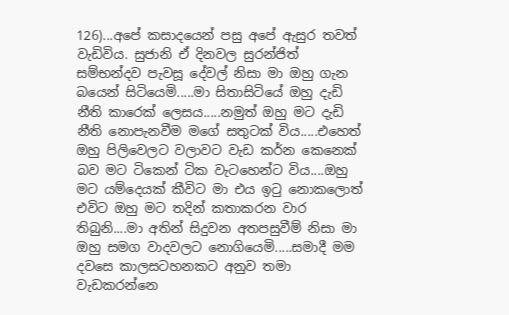126)...අපේ කසාදයෙන් පසු අපේ ඇසුර තවත් වැඩිවිය. සුජානි ඒ දිනවල සුරන්ජිත් සම්භන්දව පැවසූ දේවල් නිසා මා ඔහු ගැන බයෙන් සිටියෙමි.....මා සිතාසිටියේ ඔහු දැඩි නීති කාරෙක් ලෙසය.....නමුත් ඔහු මට දැඩි නීති නොපැනවීම මගේ සතුටක් විය.....එහෙත් ඔහු පිලිවෙලට වලාවට වැඩ කර්න කෙනෙක් බව මට ටිකෙන් ටික වැටහෙන්ට විය....ඔහු මට යම්දෙයක් කීවිට මා එය ඉටු නොකලොත් එවිට ඔහු මට තදින් කතාකරන වාර තිබුනි....මා අතින් සිදුවන අතපසුවීම් නිසා මා ඔහු සමග වාදවලට නොගියෙමි.....සමාදී මම දවසෙ කාලසටහනකට අනුව තමා වැඩකරන්නෙ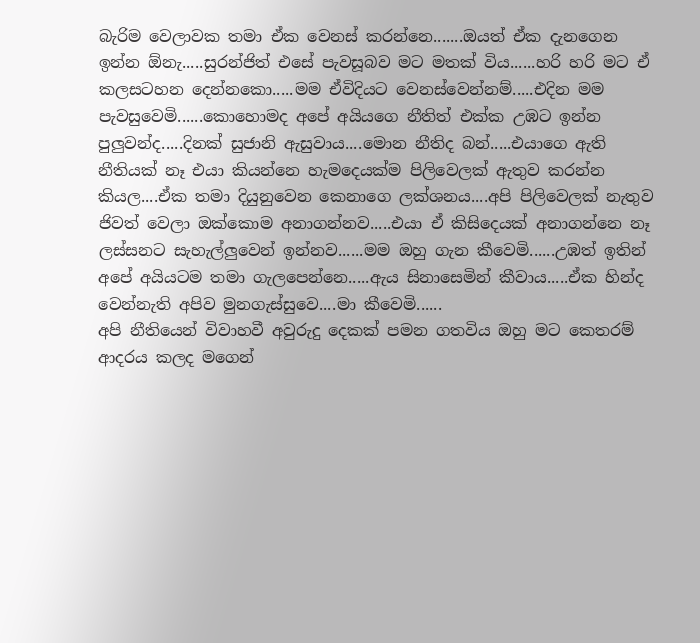බැරිම වෙලාවක තමා ඒක වෙනස් කරන්නෙ.......ඔයත් ඒක දැනගෙන ඉන්න ඕනැ.....සුරන්ජිත් එසේ පැවසූබව මට මතක් විය......හරි හරි මට ඒ කලසටහන දෙන්නකො.....මම ඒවිදියට වෙනස්වෙන්නම්.....එදින මම පැවසුවෙමි......කොහොමද අපේ අයියගෙ නීතිත් එක්ක උඹට ඉන්න පුලුවන්ද.....දිනක් සුජානි ඇසුවාය....මොන නීතිද බන්.....එයාගෙ ඇති නීතියක් නෑ එයා කියන්නෙ හැමදෙයක්ම පිලිවෙලක් ඇතුව කරන්න කියල....ඒක තමා දියුනුවෙන කෙනාගෙ ලක්ශනය....අපි පිලිවෙලක් නැතුව ජිවත් වෙලා ඔක්කොම අනාගන්නව.....එයා ඒ කිසිදෙයක් අනාගන්නෙ නෑ ලස්සනට සැහැල්ලුවෙන් ඉන්නව......මම ඔහු ගැන කීවෙමි......උඹත් ඉතින් අපේ අයියටම තමා ගැලපෙන්නෙ.....ඇය සිනාසෙමින් කීවාය.....ඒක හින්ද වෙන්නැති අපිව මුනගැස්සුවෙ....මා කීවෙමි......
අපි නීතියෙන් විවාහවී අවුරුදු දෙකක් පමන ගතවිය ඔහු මට කෙතරම් ආදරය කලද මගෙන්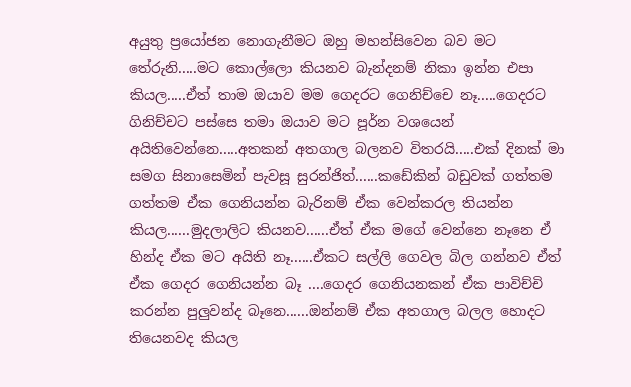අයුතු ප්‍රයෝජන නොගැනීමට ඔහු මහන්සිවෙන බව මට තේරුනි.....මට කොල්ලො කියනව බැන්දනම් නිකා ඉන්න එපා කියල.....ඒත් තාම ඔයාව මම ගෙදරට ගෙනිච්චෙ නෑ.....ගෙදරට ගිනිච්චට පස්සෙ තමා ඔයාව මට පූර්න වශයෙන් අයිතිවෙන්නෙ.....අතකන් අතගාල බලනව විතරයි.....එක් දිනක් මා සමග සිනාසෙමින් පැවසූ සුරන්ජිත්......කඩේකින් බඩුවක් ගත්තම ගත්තම ඒක ගෙනියන්න බැරිනම් ඒක වෙන්කරල තියන්න කියල......මුදලාලිට කියනව......ඒත් ඒක මගේ වෙන්නෙ නෑනෙ ඒ හින්ද ඒක මට අයිති නෑ......ඒකට සල්ලි ගෙවල බිල ගන්නව ඒත් ඒක ගෙදර ගෙනියන්න බෑ ....ගෙදර ගෙනියනකන් ඒක පාවිච්චි කරන්න පුලුවන්ද බෑනෙ......ඔන්නම් ඒක අතගාල බලල හොදට තියෙනවද කියල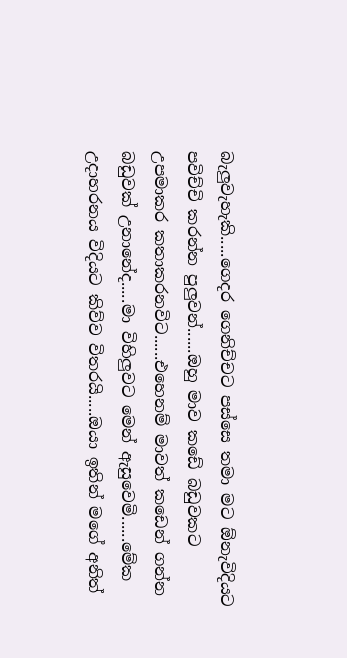බැලුවැහැකි.....ගෙදර ගෙනිච්චට පස්සෙ තමා මට ඕනැවිදියට පවිච්චි කරන්න පුලුවන්......ඔහු මාව කඩේ බඩුවකට උපමාකර කතාකරනවිට......එහෙනම් මාවත් කඩෙන් ගන්න බඩුවක් උනානේද.....මා විහිලුවට මෙන් ඇසුවෙමි......මේක උදාහරනය විදියට කිව්ව විතරයි.....ඔයා ඉතින් මගේ අනිත්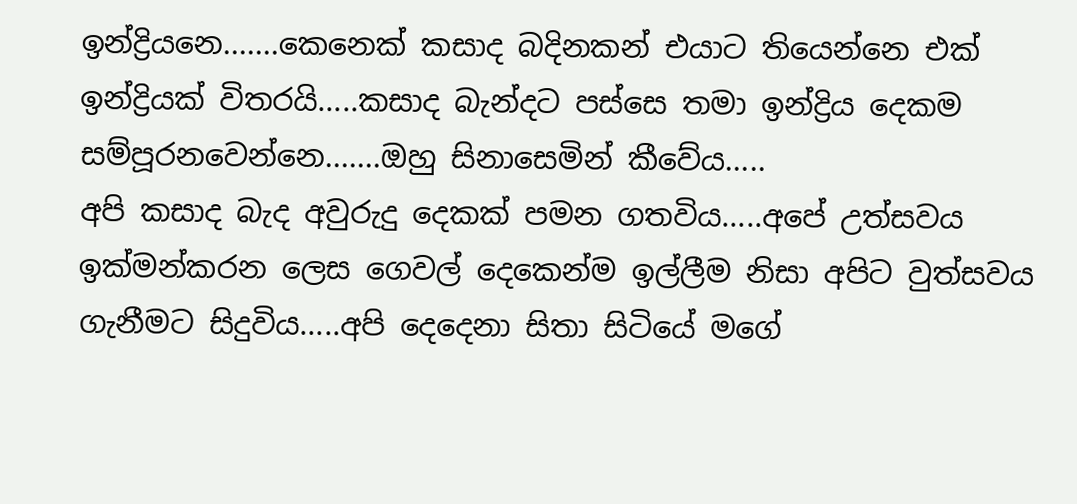ඉන්ද්‍රියනෙ.......කෙනෙක් කසාද බදිනකන් එයාට තියෙන්නෙ එක් ඉන්ද්‍රියක් විතරයි.....කසාද බැන්දට පස්සෙ තමා ඉන්ද්‍රිය දෙකම සම්පූරනවෙන්නෙ.......ඔහු සිනාසෙමින් කීවේය.....
අපි කසාද බැද අවුරුදු දෙකක් පමන ගතවිය.....අපේ උත්සවය ඉක්මන්කරන ලෙස ගෙවල් දෙකෙන්ම ඉල්ලීම නිසා අපිට වුත්සවය ගැනීමට සිදුවිය.....අපි දෙදෙනා සිතා සිටියේ මගේ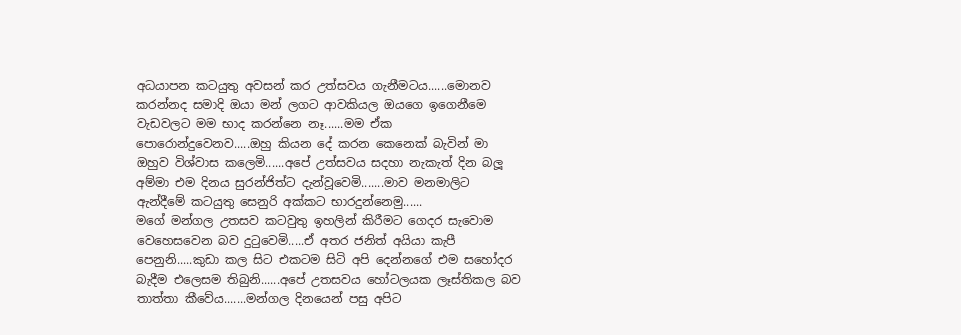අධයාපන කටයුතු අවසන් කර උත්සවය ගැනීමටය......මොනව කරන්නද සමාදි ඔයා මන් ලගට ආවකියල ඔයගෙ ඉගෙනීමෙ වැඩවලට මම භාද කරන්නෙ නෑ......මම ඒක පොරොන්දුවෙනව.....ඔහු කියන දේ කරන කෙනෙක් බැවින් මා ඔහුව විශ්වාස කලෙමි......අපේ උත්සවය සදහා නැකැත් දින බලූ අම්මා එම දිනය සුරන්ජිත්ට දැන්වූවෙමි.......මාව මනමාලිට ඇන්දීමේ කටයුතු සෙනුරි අක්කට භාරදුන්නෙමු......
මගේ මන්ගල උතසව කටවුතු ඉහලින් කිරීමට ගෙදර සැවොම වෙහෙසවෙන බව දුටුවෙමි.....ඒ අතර ජනිත් අයියා කැපී පෙනුනි.....කුඩා කල සිට එකටම සිටි අපි දෙන්නගේ එම සහෝදර බැදීම එලෙසම තිබුනි......අපේ උතසවය හෝටලයක ලෑස්තිකල බව තාත්තා කීවේය.......මන්ගල දිනයෙන් පසු අපිට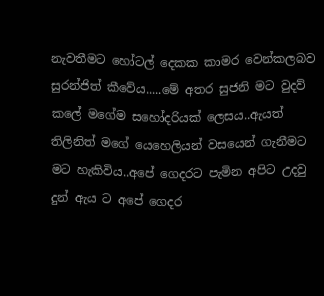නැවතීමට හෝටල් දෙකක කාමර වෙන්කලබව සුරන්ජිත් කීවේය.....මේ අතර සුජනි මට වුදව් කලේ මගේම සහෝදරියක් ලෙසය..ඇයත් තිලිනිත් මගේ යෙහෙලියන් වසයෙන් ගැනීමට මට හැකිවිය..අපේ ගෙදරට පැමින අපිට උදවු දුන් ඇය ට අපේ ගෙදර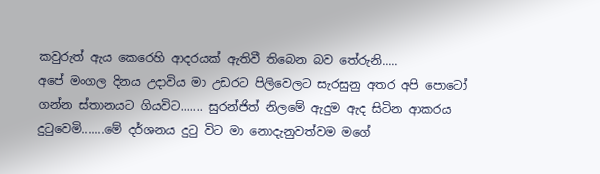කවුරුත් ඇය කෙරෙහි ආදරයක් ඇතිවී තිබෙන බව තේරුනි.....
අපේ මංගල දිනය උදාවිය මා උඩරට පිලිවෙලට සැරසුනු අතර අපි පොටෝ ගන්න ස්තානයට ගියවිට....... සුරන්ජිත් නිලමේ ඇදුම ඇද සිටින ආකරය දුටුවෙමි.......මේ දර්ශනය දුටු විට මා නොදැනුවත්වම මගේ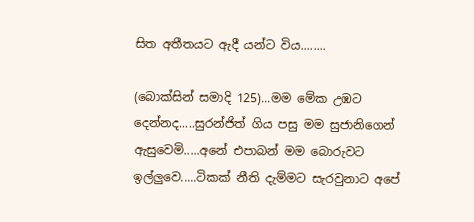සිත අතීතයට ඇදී යන්ට විය........

(බොක්සින් සමාදි 125)...මම මේක උඹට දෙන්නද.....සුරන්ජිත් ගිය පසු මම සුජානිගෙන් ඇසුවෙමි.....අනේ එපාබන් මම බොරුවට ඉල්ලුවෙ.....ටිකක් නීති දැම්මට සැරවුනාට අපේ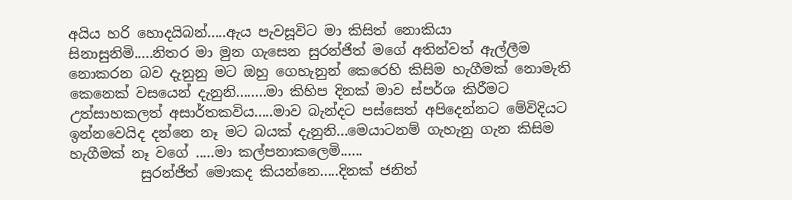අයිය හරි හොදයිබන්.....ඇය පැවසූවිට මා කිසිත් නොකියා සිනාසුනිමි.....නිතර මා මුන ගැසෙන සුරන්ජිත් මගේ අතින්වත් ඇල්ලීම නොකරන බව දැනුනු මට ඔහු ගෙහැනුන් කෙරෙහි කිසිම හැගීමක් නොමැති කෙනෙක් වසයෙන් දැනුනි........මා කිහිප දිනක් මාව ස්පර්ශ කිරීමට උත්සාහකලත් අසාර්තකවිය.....මාව බැන්දට පස්සෙත් අපිදෙන්නට මේවිදියට ඉන්නවෙයිද දන්නෙ නෑ මට බයක් දැනුනි...මෙයාටනම් ගැහැනු ගැන කිසිම හැගීමක් නෑ වගේ .....මා කල්පනාකලෙමි......
          සුරන්ජිත් මොකද කියන්නෙ.....දිනක් ජනිත්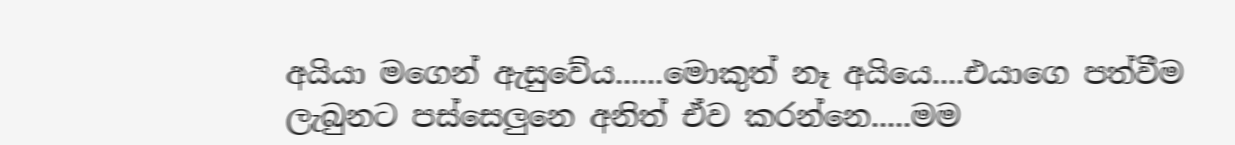අයියා මගෙන් ඇසුවේය......මොකුත් නෑ අයියෙ....එයාගෙ පත්වීම ලැබුනට පස්සෙලුනෙ අනිත් ඒව කරන්නෙ.....මම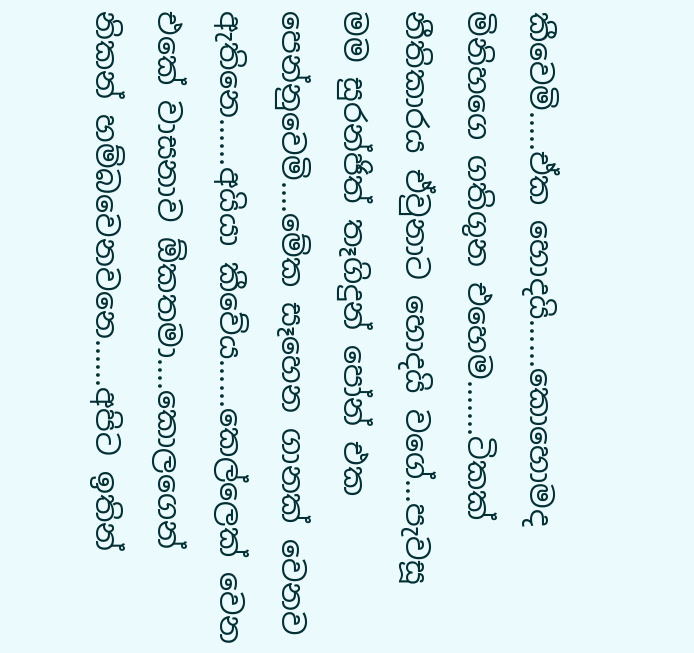කීවෙමි.....ඒක හොදයි......කොහොමද මිනිහගෙ ගතිගුන එහෙම.......ටිකක් නීතිකාරය ඒවුනාට හොදයි වගේ...පැවසූ මම සුරන්ජිත් තෑගිදුන් පෝන් එක පෙන්නුවෙමි....මේක සෑහෙන ගානක් වෙනව ඇතිනෙ......අයියා කීවේය......කෙල්ලෙක් වෙන එකේ වාසනාව ඕකතමා....කොලගෙන් නිකන් හම්බවෙනවනෙ......අපිට ඉතින්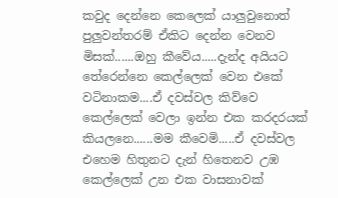කවුද දෙන්නෙ කෙලෙක් යාලුවුනොත් පුලුවන්තරම් ඒකිට දෙන්න වෙනව මිසක්......ඔහු කීවේය.....දැන්ද අයියට තේරෙන්නෙ කෙල්ලෙක් වෙන එකේ වටිනාකම....ඒ දවස්වල කිව්වෙ කෙල්ලෙක් වෙලා ඉන්න එක කරදරයක් කියලනෙ......මම කීවෙමි.....ඒ දවස්වල එහෙම හිතුනට දැන් හිතෙනව උඹ කෙල්ලෙක් උන එක වාසනාවක්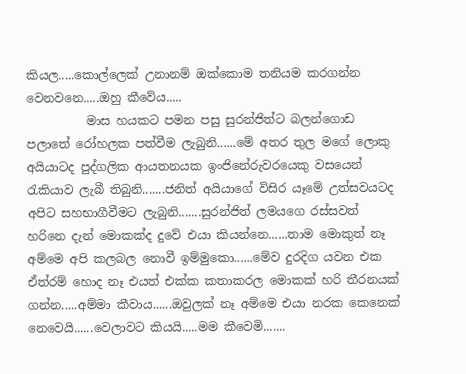කියල.....කොල්ලෙක් උනානම් ඔක්කොම තනියම කරගන්න වෙනවනෙ.....ඔහු කීවේය.....
          මාස හයකට පමන පසු සුරන්ජිත්ට බලන්ගොඩ පලාතේ රෝහලක පත්වීම ලැබුනි......මේ අතර තුල මගේ ලොකු අයියාටද පුද්ගලික ආයතනයක ඉංජිනේරුවරයෙකු වසයෙන් රැකියාව ලැබී තිබුනි.......ජනිත් අයියාගේ විසිර යෑමේ උත්සවයටද අපිට සහභාගීවීමට ලැබුනි.......සුරන්ජිත් ලමයගෙ රස්සවත් හරිනෙ දැන් මොකක්ද දුවේ එයා කියන්නෙ......තාම මොකුත් නෑ අම්මෙ අපි කලබල නොවී ඉම්මුකො......මේව දුරදිග යවන එක ඒත්රම් හොද නෑ එයත් එක්ක කතාකරල මොකක් හරි තීරනයක් ගන්න.....අම්මා කීවාය......ඔවුලක් නෑ අම්මෙ එයා නරක කෙනෙක් නෙවෙයි......වෙලාවට කියයි.....මම කීවෙමි.......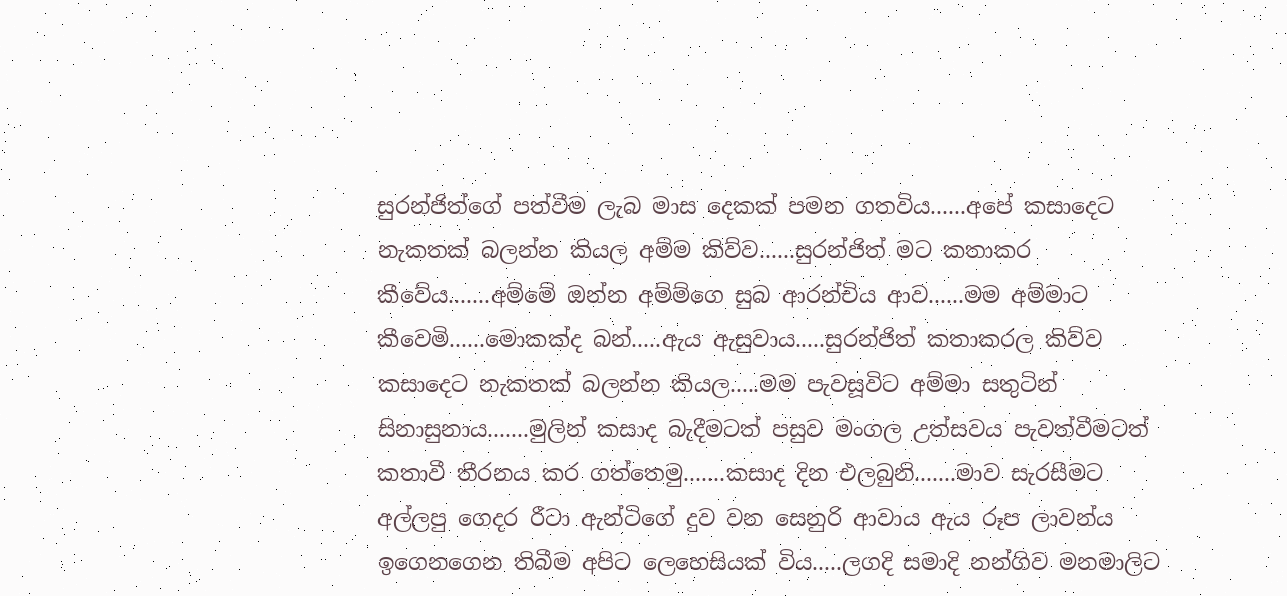සුරන්ජිත්ගේ පත්වීම ලැබ මාස දෙකක් පමන ගතවිය......අපේ කසාදෙට නැකතක් බලන්න කියල අම්ම කිව්ව......සුරන්ජිත් මට කතාකර කීවේය.......අම්මේ ඔන්න අම්ම්ගෙ සුබ ආරන්චිය ආව......මම අම්මාට කීවෙමි......මොකක්ද බන්.....ඇය ඇසුවාය.....සුරන්ජිත් කතාකරල කිව්ව කසාදෙට නැකතක් බලන්න කියල.....මම පැවසූවිට අම්මා සතුටින් සිනාසුනාය.......මුලින් කසාද බැදීමටත් පසුව මංගල උත්සවය පැවත්වීමටත් කතාවී තීරනය කර ගත්තෙමු.......කසාද දින එලබුනි.......මාව සැරසීමට අල්ලපු ගෙදර රීටා ඇන්ටිගේ දුව වන සෙනුරි ආවාය ඇය රූප ලාවන්ය ඉගෙනගෙන තිබීම අපිට ලෙහෙසියක් විය.....ලගදි සමාදි නන්ගිව මනමාලිට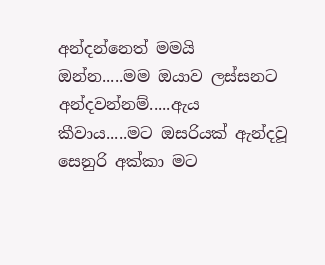අන්දන්නෙත් මමයි ඔන්න.....මම ඔයාව ලස්සනට අන්දවන්නම්.....ඇය කීවාය.....මට ඔසරියක් ඇන්දවූ සෙනුරි අක්කා මට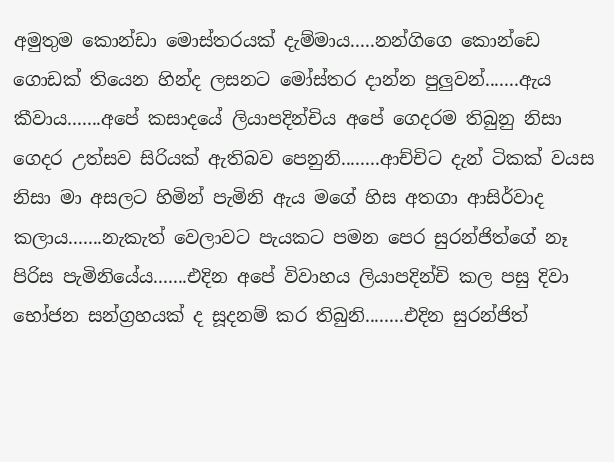අමුතුම කොන්ඩා මොස්තරයක් දැම්මාය.....නන්ගිගෙ කොන්ඩෙ ගොඩක් තියෙන හින්ද ලසනට මෝස්තර දාන්න පුලුවන්.......ඇය කීවාය.......අපේ කසාදයේ ලියාපදින්චිය අපේ ගෙදරම තිබුනු නිසා ගෙදර උත්සව සිරියක් ඇතිබව පෙනුනි........ආච්චිට දැන් ටිකක් වයස නිසා මා අසලට හිමින් පැමිනි ඇය මගේ හිස අතගා ආසිර්වාද කලාය.......නැකැත් වෙලාවට පැයකට පමන පෙර සුරන්ජිත්ගේ නෑ පිරිස පැමිනියේය.......එදින අපේ විවාහය ලියාපදින්චි කල පසු දිවා භෝජන සන්ග්‍රහයක් ද සූදනම් කර තිබුනි........එදින සුරන්ජිත්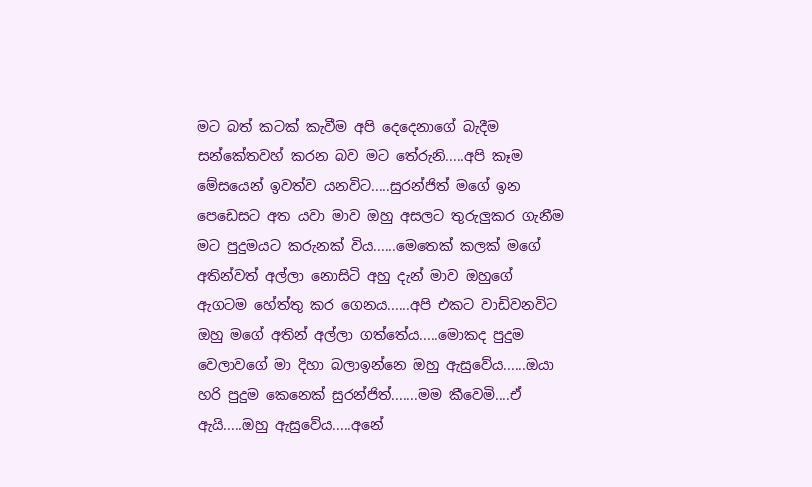මට බත් කටක් කැවීම අපි දෙදෙනාගේ බැදීම සන්කේතවහ් කරන බව මට තේරුනි.....අපි කෑම මේසයෙන් ඉවත්ව යනවිට.....සුරන්ජිත් මගේ ඉන පෙඩෙසට අත යවා මාව ඔහු අසලට තුරුලුකර ගැනීම මට පුදුමයට කරුනක් විය......මෙතෙක් කලක් මගේ අතින්වත් අල්ලා නොසිටි අහු දැන් මාව ඔහුගේ ඇගටම හේත්තු කර ගෙනය......අපි එකට වාඩිවනවිට ඔහු මගේ අතින් අල්ලා ගත්තේය.....මොකද පුදුම වෙලාවගේ මා දිහා බලාඉන්නෙ ඔහු ඇසුවේය......ඔයා හරි පුදුම කෙනෙක් සුරන්ජිත්.......මම කීවෙමි....ඒ ඇයි.....ඔහු ඇසුවේය.....අනේ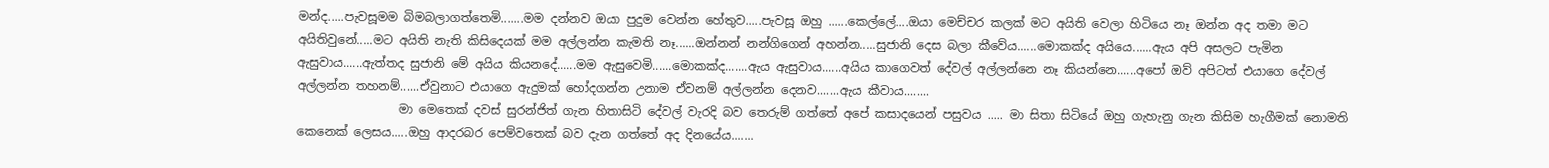මන්ද.....පැවසූමම බිමබලාගත්තෙමි.......මම දන්නව ඔයා පුදුම වෙන්න හේතුව.....පැවසූ ඔහු ......කෙල්ලේ....ඔයා මෙච්චර කලක් මට අයිති වෙලා හිටියෙ නෑ ඔන්න අද තමා මට අයිතිවුනේ.....මට අයිති නැති කිසිදෙයක් මම අල්ලන්න කැමති නෑ......ඔන්නන් නන්ගිගෙන් අහන්න.....සුජානි දෙස බලා කීවේය......මොකක්ද අයියෙ......ඇය අපි අසලට පැමින ඇසුවාය......ඇත්තද සුජානි මේ අයිය කියනදේ......මම ඇසුවෙමි......මොකක්ද.......ඇය ඇසුවාය......අයිය කාගෙවත් දේවල් අල්ලන්නෙ නෑ කියන්නෙ......අපෝ ඔව් අපිටත් එයාගෙ දේවල් අල්ලන්න තහනම්......ඒවුනාට එයාගෙ ඇදුමක් හෝදගන්න උනාම ඒවනම් අල්ලන්න දෙනව.......ඇය කීවාය........
                 මා මෙතෙක් දවස් සුරන්ජිත් ගැන හිතාසිටි දේවල් වැරදි බව තෙරුම් ගත්තේ අපේ කසාදයෙන් පසුවය ..... මා සිතා සිටියේ ඔහු ගැහැනු ගැන කිසිම හැගීමක් නොමති කෙනෙක් ලෙසය.....ඔහු ආදරබර පෙම්වතෙක් බව දැන ගත්තේ අද දිනයේය.......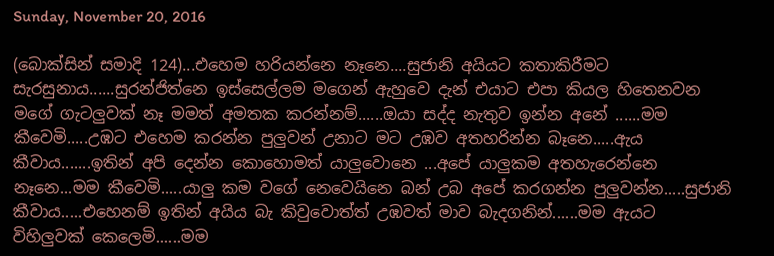Sunday, November 20, 2016

(බොක්සින් සමාදි 124)...එහෙම හරියන්නෙ නෑනෙ....සුජානි අයියට කතාකිරීමට සැරසුනාය......සුරන්ජිත්නෙ ඉස්සෙල්ලම මගෙන් ඇහුවෙ දැන් එයාට එපා කියල හිතෙනවන මගේ ගැටලුවක් නෑ මමත් අමතක කරන්නම්......ඔයා සද්ද නැතුව ඉන්න අනේ ......මම කීවෙමි.....උඹට එහෙම කරන්න පුලුවන් උනාට මට උඹව අතහරින්න බෑනෙ.....ඇය කීවාය.......ඉතින් අපි දෙන්න කොහොමත් යාලුවොනෙ ...අපේ යාලුකම අතහැරෙන්නෙ නෑනෙ...මම කීවෙමි.....යාලු කම වගේ නෙවෙයිනෙ බන් උබ අපේ කරගන්න පුලුවන්න.....සුජානි කීවාය.....එහෙනම් ඉතින් අයිය බැ කිවුවොත්ත් උඹවත් මාව බැදගනින්......මම ඇයට විහිලුවක් කෙලෙමි......මම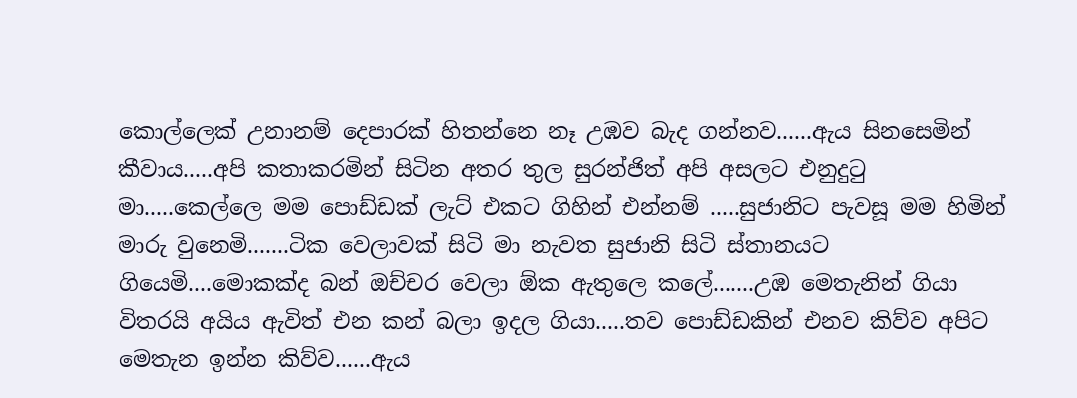කොල්ලෙක් උනානම් දෙපාරක් හිතන්නෙ නෑ උඹව බැද ගන්නව......ඇය සිනසෙමින් කීවාය.....අපි කතාකරමින් සිටින අතර තුල සුරන්ජිත් අපි අසලට එනුදුටු මා.....කෙල්ලෙ මම පොඩ්ඩක් ලැට් එකට ගිහින් එන්නම් .....සුජානිට පැවසූ මම හිමින් මාරු වුනෙමි.......ටික වෙලාවක් සිටි මා නැවත සුජානි සිටි ස්තානයට ගියෙමි....මොකක්ද බන් ඔච්චර වෙලා ඕක ඇතුලෙ කලේ.......උඹ මෙතැනින් ගියා විතරයි අයිය ඇවිත් එන කන් බලා ඉදල ගියා.....තව පොඩ්ඩකින් එනව කිව්ව අපිට මෙතැන ඉන්න කිව්ව......ඇය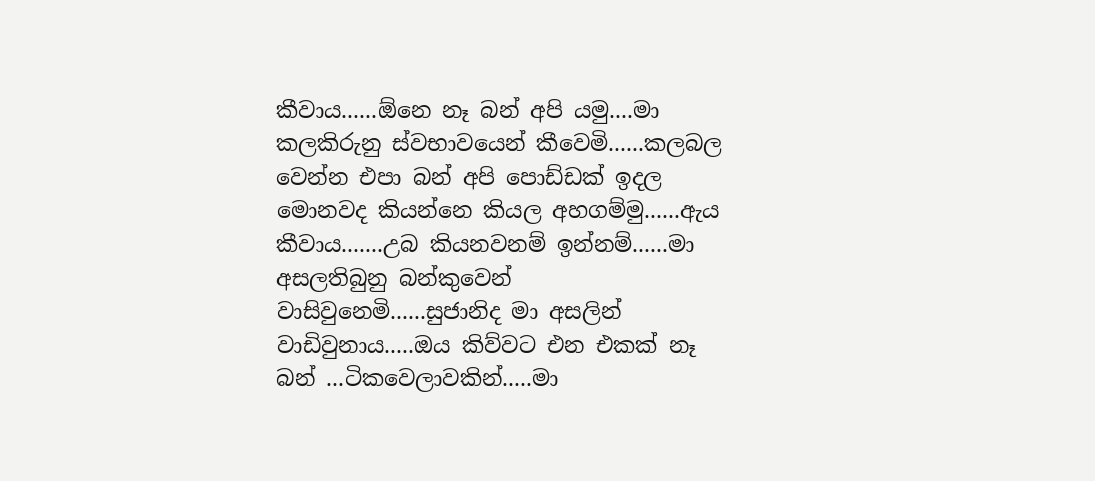කීවාය......ඕනෙ නෑ බන් අපි යමු....මා කලකිරුනු ස්වභාවයෙන් කීවෙමි......කලබල වෙන්න එපා බන් අපි පොඩ්ඩක් ඉදල මොනවද කියන්නෙ කියල අහගම්මු......ඇය කීවාය.......උබ කියනවනම් ඉන්නම්......මා අසලතිබුනු බන්කුවෙන් වාසිවුනෙමි......සුජානිද මා අසලින් වාඩිවුනාය.....ඔය කිව්වට එන එකක් නෑ බන් ...ටිකවෙලාවකින්.....මා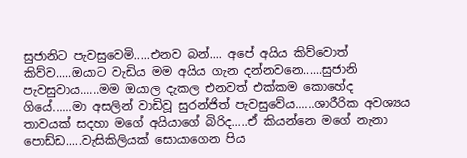සුජානිට පැවසුවෙමි.....එනව බන්.... අපේ අයිය කිව්වොත් කිව්ව.....ඔයාට වැඩිය මම අයිය ගැන දන්නවනෙ......සුජානි පැවසුවාය......මම ඔයාල දැකල එනවත් එක්කම කොහේද ගියේ......මා අසලින් වාඩිවූ සුරන්ජිත් පැවසුවේය......ශාරීරික අවශ්‍යය තාවයක් සදහා මගේ අයියාගේ බිරිද.....ඒ කියන්නෙ මගේ නැනා පොඩ්ඩ.....වැසිකිලියක් සොයාගෙන පිය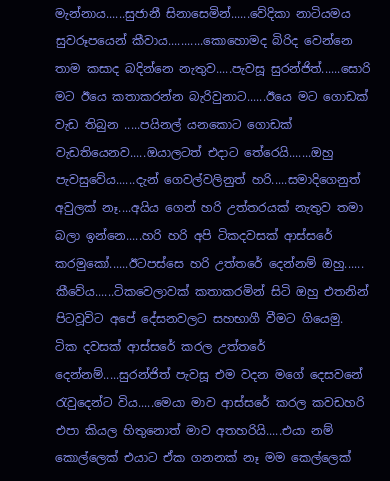මැන්නාය......සුජානී සිනාසෙමින්......වේදිකා නාටියමය සුවරූපයෙන් කීවාය...........කොහොමද බිරිද වෙන්නෙ තාම කසාද බදින්නෙ නැතුව.....පැවසූ සුරන්ජිත්......සොරි මට ඊයෙ කතාකරන්න බැරිවුනාට......ඊයෙ මට ගොඩක් වැඩ තිබුන .....පයිනල් යනකොට ගොඩක් වැඩතියෙනව.....ඔයාලටත් එදාට තේරෙයි.......ඔහු පැවසුවේය......දැන් ගෙවල්වලිනුත් හරි.....සමාදිගෙනුත් අවුලක් නෑ....අයිය ගෙන් හරි උත්තරයක් නැතුව තමා බලා ඉන්නෙ.....හරි හරි අපි ටිකදවසක් ආස්සරේ කරමුකෝ......ඊටපස්සෙ හරි උත්තරේ දෙන්නම් ඔහු...... කීවේය......ටිකවෙලාවක් කතාකරමින් සිටි ඔහු එතනින් පිටවූවිට අපේ දේසනවලට සහභාගී වීමට ගියෙමු.
ටික දවසක් ආස්සරේ කරල උත්තරේ දෙන්නම්.....සුරන්ජිත් පැවසූ එම වදන මගේ දෙසවනේ රැවුදෙන්ට විය.....මෙයා මාව ආස්සරේ කරල කවඩහරි එපා කියල හිතුනොත් මාව අතහරියි.....එයා නම් කොල්ලෙක් එයාට ඒක ගනනක් නෑ මම කෙල්ලෙක්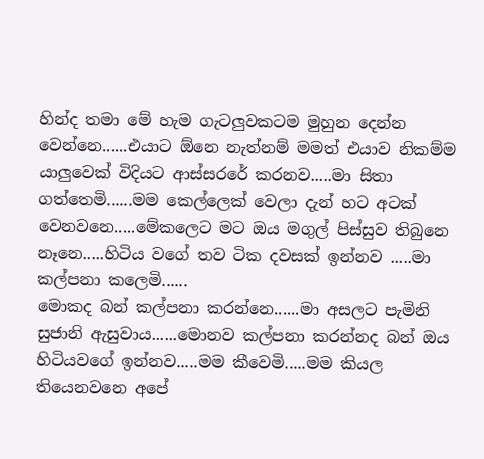හින්ද තමා මේ හැම ගැටලුවකටම මුහුන දෙන්න වෙන්නෙ......එයාට ඕනෙ නැත්නම් මමත් එයාව නිකම්ම යාලුවෙක් විදියට ආස්සරරේ කරනව.....මා සිතා ගත්තෙමි......මම කෙල්ලෙක් වෙලා දැන් හට අටක් වෙනවනෙ.....මේකලෙට මට ඔය මගුල් පිස්සුව තිබුනෙ නෑනෙ.....හිටිය වගේ තව ටික දවසක් ඉන්නව .....මා කල්පනා කලෙමි......
මොකද බන් කල්පනා කරන්නෙ......මා අසලට පැමිනි සුජානි ඇසුවාය......මොනව කල්පනා කරන්නද බන් ඔය හිටියවගේ ඉන්නව.....මම කීවෙමි.....මම කියල තියෙනවනෙ අපේ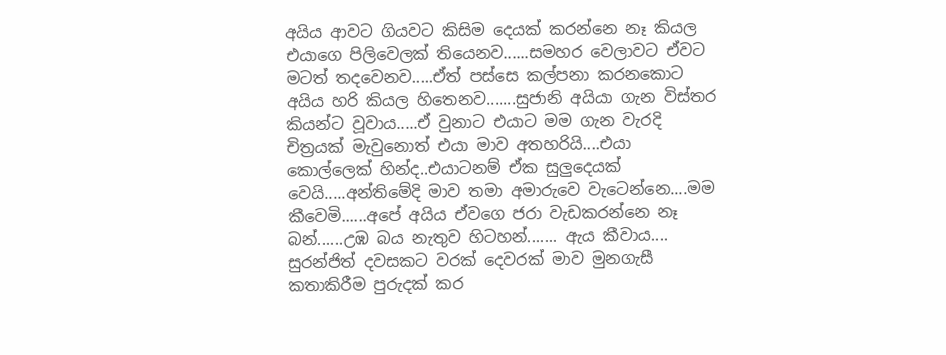අයිය ආවට ගියවට කිසිම දෙයක් කරන්නෙ නෑ කියල එයාගෙ පිලිවෙලක් තියෙනව......සමහර වෙලාවට ඒවට මටත් තදවෙනව.....ඒත් පස්සෙ කල්පනා කරනකොට අයිය හරි කියල හිතෙනව.......සුජානි අයියා ගැන විස්තර කියන්ට වූවාය.....ඒ වුනාට එයාට මම ගැන වැරදි චිත්‍රයක් මැවුනොත් එයා මාව අතහරියි....එයා කොල්ලෙක් හින්ද..එයාටනම් ඒක සුලුදෙයක් වෙයි.....අන්තිමේදි මාව තමා අමාරුවෙ වැටෙන්නෙ....මම කීවෙමි......අපේ අයිය ඒවගෙ ජරා වැඩකරන්නෙ නෑ බන්......උඹ බය නැතුව හිටහන්....... ඇය කීවාය....
සුරන්ජිත් දවසකට වරක් දෙවරක් මාව මුනගැසී කතාකිරීම පුරුදක් කර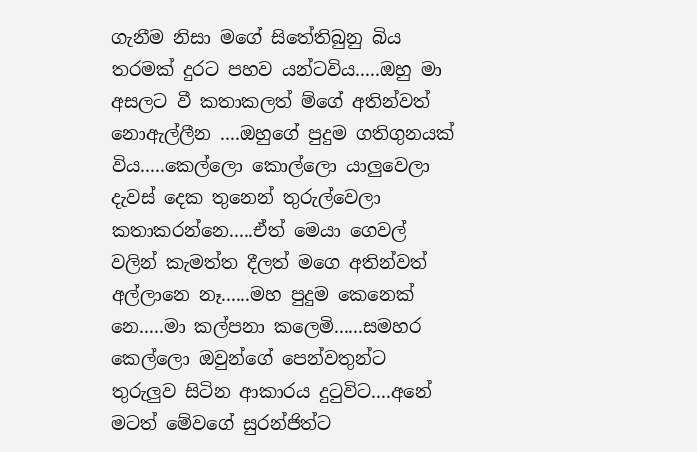ගැනීම නිසා මගේ සිතේතිබුනු බිය තරමක් දුරට පහව යන්ටවිය.....ඔහු මා අසලට වී කතාකලත් ම්ගේ අතින්වත් නොඇල්ලීන ....ඔහුගේ පුදුම ගතිගුනයක් විය.....කෙල්ලො කොල්ලො යාලුවෙලා දැවස් දෙක තුනෙන් තුරුල්වෙලා කතාකරන්නෙ.....ඒත් මෙයා ගෙවල් වලින් කැමත්ත දීලත් මගෙ අතින්වත් අල්ලානෙ නෑ......මහ පුදුම කෙනෙක් නෙ.....මා කල්පනා කලෙමි......සමහර කෙල්ලො ඔවුන්ගේ පෙන්වතුන්ට තුරුලුව සිටින ආකාරය දුටුවිට....අනේ මටත් මේවගේ සුරන්ජිත්ට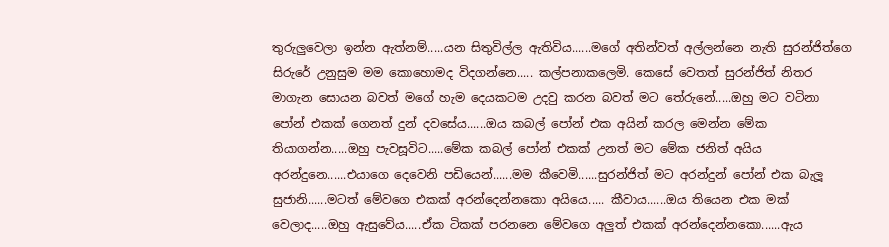තුරුලුවෙලා ඉන්න ඇත්නම්.....යන සිතුවිල්ල ඇතිවිය......මගේ අතින්වත් අල්ලන්නෙ නැති සුරන්ජිත්ගෙ සිරුරේ උනුසුම මම කොහොමද විදගන්නෙ..... කල්පනාකලෙමි. කෙසේ වෙතත් සුරන්ජිත් නිතර මාගැන සොයන බවත් මගේ හැම දෙයකටම උදවු කරන බවත් මට තේරුනේ.....ඔහු මට වටිනා පෝන් එකක් ගෙනත් දුන් දවසේය......ඔය කබල් පෝන් එක අයින් කරල මෙන්න මේක තියාගන්න.....ඔහු පැවසූවිට.....මේක කබල් පෝන් එකක් උනත් මට මේක ජනිත් අයිය අරන්දුනෙ......එයාගෙ දෙවෙනි පඩියෙන්......මම කීවෙමි......සුරන්ජිත් මට අරන්දුන් පෝන් එක බැලූ සුජානි......මටත් මේවගෙ එකක් අරන්දෙන්නකො අයියෙ..... කීවාය......ඔය තියෙන එක මක් වෙලාද.....ඔහු ඇසුවේය.....ඒක ටිකක් පරනනෙ මේවගෙ අලුත් එකක් අරන්දෙන්නකො......ඇය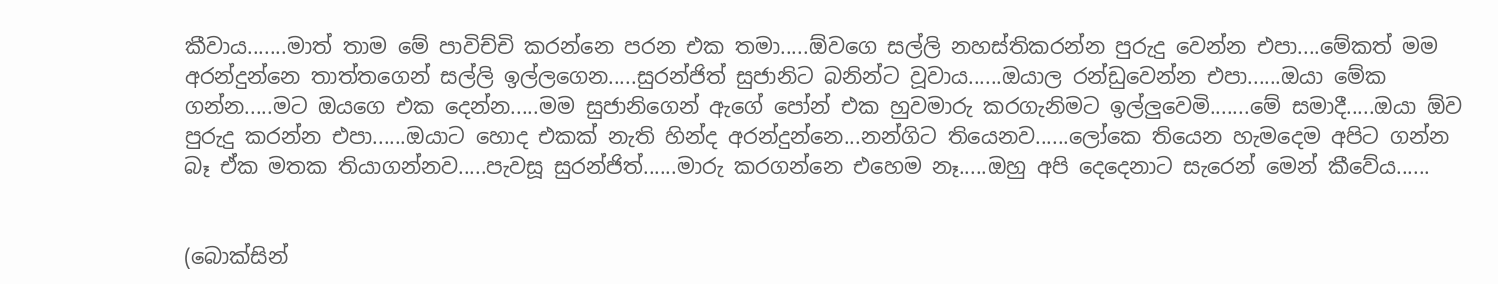කීවාය.......මාත් තාම මේ පාවිච්චි කරන්නෙ පරන එක තමා.....ඕවගෙ සල්ලි නහස්තිකරන්න පුරුදු වෙන්න එපා....මේකත් මම අරන්දුන්නෙ තාත්තගෙන් සල්ලි ඉල්ලගෙන.....සුරන්ජිත් සුජානිට බනින්ට වූවාය......ඔයාල රන්ඩුවෙන්න එපා......ඔයා මේක ගන්න.....මට ඔයගෙ එක දෙන්න.....මම සුජානිගෙන් ඇගේ පෝන් එක හුවමාරු කරගැනිමට ඉල්ලුවෙමි.......මේ සමාදී.....ඔයා ඕව පුරුදු කරන්න එපා......ඔයාට හොද එකක් නැති හින්ද අරන්දුන්නෙ...නන්ගිට තියෙනව......ලෝකෙ තියෙන හැමදෙම අපිට ගන්න බෑ ඒක මතක තියාගන්නව.....පැවසූ සුරන්ජිත්......මාරු කරගන්නෙ එහෙම නෑ.....ඔහු අපි දෙදෙනාට සැරෙන් මෙන් කීවේය......


(බොක්සින්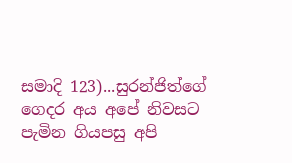සමාදි 123)...සුරන්ජිත්ගේ ගෙදර අය අපේ නිවසට පැමින ගියපසු අපි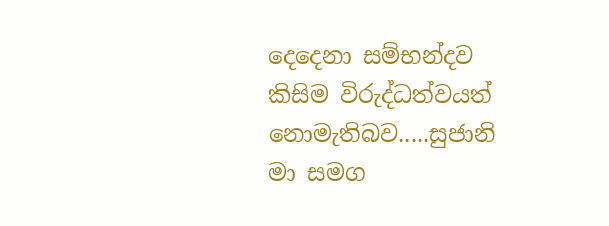දෙදෙනා සම්භන්දව කිසිම විරුද්ධත්වයත් නොමැතිබව.....සුජානි මා සමග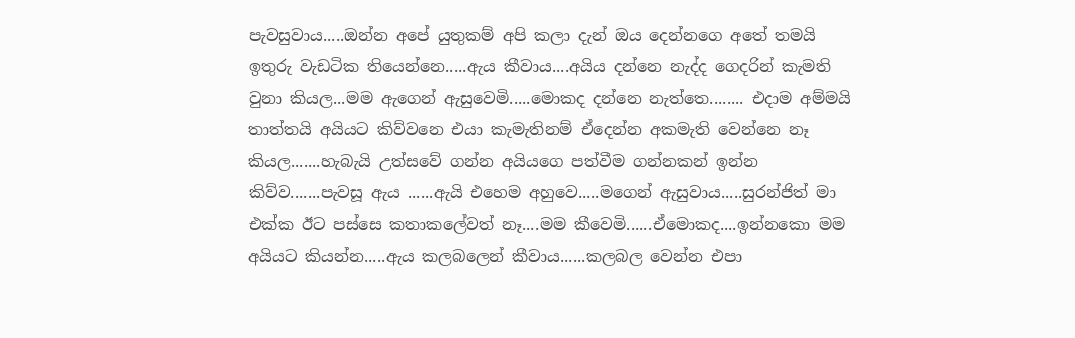පැවසුවාය.....ඔන්න අපේ යුතුකම් අපි කලා දැන් ඔය දෙන්නගෙ අතේ තමයි ඉතුරු වැඩටික තියෙන්නෙ.....ඇය කීවාය....අයිය දන්නෙ නැද්ද ගෙදරින් කැමති වුනා කියල...මම ඇගෙන් ඇසුවෙමි.....මොකද දන්නෙ නැත්තෙ........ එදාම අම්මයි තාත්තයි අයියට කිව්වනෙ එයා කැමැතිනම් ඒදෙන්න අකමැති වෙන්නෙ නෑ කියල.......හැබැයි උත්සවේ ගන්න අයියගෙ පත්වීම ගන්නකන් ඉන්න කිව්ව.......පැවසූ ඇය ......ඇයි එහෙම අහුවෙ.....මගෙන් ඇසුවාය.....සුරන්ජිත් මා එක්ක ඊට පස්සෙ කතාකලේවත් නෑ....මම කීවෙමි......ඒමොකද....ඉන්නකො මම අයියට කියන්න.....ඇය කලබලෙන් කීවාය......කලබල වෙන්න එපා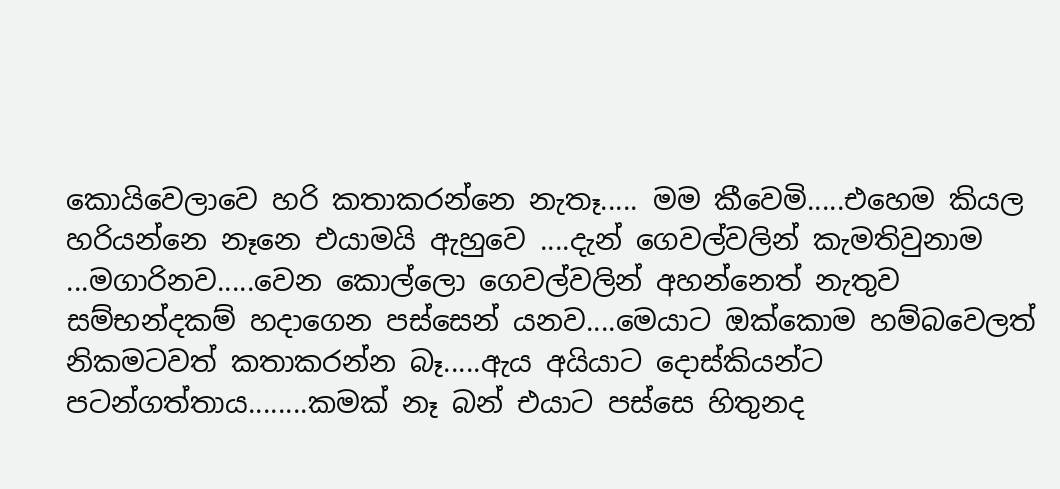කොයිවෙලාවෙ හරි කතාකරන්නෙ නැතෑ..... මම කීවෙමි.....එහෙම කියල හරියන්නෙ නෑනෙ එයාමයි ඇහුවෙ ....දැන් ගෙවල්වලින් කැමතිවුනාම ...මගාරිනව.....වෙන කොල්ලො ගෙවල්වලින් අහන්නෙත් නැතුව සම්භන්දකම් හදාගෙන පස්සෙන් යනව....මෙයාට ඔක්කොම හම්බවෙලත් නිකමටවත් කතාකරන්න බෑ.....ඇය අයියාට දොස්කියන්ට පටන්ගත්තාය........කමක් නෑ බන් එයාට පස්සෙ හිතුනද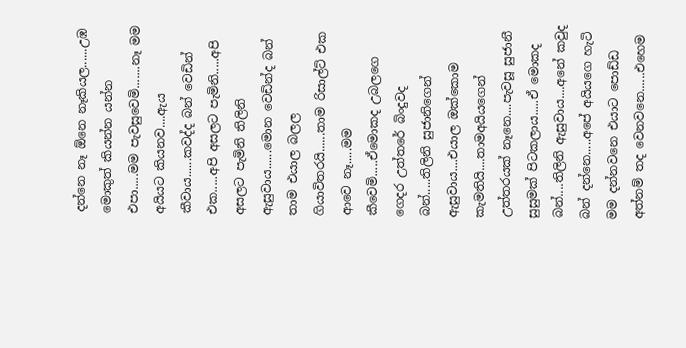දන්නෙ නෑ ඕනෙ නෑකියල......උඹ මොකුත් කියන්න යන්න එපා.....මම පැවසුවෙමි.......නෑ මම අයියට කියනව....ඇය කීවාය......කවද්ද බන් වෙඩින් එක.....අපි අසලට පැමිනි.....අපි අසලට පැමිනි තිලිනි ඇසුවාය......මොන වෙඩින්ද බන් තාම එයාල බලල ගියාවිතරයි......තාම රිසාල්ට් එක ආවෙ නෑ.....මම කීවෙමි.....ඒමොකද උබලගෙ ගෙදර උත්තරේ බිංදුවද බන්.....තිලිනි සුජානිගෙන් ඇසුවාය....එයාල ඔක්කොම කැමතියි....තාමඅයියගෙන් උත්තරයක් නෑනෙ....පැවසූ සුජානී සුසුමක් පිටකලාය.....ඒ මොකද බන්....තිලිනි ඇසුවාය....අනේ කවුද බන් දන්නෙ.....අපේ අයියගෙ හැටි මම දන්නවනෙ එයාට පොඩ්ඩ අත්නම් තද වෙනවනෙ......එහෙම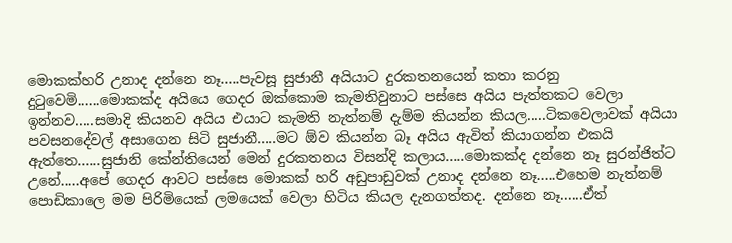මොකක්හරි උනාද දන්නෙ නෑ.....පැවසූ සුජානී අයියාට දුරකතනයෙන් කතා කරනු දුටුවෙමි......මොකක්ද අයියෙ ගෙදර ඔක්කොම කැමතිවුනාට පස්සෙ අයිය පැත්තකට වෙලා ඉන්නව.....සමාදි කියනව අයිය එයාට කැමති නැත්නම් දැම්ම කියන්න කියල.....ටිකවෙලාවක් අයියා පවසනදේවල් අසාගෙන සිටි සුජානී.....මට ඕව කියන්න බෑ අයිය ඇවිත් කියාගන්න එකයි ඇත්තෙ......සුජානි කේන්තියෙන් මෙන් දුරකතනය විසන්දි කලාය.....මොකක්ද දන්නෙ නෑ සුරන්ජිත්ට උනේ.....අපේ ගෙදර ආවට පස්සෙ මොකක් හරි අඩුපාඩුවක් උනාද දන්නෙ නෑ.....එහෙම නැත්නම් පොඩිකාලෙ මම පිරිමියෙක් ලමයෙක් වෙලා හිටිය කියල දැනගත්තද. දන්නෙ නෑ......ඒත්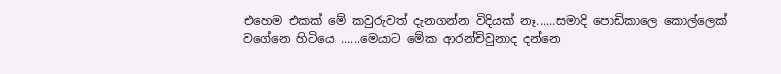එහෙම එකක් මේ කවුරුවත් දැනගන්න විදියක් නෑ......සමාදි පොඩිකාලෙ කොල්ලෙක් වගේනෙ හිටියෙ ......මෙයාට මේක ආරන්චිවුනාද දන්නෙ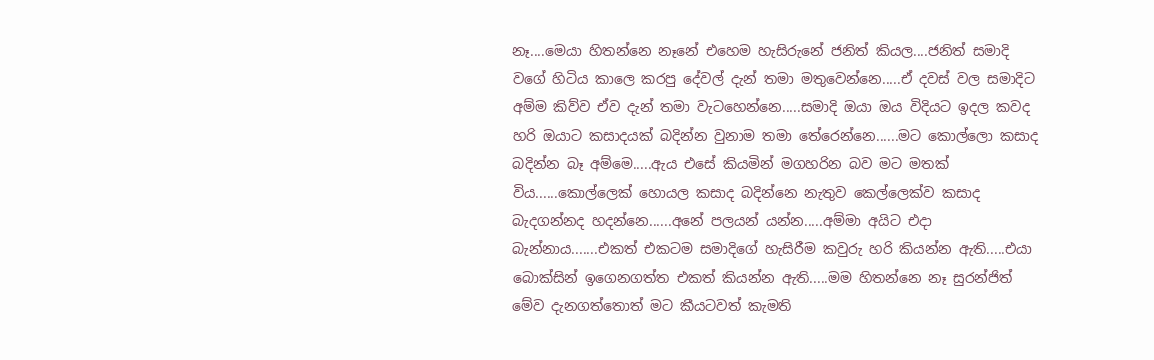නෑ....මෙයා හිතන්නෙ නෑනේ එහෙම හැසිරුනේ ජනිත් කියල....ජනිත් සමාදි වගේ හිටිය කාලෙ කරපු දේවල් දැන් තමා මතුවෙන්නෙ.....ඒ දවස් වල සමාදිට අම්ම කිව්ව ඒව දැන් තමා වැටහෙන්නෙ.....සමාදි ඔයා ඔය විදියට ඉදල කවද හරි ඔයාට කසාදයක් බදින්න වුනාම තමා තේරෙන්නෙ......මට කොල්ලො කසාද බදින්න බෑ අම්මෙ.....ඇය එසේ කියමින් මගහරින බව මට මතක් විය......කොල්ලෙක් හොයල කසාද බදින්නෙ නැතුව කෙල්ලෙක්ව කසාද බැදගන්නද හදන්නෙ......අනේ පලයන් යන්න.....අම්මා අයිට එදා බැන්නාය.......එකත් එකටම සමාදිගේ හැසිරීම කවුරු හරි කියන්න ඇති.....එයා බොක්සින් ඉගෙනගත්ත එකත් කියන්න ඇති.....මම හිතන්නෙ නෑ සුරන්ජිත් මේව දැනගත්තොත් මට කීයටවත් කැමති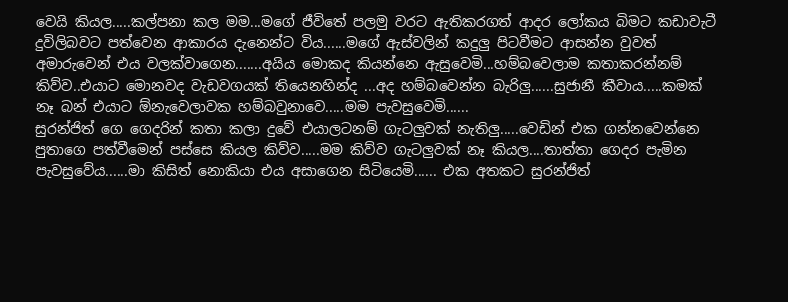වෙයි කියල.....කල්පනා කල මම...මගේ ජීවිතේ පලමු වරට ඇතිකරගත් ආදර ලෝකය බිමට කඩාවැටී දුවිලිබවට පත්වෙන ආකාරය දැනෙන්ට විය......මගේ ඇස්වලින් කදුලු පිටවීමට ආසන්න වුවත් අමාරුවෙන් එය වලක්වාගෙන.......අයිය මොකද කියන්නෙ ඇසුවෙමි...හම්බවෙලාම කතාකරන්නම් කිව්ව..එයාට මොනවද වැඩවගයක් තියෙනහින්ද ...අද හම්බවෙන්න බැරිලු......සුජානී කීවාය.....කමක් නෑ බන් එයාට ඕනැවෙලාවක හම්බවුනාවෙ.....මම පැවසුවෙමි......
සුරන්ජිත් ගෙ ගෙදරින් කතා කලා දුවේ එයාලටනම් ගැටලුවක් නැතිලු.....වෙඩින් එක ගන්නවෙන්නෙ පුතාගෙ පත්වීමෙන් පස්සෙ කියල කිව්ව.....මම කිව්ව ගැටලුවක් නෑ කියල....තාත්තා ගෙදර පැමින පැවසුවේය......මා කිසිත් නොකියා එය අසාගෙන සිටියෙමි...... එක අතකට සුරන්ජිත්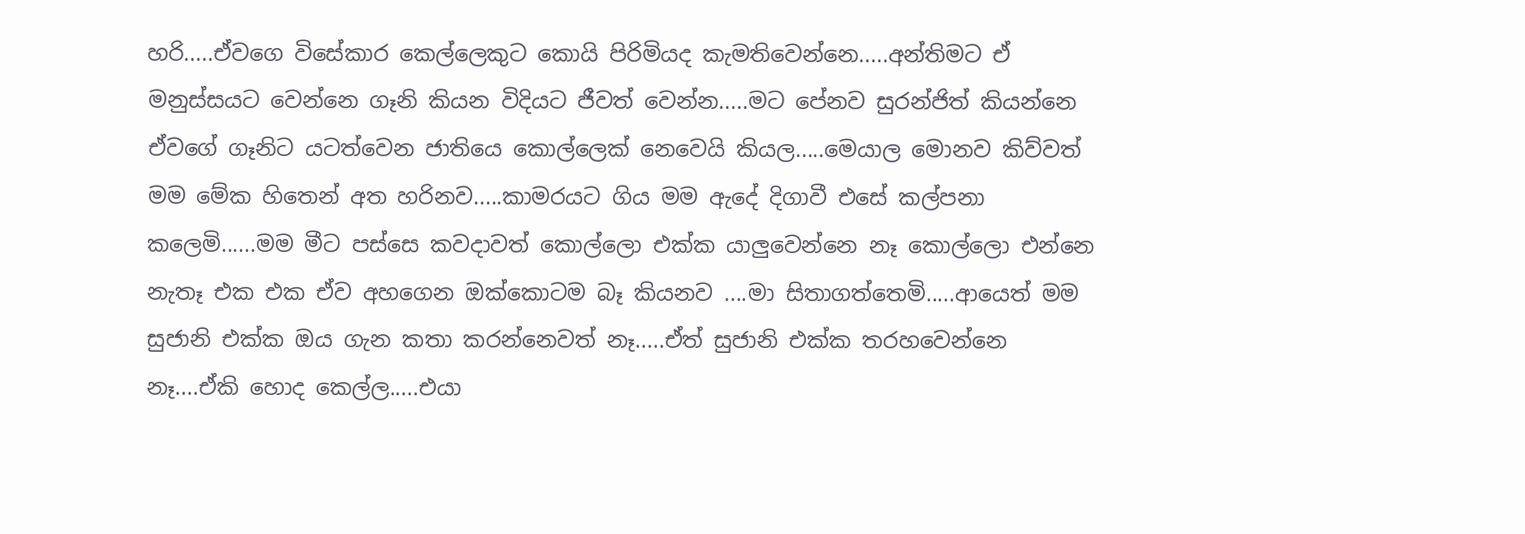හරි.....ඒවගෙ විසේකාර කෙල්ලෙකුට කොයි පිරිමියද කැමතිවෙන්නෙ.....අන්තිමට ඒ මනුස්සයට වෙන්නෙ ගෑනි කියන විදියට ජීවත් වෙන්න.....මට පේනව සුරන්ජිත් කියන්නෙ ඒවගේ ගෑනිට යටත්වෙන ජාතියෙ කොල්ලෙක් නෙවෙයි කියල.....මෙයාල මොනව කිව්වත් මම මේක හිතෙන් අත හරිනව.....කාමරයට ගිය මම ඇදේ දිගාවී එසේ කල්පනා කලෙමි......මම මීට පස්සෙ කවදාවත් කොල්ලො එක්ක යාලුවෙන්නෙ නෑ කොල්ලො එන්නෙ නැතෑ එක එක ඒව අහගෙන ඔක්කොටම බෑ කියනව ....මා සිතාගත්තෙමි.....ආයෙත් මම සුජානි එක්ක ඔය ගැන කතා කරන්නෙවත් නෑ.....ඒත් සුජානි එක්ක තරහවෙන්නෙ නෑ....ඒකි හොද කෙල්ල.....එයා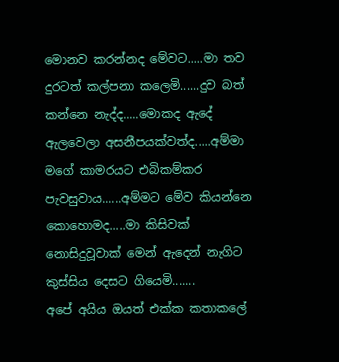මොනව කරන්නද මේවට.....මා තව දුරටත් කල්පනා කලෙමි......දුව බත් කන්නෙ නැද්ද.....මොකද ඇදේ ඇලවෙලා අසනීපයක්වත්ද.....අම්මා මගේ කාමරයට එබිකම්කර පැවසුවාය......අම්මට මේව කියන්නෙ කොහොමද.....මා කිසිවක් නොසිදුවූවාක් මෙන් ඇදෙන් නැගිට කුස්සිය දෙසට ගියෙමි.......
අපේ අයිය ඔයත් එක්ක කතාකලේ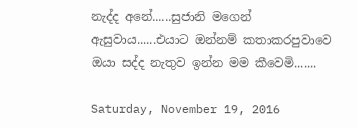නැද්ද අනේ......සුජානි මගෙන් ඇසුවාය......එයාට ඔන්නම් කතාකරපුවාවෙ ඔයා සද්ද නැතුව ඉන්න මම කීවෙමි.......

Saturday, November 19, 2016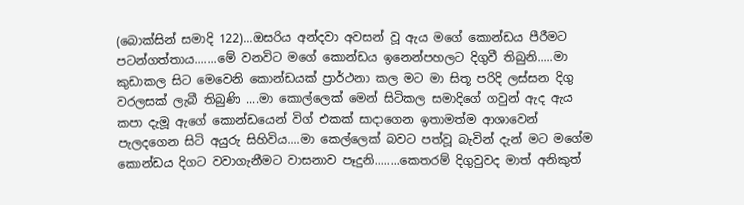(බොක්සින් සමාදි 122)...ඔසරිය අන්දවා අවසන් වූ ඇය මගේ කොන්ඩය පීරීමට පටන්ගත්තාය.......මේ වනවිට මගේ කොන්ඩය ඉනෙන්පහලට දිගුවී තිබුනි.....මා කුඩාකල සිට මෙවෙනි කොන්ඩයක් ප්‍රාර්ථනා කල මට මා සිතූ පරිදි ලස්සන දිගු වරලසක් ලැබී තිබුණි ....මා කොල්ලෙක් මෙන් සිටිකල සමාදිගේ ගවුන් ඇද ඇය කපා දැමූ ඇගේ කොන්ඩයෙන් විග් එකක් සාදාගෙන ඉතාමත්ම ආශාවෙන් පැලදගෙන සිටි අයුරු සිහිවිය....මා කෙල්ලෙක් බවට පත්වූ බැවින් දැන් මට මගේම කොන්ඩය දිගට වවාගැනීමට වාසනාව පෑදුනි........කෙතරම් දිගුවුවද මාත් අනිකුත්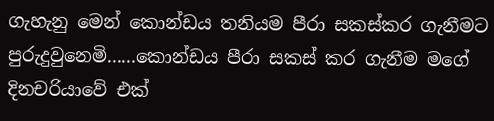ගැහැනු මෙන් කොන්ඩය තනියම පීරා සකස්කර ගැනීමට පුරුදුවුනෙමි......කොන්ඩය පීරා සකස් කර ගැනීම මගේ දිනචරියාවේ එක්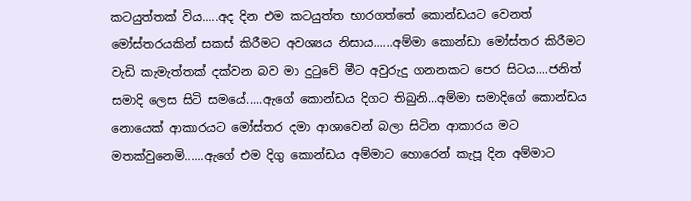කටයුත්තක් විය.....අද දින එම කටයුත්ත භාරගත්තේ කොන්ඩයට වෙනත් මෝස්තරයකින් සකස් කිරීමට අවශ්‍යය නිසාය......අම්මා කොන්ඩා මෝස්තර කිරීමට වැඩි කැමැත්තක් දක්වන බව මා දුටුවේ මීට අවුරුදු ගනනකට පෙර සිටය....ජනිත් සමාදි ලෙස සිටි සමයේ.....ඇගේ කොන්ඩය දිගට තිබුනි...අම්මා සමාදිගේ කොන්ඩය නොයෙක් ආකාරයට මෝස්තර දමා ආශාවෙන් බලා සිටින ආකාරය මට මතක්වුනෙමි......ඇගේ එම දිගු කොන්ඩය අම්මාට හොරෙන් කැපූ දින අම්මාට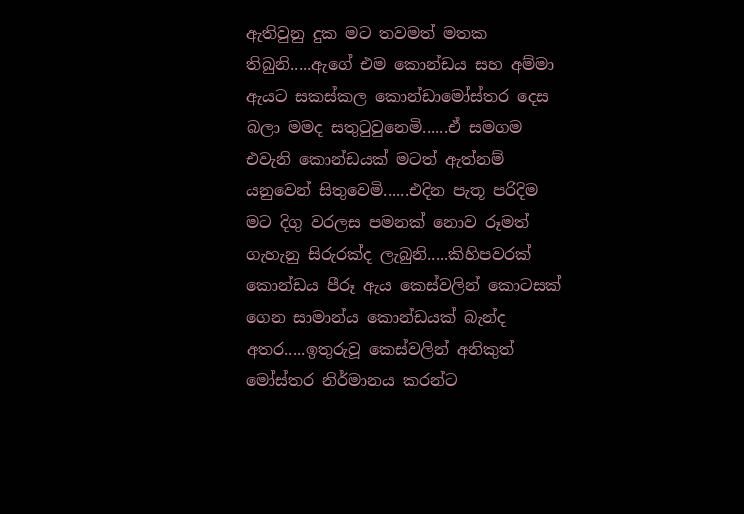ඇතිවුනු දුක මට තවමත් මතක තිබුනි.....ඇගේ එම කොන්ඩය සහ අම්මා ඇයට සකස්කල කොන්ඩාමෝස්තර දෙස බලා මමද සතුටුවුනෙමි......ඒ සමගම එවැනි කොන්ඩයක් මටත් ඇත්නම් යනුවෙන් සිතුවෙමි......එදින පැතූ පරිදිම මට දිගු වරලස පමනක් නොව රූමත් ගැහැනු සිරුරක්ද ලැබුනි.....කිහිපවරක් කොන්ඩය පීරූ ඇය කෙස්වලින් කොටසක් ගෙන සාමාන්ය කොන්ඩයක් බැන්ද අතර.....ඉතුරුවූ කෙස්වලින් අනිකුත් මෝස්තර නිර්මානය කරන්ට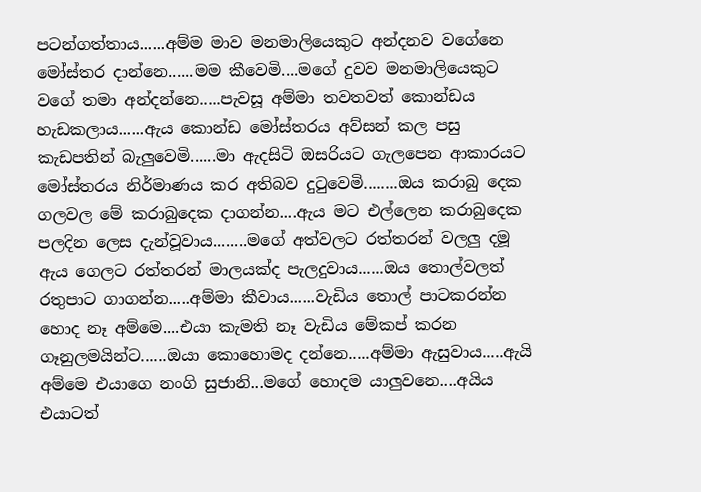පටන්ගත්තාය......අම්ම මාව මනමාලියෙකුට අන්දනව වගේනෙ මෝස්තර දාන්නෙ......මම කීවෙමි....මගේ දුවව මනමාලියෙකුට වගේ තමා අන්දන්නෙ.....පැවසූ අම්මා තවතවත් කොන්ඩය හැඩකලාය......ඇය කොන්ඩ මෝස්තරය අව්සන් කල පසු කැඩපතින් බැලුවෙමි......මා ඇදසිටි ඔසරියට ගැලපෙන ආකාරයට මෝස්තරය නිර්මාණය කර අතිබව දුටුවෙමි........ඔය කරාබු දෙක ගලවල මේ කරාබුදෙක දාගන්න....ඇය මට එල්ලෙන කරාබුදෙක පලදින ලෙස දැන්වූවාය........මගේ අත්වලට රත්තරන් වලලු දමූ ඇය ගෙලට රත්තරන් මාලයක්ද පැලදුවාය......ඔය තොල්වලත් රතුපාට ගාගන්න.....අම්මා කීවාය......වැඩිය තොල් පාටකරන්න හොද නෑ අම්මෙ....එයා කැමති නෑ වැඩිය මේකප් කරන ගෑනුලමයින්ට......ඔයා කොහොමද දන්නෙ.....අම්මා ඇසුවාය.....ඇයි අම්මෙ එයාගෙ නංගි සුජානි...මගේ හොදම යාලුවනෙ....අයිය එයාටත්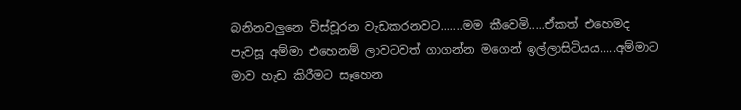බනිනවලුනෙ විස්චූරන වැඩකරනවට.......මම කීවෙමි.....ඒකත් එහෙමද පැවසූ අම්මා එහෙනම් ලාවටවත් ගාගන්න මගෙන් ඉල්ලාසිටියය.....අම්මාට මාව හැඩ කිරීමට සෑහෙන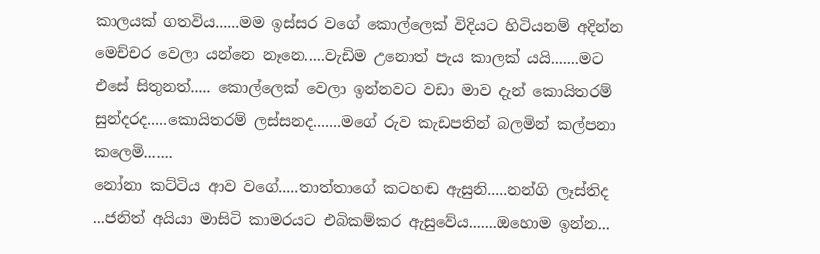කාලයක් ගතවිය......මම ඉස්සර වගේ කොල්ලෙක් විදියට හිටියනම් අදින්න මෙච්චර වෙලා යන්නෙ නෑනෙ.....වැඩිම උනොත් පැය කාලක් යයි.......මට එසේ සිතුනත්..... කොල්ලෙක් වෙලා ඉන්නවට වඩා මාව දැන් කොයිතරම් සුන්දරද.....කොයිතරම් ලස්සනද.......මගේ රුව කැඩපතින් බලමින් කල්පනා කලෙමි.......
නෝනා කට්ටිය ආව වගේ.....තාත්තාගේ කටහඬ ඇසුනි.....නන්ගි ලෑස්තිද ...ජනිත් අයියා මාසිටි කාමරයට එබිකම්කර ඇසුවේය.......ඔහොම ඉන්න...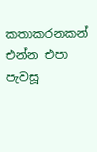කතාකරනකන් එන්න එපා පැවසූ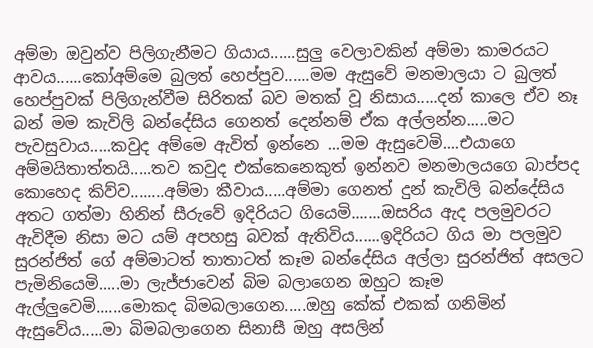අම්මා ඔවුන්ව පිලිගැනීමට ගියාය......සුලු වෙලාවකින් අම්මා කාමරයට ආවය......කෝඅම්මෙ බුලත් හෙප්පුව......මම ඇසුවේ මනමාලයා ට බුලත් හෙප්පුවක් පිලිගැන්වීම සිරිතක් බව මතක් වූ නිසාය.....දන් කාලෙ ඒව නෑ බන් මම කැවිලි බන්දේසිය ගෙනත් දෙන්නම් ඒක අල්ලන්න.....මට පැවසුවාය.....කවුද අම්මෙ ඇවිත් ඉන්නෙ ...මම ඇසුවෙමි....එයාගෙ අම්මයිතාත්තයි.....තව කවුද එක්කෙනෙකුත් ඉන්නව මනමාලයගෙ බාප්පද කොහෙද කිව්ව........අම්මා කීවාය.....අම්මා ගෙනත් දුන් කැවිලි බන්දේසිය අතට ගත්මා හිනින් සීරුවේ ඉදිරියට ගියෙමි.......ඔසරිය ඇද පලමුවරට ඇවිදීම නිසා මට යම් අපහසු බවක් ඇතිවිය......ඉදිරියට ගිය මා පලමුව සුරන්ජිත් ගේ අම්මාටත් තාතාටත් කෑම බන්දේසිය අල්ලා සුරන්ජිත් අසලට පැමිනියෙමි.....මා ලැජ්ජාවෙන් බිම බලාගෙන ඔහුට කෑම ඇල්ලුවෙමි......මොකද බිමබලාගෙන.....ඔහු කේක් එකක් ගනිමින් ඇසුවේය.....මා බිමබලාගෙන සිනාසී ඔහු අසලින්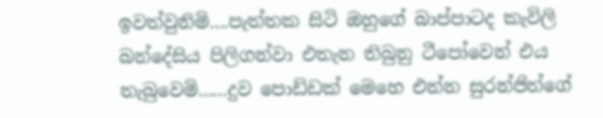ඉවත්වුනිමි....පැත්තක සිටි ඔහුගේ බාප්පාටද කැවිලි බන්දේසිය පිලිගන්වා එතැන තිබුනු ටීපෝවෙන් එය තැබුවෙමි......දුව පොඩ්ඩක් මෙහෙ එන්න සුරන්ජිත්ගේ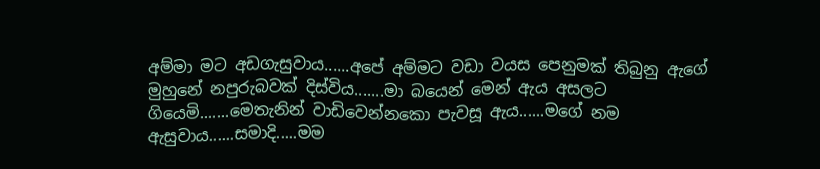අම්මා මට අඩගැසුවාය......අපේ අම්මට වඩා වයස පෙනුමක් තිබුනු ඇගේ මුහුනේ නපුරුබවක් දිස්විය.......මා බයෙන් මෙන් ඇය අසලට ගියෙමි.......මෙතැනින් වාඩිවෙන්නකො පැවසූ ඇය......මගේ නම ඇසුවාය......සමාදි.....මම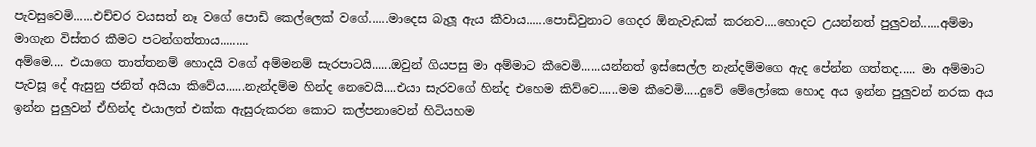පැවසුවෙමි......එච්චර වයසත් නෑ වගේ පොඩි කෙල්ලෙක් වගේ......මාදෙස බැලූ ඇය කීවාය......පොඩිවුනාට ගෙදර ඕනැවැඩක් කරනව....හොදට උයන්නත් පුලුවන්......අම්මා මාගැන විස්තර කීමට පටන්ගත්තාය.........
අම්මෙ.... එයාගෙ තාත්තනම් හොදයි වගේ අම්මනම් සැරපාටයි......ඔවුන් ගියපසු මා අම්මාට කීවෙමි......යන්නත් ඉස්සෙල්ල නැන්දම්මගෙ ඇද පේන්න ගත්තද..... මා අම්මාට පැවසූ දේ ඇසුනු ජනිත් අයියා කිවේය......නැන්දම්ම හින්ද නෙවෙයි....එයා සැරවගේ හින්ද එහෙම කිව්වෙ......මම කීවෙමි.....දුවේ මේලෝකෙ හොද අය ඉන්න පුලුවන් නරක අය ඉන්න පුලුවන් ඒහින්ද එයාලත් එක්ක ඇසුරුකරන කොට කල්පනාවෙන් හිටියහම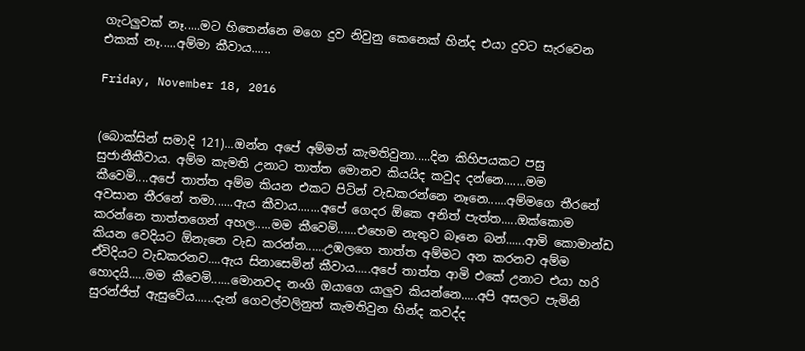ගැටලුවක් නෑ.....මට හිතෙන්නෙ මගෙ දුව නිවුනු කෙනෙක් හින්ද එයා දුවට සැරවෙන එකක් නෑ.....අම්මා කීවාය......

Friday, November 18, 2016


(බොක්සින් සමාදි 121)...ඔන්න අපේ අම්මත් කැමතිවුනා.....දින කිහිපයකට පසු සුජානීකීවාය. අම්ම කැමති උනාට තාත්ත මොනව කියයිද කවුද දන්නෙ.......මම කීවෙමි....අපේ තාත්ත අම්ම කියන එකට පිටින් වැඩකරන්නෙ නෑනෙ......අම්මගෙ තීරනේ අවසාන තීරනේ තමා......ඇය කීවාය.......අපේ ගෙදර ඕකෙ අනිත් පැත්ත.....ඔක්කොම කරන්නෙ තාත්තගෙන් අහල.....මම කීවෙමි......එහෙම නැතුව බෑනෙ බන්......ආමි කොමාන්ඩ කියන වෙදියට ඕනැනෙ වැඩ කරන්න......උඹලගෙ තාත්ත අම්මට අන කරනව අම්ම ඒවිදියට වැඩකරනව....ඇය සිනාසෙමින් කීවාය.....අපේ තාත්ත ආමි එකේ උනාට එයා හරි හොදයි.....මම කීවෙමි......මොනවද නංගි ඔයාගෙ යාලුව කියන්නෙ.....අපි අසලට පැමිනි සුරන්ජිත් ඇසුවේය......දැන් ගෙවල්වලිනුත් කැමතිවුන හින්ද කවද්ද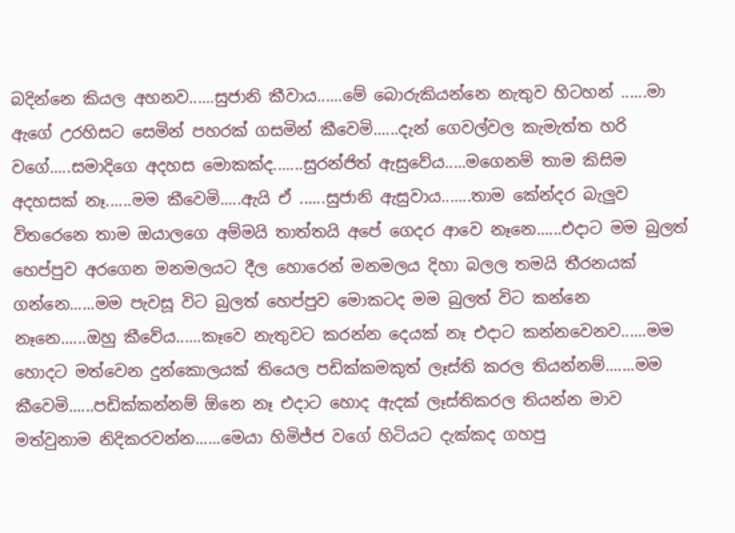බදින්නෙ කියල අහනව......සුජානි කීවාය......මේ බොරුකියන්නෙ නැතුව හිටහන් ......මා ඇගේ උරහිසට සෙමින් පහරක් ගසමින් කීවෙමි......දැන් ගෙවල්වල කැමැත්ත හරි වගේ.....සමාදිගෙ අදහස මොකක්ද.......සුරන්ජිත් ඇසුවේය.....මගෙනම් තාම කිසිම අදහසක් නෑ......මම කීවෙමි.....ඇයි ඒ ......සුජානි ඇසුවාය.......තාම කේන්දර බැලුව විතරෙනෙ තාම ඔයාලගෙ අම්මයි තාත්තයි අපේ ගෙදර ආවෙ නෑනෙ......එදාට මම බුලත් හෙප්පුව අරගෙන මනමලයට දීල හොරෙන් මනමලය දිහා බලල තමයි තීරනයක් ගන්නෙ......මම පැවසූ විට බුලත් හෙප්පුව මොකටද මම බුලත් විට කන්නෙ නෑනෙ......ඔහු කීවේය......කෑවෙ නැතුවට කරන්න දෙයක් නෑ එදාට කන්නවෙනව......මම හොදට මත්වෙන දුන්කොලයක් තියෙල පඩික්කමකුත් ලෑස්ති කරල තියන්නම්.......මම කීවෙමි......පඩික්කන්නම් ඕනෙ නෑ එදාට හොද ඇදක් ලෑස්තිකරල තියන්න මාව මත්වුනාම නිදිකරවන්න......මෙයා හිමිජ්ජ වගේ හිටියට දැක්කද ගහපු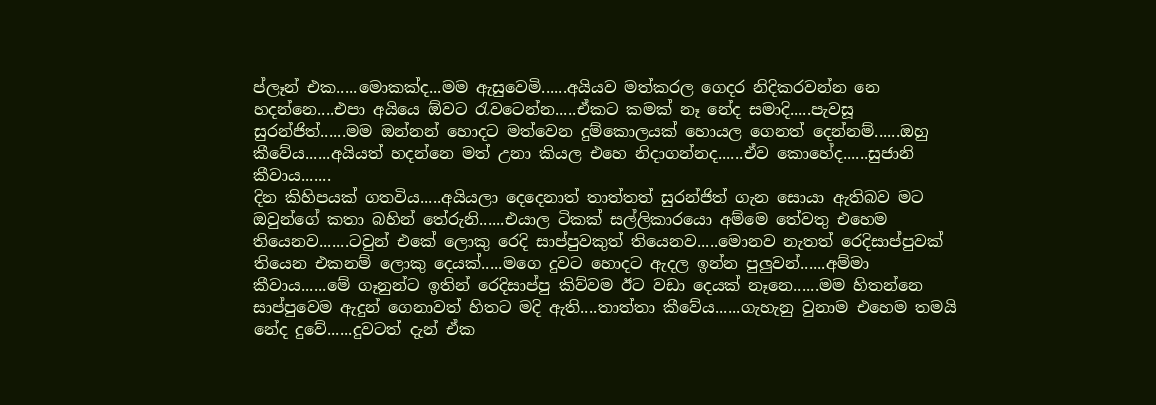ප්ලෑන් එක.....මොකක්ද...මම ඇසුවෙමි......අයියව මත්කරල ගෙදර නිදිකරවන්න නෙ හදන්නෙ....එපා අයියෙ ඕවට රැවටෙන්න.....ඒකට කමක් නෑ නේද සමාදි.....පැවසූ සුරන්ජිත්......මම ඔන්නන් හොදට මත්වෙන දුම්කොලයක් හොයල ගෙනත් දෙන්නම්......ඔහු කීවේය......අයියත් හදන්නෙ මත් උනා කියල එහෙ නිදාගන්නද......ඒව කොහේද......සුජානි කීවාය.......
දින කිහිපයක් ගතවිය.....අයියලා දෙදෙනාත් තාත්තත් සුරන්ජිත් ගැන සොයා ඇතිබව මට ඔවුන්ගේ කතා බහින් තේරුනි......එයාල ටිකක් සල්ලිකාරයො අම්මෙ තේවතු එහෙම තියෙනව.......ටවුන් එකේ ලොකු රෙදි සාප්පුවකුත් තියෙනව.....මොනව නැතත් රෙදිසාප්පුවක් තියෙන එකනම් ලොකු දෙයක්.....මගෙ දුවට හොදට ඇදල ඉන්න පුලුවන්......අම්මා කීවාය......මේ ගෑනුන්ට ඉතින් රෙදිසාප්පු කිව්වම ඊට වඩා දෙයක් නෑනෙ......මම හිතන්නෙ සාප්පුවෙම ඇදුන් ගෙනාවත් හිතට මදි ඇති....තාත්තා කීවේය......ගැහැනු වුනාම එහෙම තමයි නේද දුවේ......දුවටත් දැන් ඒක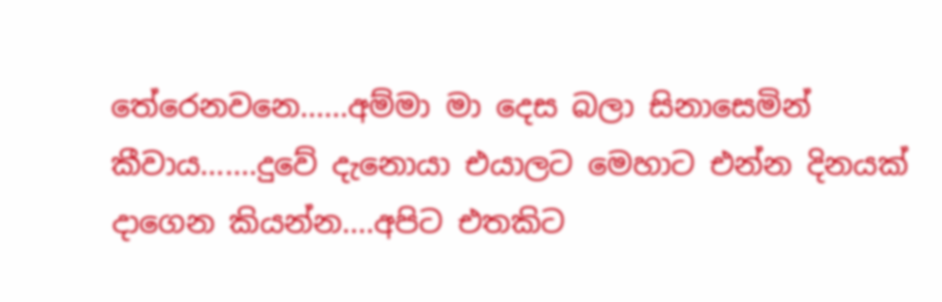තේරෙනවනෙ......අම්මා මා දෙස බලා සිනාසෙමින් කීවාය.......දුවේ දැනොයා එයාලට මෙහාට එන්න දිනයක් දාගෙන කියන්න....අපිට එතකිට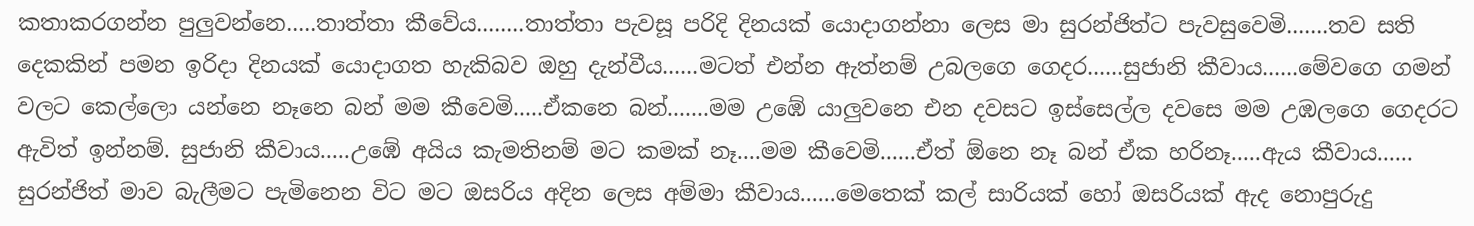කතාකරගන්න පුලුවන්නෙ.....තාත්තා කීවේය........තාත්තා පැවසූ පරිදි දිනයක් යොදාගන්නා ලෙස මා සුරන්ජිත්ට පැවසුවෙමි.......තව සති දෙකකින් පමන ඉරිදා දිනයක් යොදාගත හැකිබව ඔහු දැන්වීය......මටත් එන්න ඇත්නම් උබලගෙ ගෙදර......සුජානි කීවාය......මේවගෙ ගමන් වලට කෙල්ලො යන්නෙ නෑනෙ බන් මම කීවෙමි.....ඒකනෙ බන්.......මම උඹේ යාලුවනෙ එන දවසට ඉස්සෙල්ල දවසෙ මම උඹලගෙ ගෙදරට ඇවිත් ඉන්නම්. සුජානි කීවාය.....උඹේ අයිය කැමතිනම් මට කමක් නෑ....මම කීවෙමි......ඒත් ඕනෙ නෑ බන් ඒක හරිනෑ.....ඇය කීවාය......
සුරන්ජිත් මාව බැලීමට පැමිනෙන විට මට ඔසරිය අදින ලෙස අම්මා කීවාය......මෙතෙක් කල් සාරියක් හෝ ඔසරියක් ඇද නොපුරුදු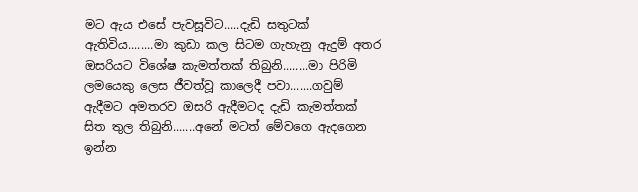මට ඇය එසේ පැවසූවිට.....දැඩි සතුටක් ඇතිවිය........මා කුඩා කල සිටම ගැහැනු ඇදුම් අතර ඔසරියට විශේෂ කැමත්තක් තිබුනි........මා පිරිමි ලමයෙකු ලෙස ජීවත්වූ කාලෙදී පවා.......ගවුම් ඇදීමට අමතරව ඔසරි ඇදීමටද දැඩි කැමත්තක් සිත තුල තිබුනි.......අනේ මටත් මේවගෙ ඇදගෙන ඉන්න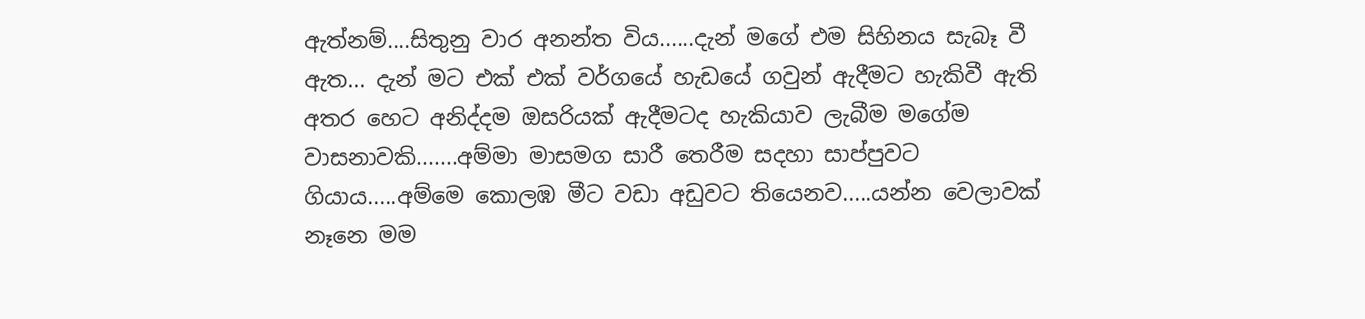ඇත්නම්....සිතුනු වාර අනන්ත විය......දැන් මගේ එම සිහිනය සැබෑ වී ඇත... දැන් මට එක් එක් වර්ගයේ හැඩයේ ගවුන් ඇදීමට හැකිවී ඇති අතර හෙට අනිද්දම ඔසරියක් ඇදීමටද හැකියාව ලැබීම මගේම වාසනාවකි.......අම්මා මාසමග සාරී තෙරීම සදහා සාප්පුවට ගියාය.....අම්මෙ කොලඹ මීට වඩා අඩුවට තියෙනව.....යන්න වෙලාවක් නෑනෙ මම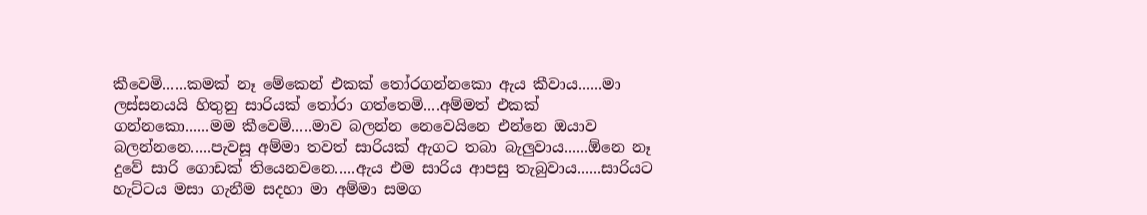කීවෙමි......කමක් නෑ මේකෙන් එකක් තෝරගන්නකො ඇය කීවාය......මා ලස්සනයයි හිතුනු සාරියක් තෝරා ගත්තෙමි....අම්මත් එකක් ගන්නකො......මම කීවෙමි.....මාව බලන්න නෙවෙයිනෙ එන්නෙ ඔයාව බලන්නනෙ.....පැවසූ අම්මා තවත් සාරියක් ඇගට තබා බැලුවාය......ඕනෙ නෑ දුවේ සාරි ගොඩක් තියෙනවනෙ.....ඇය එම සාරිය ආපසු තැබුවාය......සාරියට හැට්ටය මසා ගැනීම සදහා මා අම්මා සමග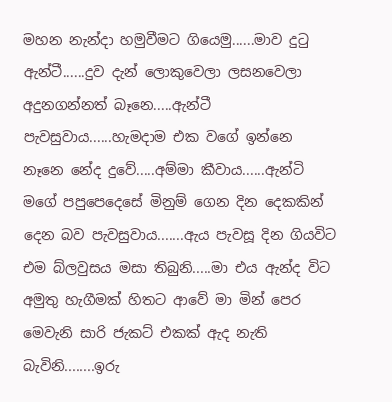මහන නැන්දා හමුවීමට ගියෙමු......මාව දුටු ඇන්ටී......දුව දැන් ලොකුවෙලා ලසනවෙලා අදුනගන්නත් බෑනෙ.....ඇන්ටී පැවසුවාය......හැමදාම එක වගේ ඉන්නෙ නෑනෙ නේද දුවේ.....අම්මා කීවාය......ඇන්ටි මගේ පපුපෙදෙසේ මිනුම් ගෙන දින දෙකකින් දෙන බව පැවසුවාය.......ඇය පැවසූ දින ගියවිට එම බ්ලවුසය මසා තිබුනි.....මා එය ඇන්ද විට අමුතු හැගීමක් හිතට ආවේ මා මින් පෙර මෙවැනි සාරි ජැකට් එකක් ඇද නැති බැවිනි........ඉරු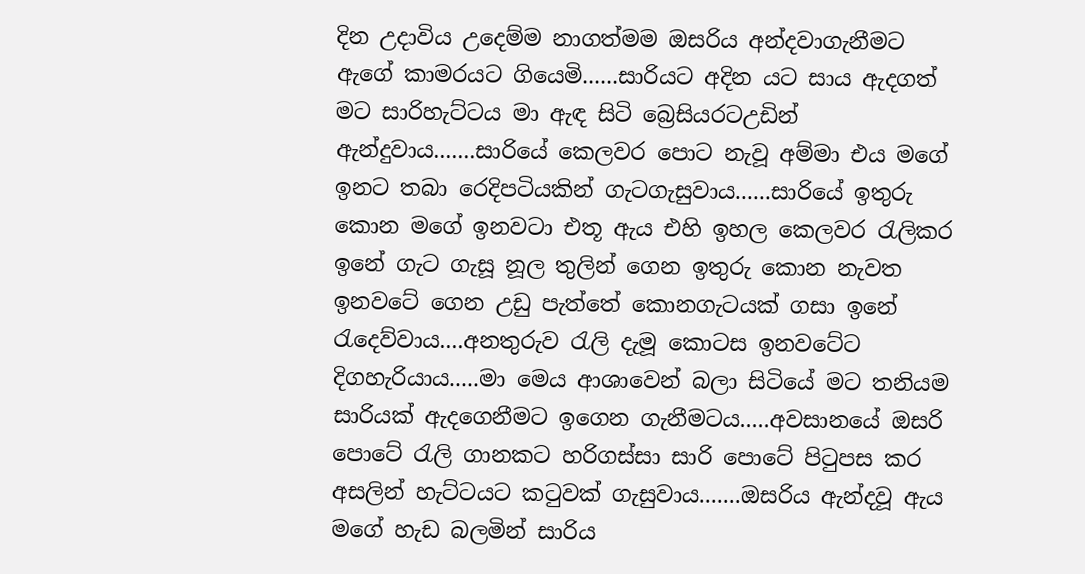දින උදාවිය උදෙම්ම නාගත්මම ඔසරිය අන්දවාගැනීමට ඇගේ කාමරයට ගියෙමි......සාරියට අදින යට සාය ඇදගත් මට සාරිහැට්ටය මා ඇඳ සිටි බ්‍රෙසියරටඋඩින් ඇන්දුවාය.......සාරියේ කෙලවර පොට නැවූ අම්මා එය මගේ ඉනට තබා රෙදිපටියකින් ගැටගැසුවාය......සාරියේ ඉතුරු කොන මගේ ඉනවටා එතූ ඇය එහි ඉහල කෙලවර රැලිකර ඉනේ ගැට ගැසූ නූල තුලින් ගෙන ඉතුරු කොන නැවත ඉනවටේ ගෙන උඩු පැත්තේ කොනගැටයක් ගසා ඉනේ රැදෙව්වාය....අනතුරුව රැලි දැමූ කොටස ඉනවටේට දිගහැරියාය.....මා මෙය ආශාවෙන් බලා සිටියේ මට තනියම සාරියක් ඇදගෙනීමට ඉගෙන ගැනීමටය.....අවසානයේ ඔසරි පොටේ රැලි ගානකට හරිගස්සා සාරි පොටේ පිටුපස කර අසලින් හැට්ටයට කටුවක් ගැසුවාය.......ඔසරිය ඇන්දවූ ඇය මගේ හැඩ බලමින් සාරිය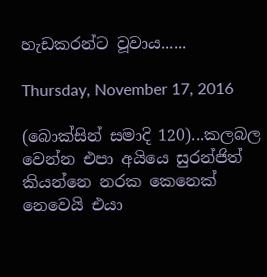හැඩකරන්ට වූවාය......

Thursday, November 17, 2016

(බොක්සින් සමාදි 120)...කලබල වෙන්න එපා අයියෙ සුරන්ජිත් කියන්නෙ නරක කෙනෙක් නෙවෙයි එයා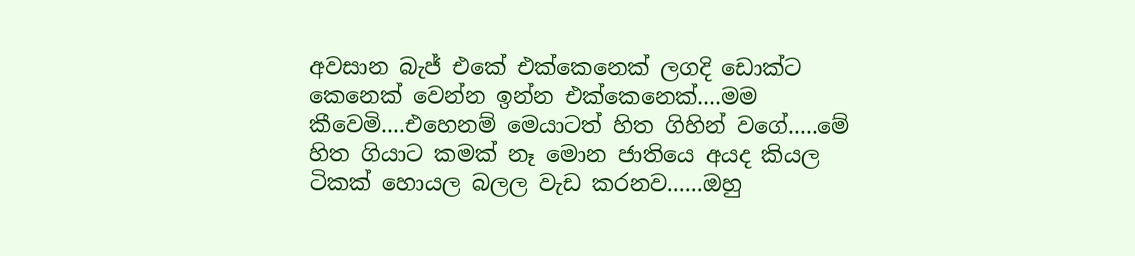අවසාන බැජ් එකේ එක්කෙනෙක් ලගදි ඩොක්ට කෙනෙක් වෙන්න ඉන්න එක්කෙනෙක්....මම කීවෙමි....එහෙනම් මෙයාටත් හිත ගිහින් වගේ.....මේ හිත ගියාට කමක් නෑ මොන ජාතියෙ අයද කියල ටිකක් හොයල බලල වැඩ කරනව......ඔහු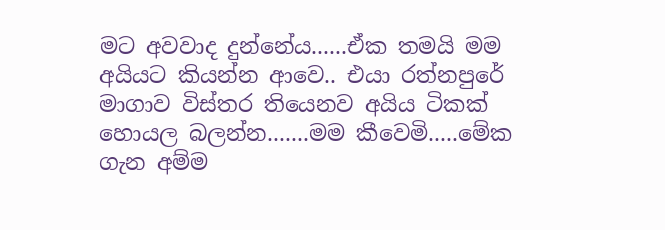මට අවවාද දුන්නේය......ඒක තමයි මම අයියට කියන්න ආවෙ.. එයා රත්නපුරේ මාගාව විස්තර තියෙනව අයිය ටිකක් හොයල බලන්න.......මම කීවෙමි.....මේක ගැන අම්ම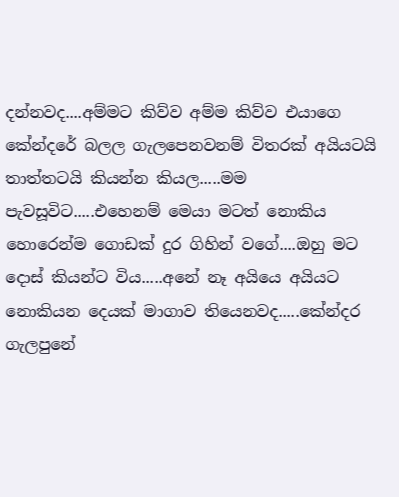දන්නවද....අම්මට කිව්ව අම්ම කිව්ව එයාගෙ කේන්දරේ බලල ගැලපෙනවනම් විතරක් අයියටයි තාත්තටයි කියන්න කියල.....මම පැවසූවිට.....එහෙනම් මෙයා මටත් නොකිය හොරෙන්ම ගොඩක් දුර ගිහින් වගේ....ඔහු මට දොස් කියන්ට විය.....අනේ නෑ අයියෙ අයියට නොකියන දෙයක් මාගාව තියෙනවද.....කේන්දර ගැලපුනේ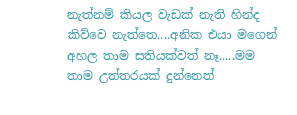නැත්නම් කියල වැඩක් නැති හින්ද කිව්වෙ නැත්තෙ....අනික එයා මගෙන් අහල තාම සතියක්වත් නෑ.....මම තාම උත්තරයක් දුන්නෙත්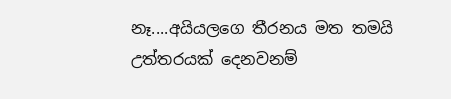නෑ....අයියලගෙ තීරනය මත තමයි උත්තරයක් දෙනවනම්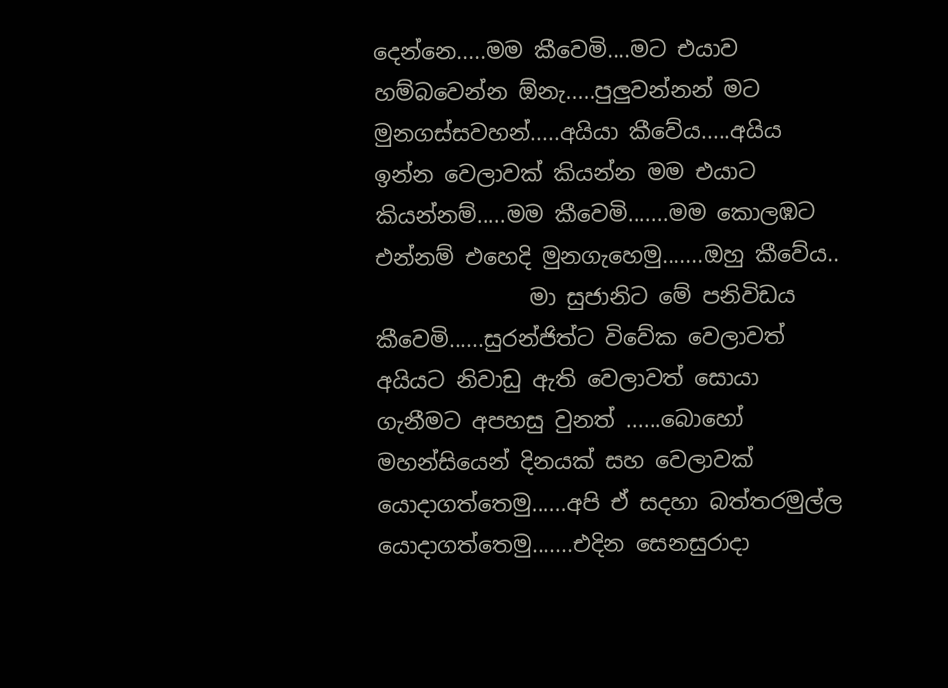දෙන්නෙ.....මම කීවෙමි....මට එයාව හම්බවෙන්න ඕනැ.....පුලුවන්නන් මට මුනගස්සවහන්.....අයියා කීවේය.....අයිය ඉන්න වෙලාවක් කියන්න මම එයාට කියන්නම්.....මම කීවෙමි.......මම කොලඹට එන්නම් එහෙදි මුනගැහෙමු.......ඔහු කීවේය..
              මා සුජානිට මේ පනිවිඩය කීවෙමි......සුරන්ජිත්ට විවේක වෙලාවත් අයියට නිවාඩු ඇති වෙලාවත් සොයා ගැනීමට අපහසු වුනත් ......බොහෝ මහන්සියෙන් දිනයක් සහ වෙලාවක් යොදාගත්තෙමු......අපි ඒ සදහා බත්තරමුල්ල යොදාගත්තෙමු.......එදින සෙනසුරාදා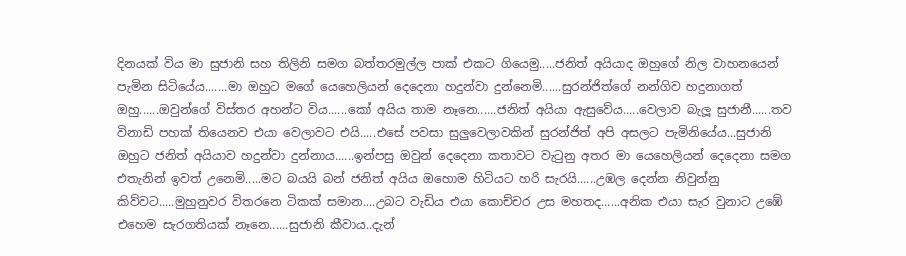දිනයක් විය මා සුජානි සහ තිලිනි සමග බත්තරමුල්ල පාක් එකට ගියෙමු.....ජනිත් අයියාද ඔහුගේ නිල වාහනයෙන් පැමින සිටියේය.......මා ඔහුට මගේ යෙහෙලියන් දෙදෙනා හදුන්වා දුන්නෙමි......සුරන්ජිත්ගේ නන්ගිව හදුනාගත් ඔහු......ඔවුන්ගේ විස්තර අහන්ට විය......කෝ අයිය තාම නෑනෙ......ජනිත් අයියා ඇසුවේය.....වෙලාව බැලූ සුජානී......තව විනාඩි පහක් තියෙනව එයා වෙලාවට එයි.....එසේ පවසා සුලුවෙලාවකින් සුරන්ජිත් අපි අසලට පැමිනියේය...සුජානි ඔහුට ජනිත් අයියාව හදුන්වා දුන්නාය......ඉන්පසු ඔවුන් දෙදෙනා කතාවට වැටුනු අතර මා යෙහෙලියන් දෙදෙනා සමග එතැනින් ඉවත් උනෙමි.....මට බයයි බන් ජනිත් අයිය ඔහොම හිටියට හරි සැරයි......උඹල දෙන්න නිවුන්නු කිව්වට.....මුහුනුවර විතරනෙ ටිකක් සමාන....උබට වැඩිය එයා කොච්චර උස මහතද......අනික එයා සැර වුනාට උඹේ එහෙම සැරගතියක් නෑනෙ......සුජානි කීවාය..දැන්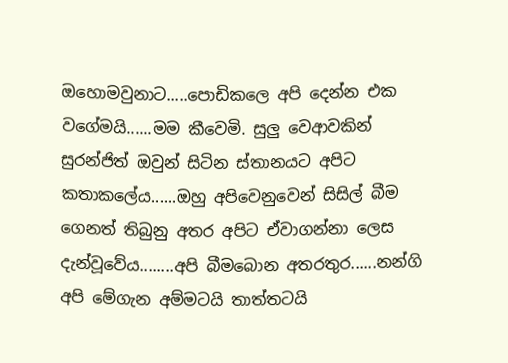ඔහොමවුනාට.....පොඩිකලෙ අපි දෙන්න එක වගේමයි......මම කීවෙමි. සුලු වෙආවකින් සුරන්ජිත් ඔවුන් සිටින ස්තානයට අපිට කතාකලේය......ඔහු අපිවෙනුවෙන් සිසිල් බීම ගෙනත් තිබුනු අතර අපිට ඒවාගන්නා ලෙස දැන්වූවේය........අපි බීමබොන අතරතුර......නන්ගි අපි මේගැන අම්මටයි තාත්තටයි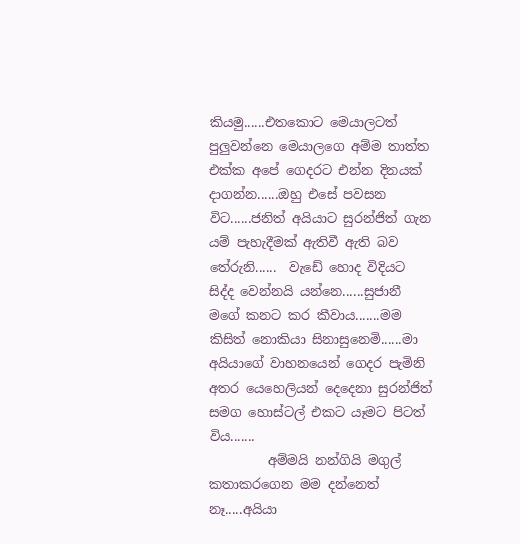කියමු......එතකොට මෙයාලටත් පුලුවන්නෙ මෙයාලගෙ අම්ම තාත්ත එක්ක අපේ ගෙදරට එන්න දිනයක් දාගන්න......ඔහු එසේ පවසන විට......ජනිත් අයියාට සුරන්ජිත් ගැන යම් පැහැදීමක් ඇතිවී ඇති බව තේරුනි......  වැඩේ හොද විදියට සිද්ද වෙන්නයි යන්නෙ......සුජානී මගේ කනට කර කීවාය.......මම කිසිත් නොකියා සිනාසුනෙමි......මා අයියාගේ වාහනයෙන් ගෙදර පැමිනි අතර යෙහෙලියන් දෙදෙනා සුරන්ජිත් සමග හොස්ටල් එකට යෑමට පිටත් විය.......
         අම්මයි නන්ගියි මගුල් කතාකරගෙන මම දන්නෙත් නෑ.....අයියා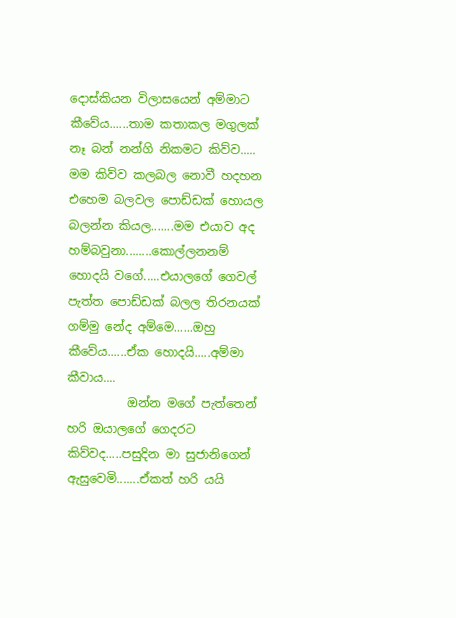දොස්කියන විලාසයෙන් අම්මාට කීවේය......තාම කතාකල මගුලක් නෑ බන් නන්ගි නිකමට කිව්ව..... මම කිව්ව කලබල නොවී හදහන එහෙම බලවල පොඩ්ඩක් හොයල බලන්න කියල.......මම එයාව අද හම්බවුනා........කොල්ලනනම් හොදයි වගේ.....එයාලගේ ගෙවල් පැත්ත පොඩ්ඩක් බලල තිරනයක් ගම්මු නේද අම්මෙ......ඔහු කීවේය......ඒක හොදයි.....අම්මා කීවාය....
          ඔන්න මගේ පැත්තෙන් හරි ඔයාලගේ ගෙදරට කිව්වද.....පසුදින මා සුජානිගෙන් ඇසුවෙමි.......ඒකත් හරි යයි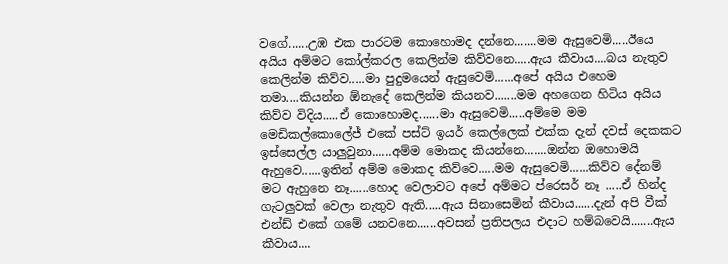වගේ......උඹ එක පාරටම කොහොමද දන්නෙ.......මම ඇසුවෙමි.....ඊයෙ අයිය අම්මට කෝල්කරල කෙලින්ම කිව්වනෙ.....ඇය කීවාය....බය නැතුව කෙලින්ම කිව්ව.....මා පුදුමයෙන් ඇසුවෙමි......අපේ අයිය එහෙම තමා....කියන්න ඕනැදේ කෙලින්ම කියනව.......මම අහගෙන හිටිය අයිය කිව්ව විදිය.....ඒ කොහොමද......මා ඇසුවෙමි.....අම්මෙ මම මෙඩිකල්කොලේජ් එකේ පස්ට් ඉයර් කෙල්ලෙක් එක්ක දැන් දවස් දෙකකට ඉස්සෙල්ල යාලුවුනා......අම්ම මොකද කියන්නෙ.......ඔන්න ඔහොමයි ඇහුවෙ......ඉතින් අම්ම මොකද කිව්වෙ.....මම ඇසුවෙමි......කිව්ව දේනම් මට ඇහුනෙ නෑ......හොද වෙලාවට අපේ අම්මට ප්රෙසර් නෑ .....ඒ හින්ද ගැටලුවක් වෙලා නැතුව ඇති.....ඇය සිනාසෙමින් කීවාය......දැන් අපි වීක් එන්ඩ් එකේ ගමේ යනවනෙ......අවසන් ප්‍රතිපලය එදාට හම්බවෙයි.......ඇය කීවාය....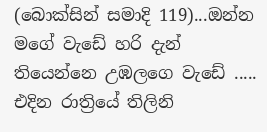(බොක්සින් සමාදි 119)...ඔන්න මගේ වැඩේ හරි දැන් තියෙන්නෙ උඹලගෙ වැඩේ ..... එදින රාත්‍රියේ තිලිනි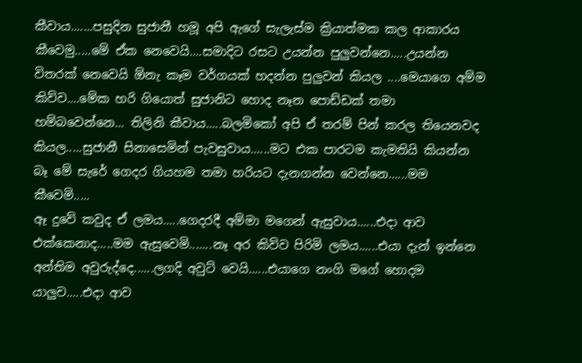කීවාය.......පසුදින සුජානී හමූ අපි ඇගේ සැලැස්ම ක්‍රියාත්මක කල ආකාරය කීවෙමු.....මේ ඒක නෙවෙයි....සමාදිට රසට උයන්න පුලුවන්නෙ.....උයන්න විතරක් නෙවෙයි ඕනැ කෑම වර්ගයක් හදන්න පුලුවන් කියල ....මෙයාගෙ අම්ම කිව්ව....මේක හරි ගියොත් සුජානිට හොද නෑන පොඩ්ඩක් තමා හම්බවෙන්නෙ... තිලිනි කීවාය.....බලමිකෝ අපි ඒ තරම් පින් කරල තියෙනවද කියල.....සුජානී සිනාසෙමින් පැවසුවාය......මට එක පාරටම කැමතියි කියන්න බෑ මේ සැරේ ගෙදර ගියහම තමා හරියට දැනගන්න වෙන්නෙ......මම කීවෙමි.....
ඈ දුවේ කවුද ඒ ලමය.....ගෙදරදී අම්මා මගෙන් ඇසුවාය......එදා ආව එක්කෙනාද.....මම ඇසුවෙමි.......නෑ අර කිව්ව පිරිමි ලමය......එයා දැන් ඉන්නෙ අන්තිම අවුරුද්දෙ......ලගදි අවුට් වෙයි......එයාගෙ නංගි මගේ හොදම යාලුව.....එදා ආව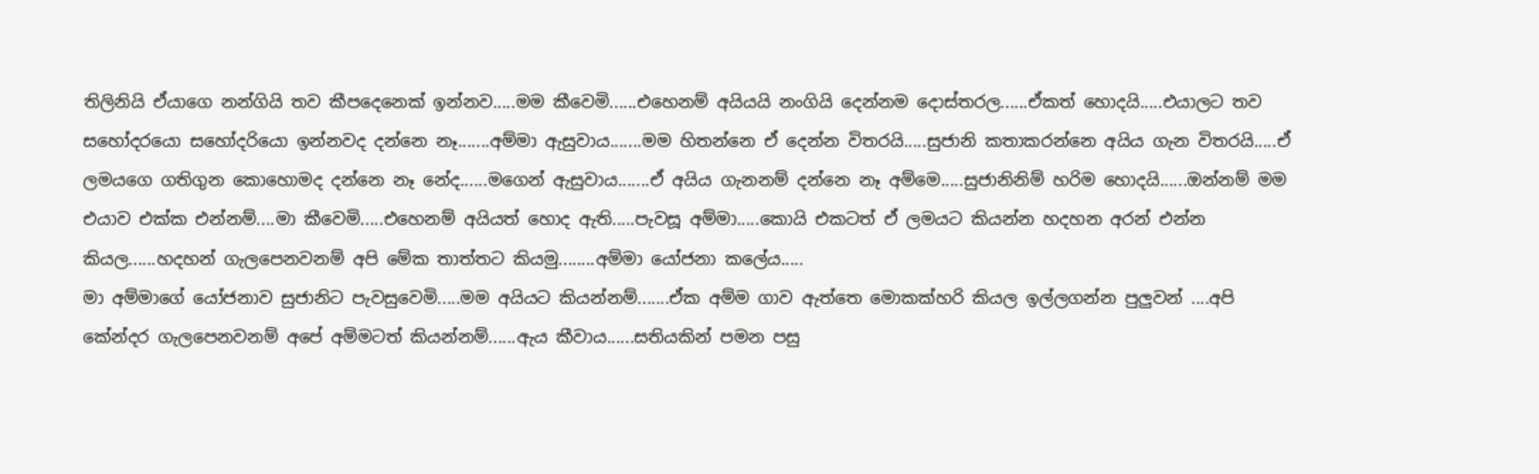තිලිනියි ඒයාගෙ නන්ගියි තව කීපදෙනෙක් ඉන්නව.....මම කීවෙමි......එහෙනම් අයියයි නංගියි දෙන්නම දොස්තරල......ඒකත් හොදයි.....එයාලට තව සහෝදරයො සහෝදරියො ඉන්නවද දන්නෙ නෑ.......අම්මා ඇසුවාය.......මම හිතන්නෙ ඒ දෙන්න විතරයි.....සුජානි කතාකරන්නෙ අයිය ගැන විතරයි.....ඒ ලමයගෙ ගතිගුන කොහොමද දන්නෙ නෑ නේද......මගෙන් ඇසුවාය.......ඒ අයිය ගැනනම් දන්නෙ නෑ අම්මෙ.....සුජානිනිම් හරිම හොදයි......ඔන්නම් මම එයාව එක්ක එන්නම්....මා කීවෙමි.....එහෙනම් අයියත් හොද ඇති.....පැවසූ අම්මා.....කොයි එකටත් ඒ ලමයට කියන්න හදහන අරන් එන්න කියල......හදහන් ගැලපෙනවනම් අපි මේක තාත්තට කියමු........අම්මා යෝජනා කලේය.....
මා අම්මාගේ යෝජනාව සුජානිට පැවසුවෙමි.....මම අයියට කියන්නම්.......ඒක අම්ම ගාව ඇත්තෙ මොකක්හරි කියල ඉල්ලගන්න පුලුවන් ....අපි කේන්දර ගැලපෙනවනම් අපේ අම්මටත් කියන්නම්......ඇය කීවාය......සතියකින් පමන පසු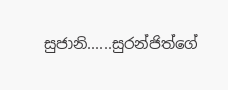සුජානි......සුරන්ජිත්ගේ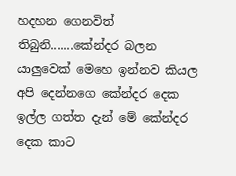හදහන ගෙනවිත් තිබුනි.......කේන්දර බලන යාලුවෙක් මෙහෙ ඉන්නව කියල අපි දෙන්නගෙ කේන්දර දෙක ඉල්ල ගත්ත දැන් මේ කේන්දර දෙක කාට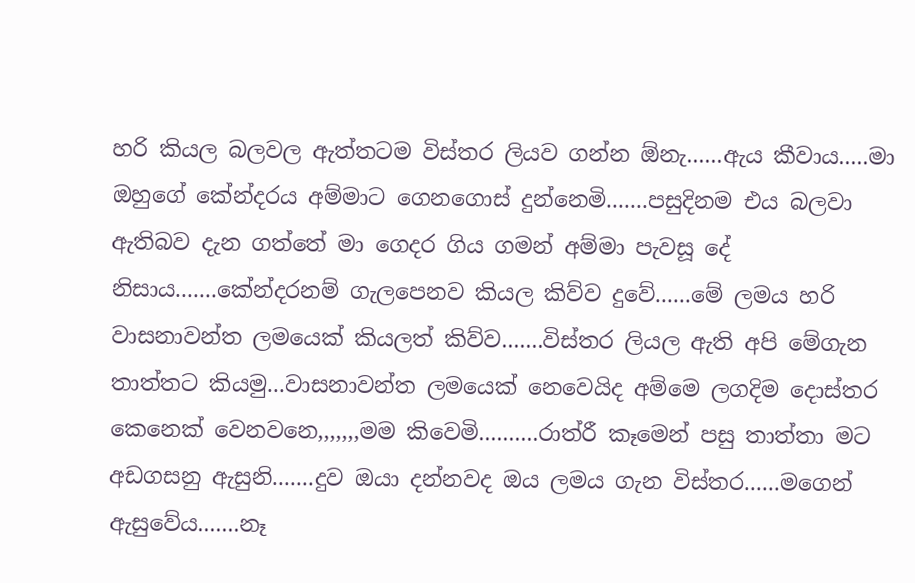හරි කියල බලවල ඇත්තටම විස්තර ලියව ගන්න ඕනැ......ඇය කීවාය.....මා ඔහුගේ කේන්දරය අම්මාට ගෙනගොස් දුන්නෙමි.......පසුදිනම එය බලවා ඇතිබව දැන ගත්තේ මා ගෙදර ගිය ගමන් අම්මා පැවසූ දේ නිසාය.......කේන්දරනම් ගැලපෙනව කියල කිව්ව දුවේ......මේ ලමය හරි වාසනාවන්ත ලමයෙක් කියලත් කිව්ව.......විස්තර ලියල ඇති අපි මේගැන තාත්තට කියමු...වාසනාවන්ත ලමයෙක් නෙවෙයිද අම්මෙ ලගදිම දොස්තර කෙනෙක් වෙනවනෙ,,,,,,,මම කිවෙමි..........රාත්රී කෑමෙන් පසු තාත්තා මට අඩගසනු ඇසුනි.......දුව ඔයා දන්නවද ඔය ලමය ගැන විස්තර......මගෙන් ඇසුවේය.......නෑ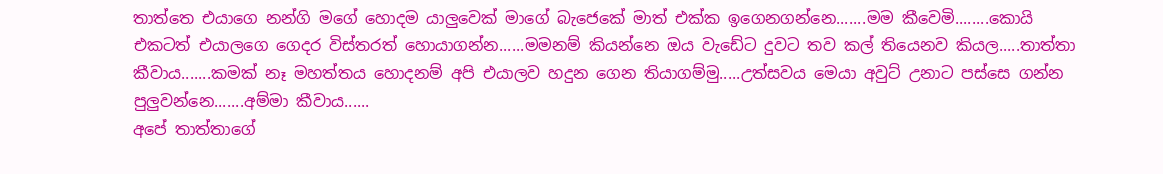තාත්තෙ එයාගෙ නන්ගි මගේ හොදම යාලුවෙක් මාගේ බැජෙකේ මාත් එක්ක ඉගෙනගන්නෙ.......මම කීවෙමි........කොයි එකටත් එයාලගෙ ගෙදර විස්තරත් හොයාගන්න......මමනම් කියන්නෙ ඔය වැඩේට දුවට තව කල් තියෙනව කියල.....තාත්තා කීවාය.......කමක් නෑ මහත්තය හොදනම් අපි එයාලව හදුන ගෙන තියාගම්මු.....උත්සවය මෙයා අවුට් උනාට පස්සෙ ගන්න පුලුවන්නෙ.......අම්මා කීවාය......
අපේ තාත්තාගේ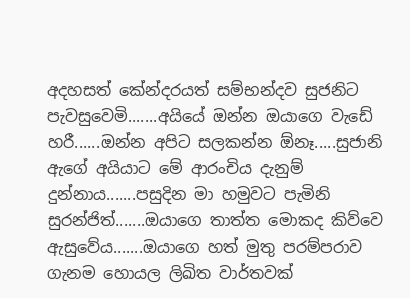අදහසත් කේන්දරයත් සම්භන්දව සුජනිට පැවසුවෙමි.......අයියේ ඔන්න ඔයාගෙ වැඩේ හරී......ඔන්න අපිට සලකන්න ඕනෑ.....සුජානි ඇගේ අයියාට මේ ආරංචිය දැනුම් දුන්නාය.......පසුදින මා හමුවට පැමිනි සුරන්ජිත්.......ඔයාගෙ තාත්ත මොකද කිව්වෙ ඇසුවේය.......ඔයාගෙ හත් මුතු පරම්පරාව ගැනම හොයල ලිඛිත වාර්තවක්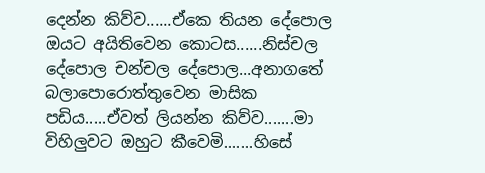දෙන්න කිව්ව......ඒකෙ තියන දේපොල ඔයට අයිතිවෙන කොටස......නිස්චල දේපොල චන්චල දේපොල...අනාගතේ බලාපොරොත්තුවෙන මාසික පඩිය.....ඒවත් ලියන්න කිව්ව.......මා විහිලුවට ඔහුට කීවෙමි.......හිසේ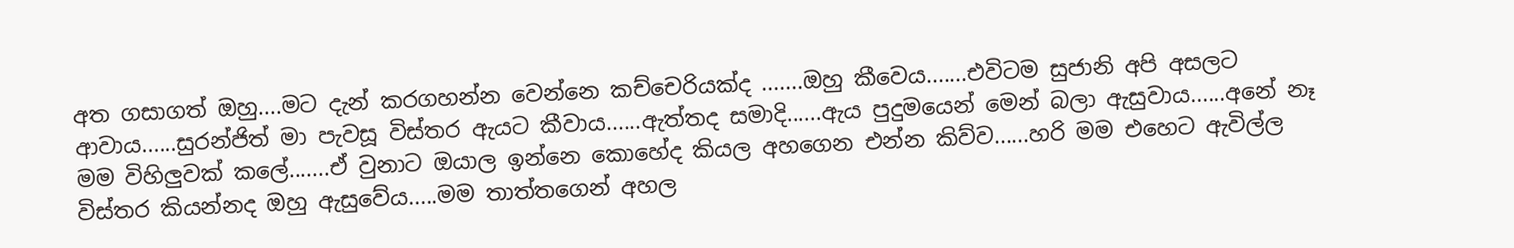අත ගසාගත් ඔහු....මට දැන් කරගහන්න වෙන්නෙ කච්චෙරියක්ද .......ඔහු කීවෙය.......එවිටම සුජානි අපි අසලට ආවාය......සුරන්ජිත් මා පැවසූ විස්තර ඇයට කීවාය......ඇත්තද සමාදි......ඇය පුදුමයෙන් මෙන් බලා ඇසුවාය......අනේ නෑ මම විහිලුවක් කලේ.......ඒ වුනාට ඔයාල ඉන්නෙ කොහේද කියල අහගෙන එන්න කිව්ව......හරි මම එහෙට ඇවිල්ල විස්තර කියන්නද ඔහු ඇසුවේය.....මම තාත්තගෙන් අහල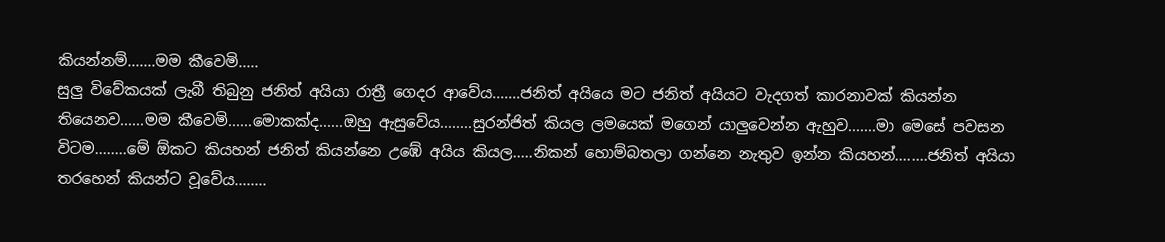කියන්නම්.......මම කීවෙමි.....
සුලු විවේකයක් ලැබී තිබුනු ජනිත් අයියා රාත්‍රී ගෙදර ආවේය.......ජනිත් අයියෙ මට ජනිත් අයියට වැදගත් කාරනාවක් කියන්න තියෙනව......මම කීවෙමි......මොකක්ද......ඔහු ඇසුවේය........සුරන්ජිත් කියල ලමයෙක් මගෙන් යාලුවෙන්න ඇහුව.......මා මෙසේ පවසන විටම........මේ ඕකට කියහන් ජනිත් කියන්නෙ උඹේ අයිය කියල.....නිකන් හොම්බතලා ගන්නෙ නැතුව ඉන්න කියහන්........ජනිත් අයියා තරහෙන් කියන්ට වූවේය........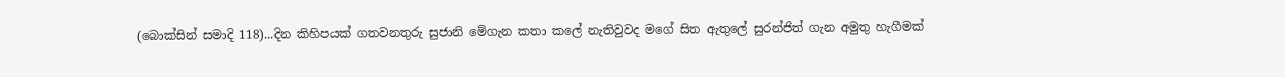(බොක්සින් සමාදි 118)...දින කිහිපයක් ගතවනතුරු සුජානි මේගැන කතා කලේ නැතිවුවද මගේ සිත ඇතුලේ සුරන්ජිත් ගැන අමුතු හැගීමක්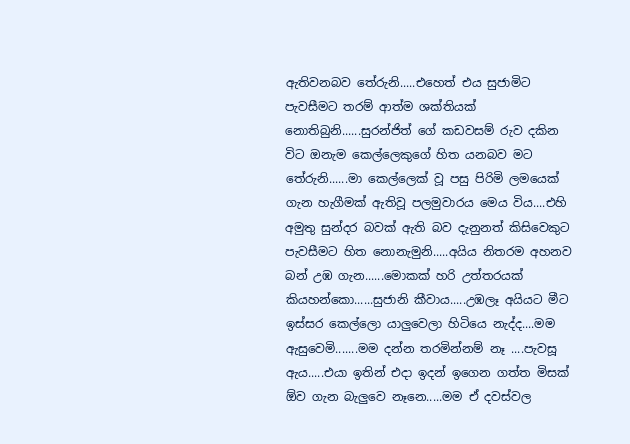ඇතිවනබව තේරුනි.....එහෙත් එය සුජාමිට පැවසීමට තරම් ආත්ම ශක්තියක් නොතිබුනි......සුරන්ජිත් ගේ කඩවසම් රුව දකින විට ඔනැම කෙල්ලෙකුගේ හිත යනබව මට තේරුනි......මා කෙල්ලෙක් වූ පසු පිරිමි ලමයෙක් ගැන හැගීමක් ඇතිවූ පලමුවාරය මෙය විය....එහි අමුතු සුන්දර බවක් ඇති බව දැනුනත් කිසිවෙකුට පැවසීමට හිත නොනැමුනි.....අයිය නිතරම අහනව බන් උඹ ගැන......මොකක් හරි උත්තරයක් කියහන්කො......සුජානි කීවාය.....උඹලෑ අයියට මීට ඉස්සර කෙල්ලො යාලුවෙලා හිටියෙ නැද්ද....මම ඇසුවෙමි.......මම දන්න තරමින්නම් නෑ ....පැවසූ ඇය.....එයා ඉතින් එදා ඉදන් ඉගෙන ගත්ත මිසක් ඕව ගැන බැලුවෙ නෑනෙ.....මම ඒ දවස්වල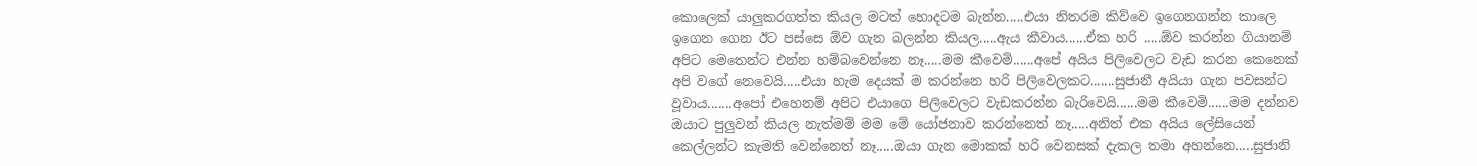කොලෙක් යාලුකරගත්ත කියල මටත් හොදටම බැන්න.....එයා නිතරම කිව්වෙ ඉගෙනගන්න කාලෙ ඉගෙන ගෙන ඊට පස්සෙ ඕව ගැන බලන්න කියල.....ඇය කීවාය......ඒක හරි .....ඕව කරන්න ගියානම් අපිට මෙතෙන්ට එන්න හම්බවෙන්නෙ නෑ.....මම කීවෙමි......අපේ අයිය පිලිවෙලට වැඩ කරන කෙනෙක් අපි වගේ නෙවෙයි.....එයා හැම දෙයක් ම කරන්නෙ හරි පිලිවෙලකට.......සුජානී අයියා ගැන පවසන්ට වූවාය.......අපෝ එහෙනම් අපිට එයාගෙ පිලිවෙලට වැඩකරන්න බැරිවෙයි......මම කීවෙමි......මම දන්නව ඔයාට පුලුවන් කියල නැත්මම් මම මේ යෝජනාව කරන්නෙත් නෑ.....අනිත් එක අයිය ලේසියෙන් කෙල්ලන්ට කැමති වෙන්නෙත් නෑ.....ඔයා ගැන මොකක් හරි වෙනසක් දැකල තමා අහන්නෙ.....සුජානි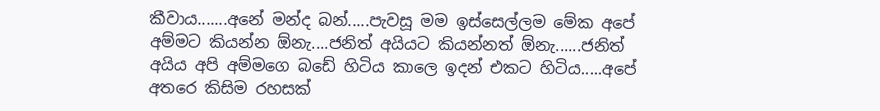කීවාය.......අනේ මන්ද බන්.....පැවසූ මම ඉස්සෙල්ලම මේක අපේ අම්මට කියන්න ඕනැ....ජනිත් අයියට කියන්නත් ඕනැ......ජනිත් අයිය අපි අම්මගෙ බඩේ හිටිය කාලෙ ඉදන් එකට හිටිය.....අපේ අතරෙ කිසිම රහසක්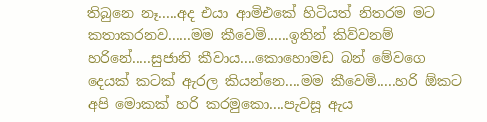තිබුනෙ නෑ.....අද එයා ආමිඑකේ හිටියත් නිතරම මට කතාකරනව......මම කීවෙමි......ඉතින් කිව්වනම් හරිනේ.....සුජානි කීවාය....කොහොමඩ බන් මේවගෙ දෙයක් කටක් ඇරල කියන්නෙ....මම කීවෙමි.....හරි ඕකට අපි මොකක් හරි කරමුකො....පැවසූ ඇය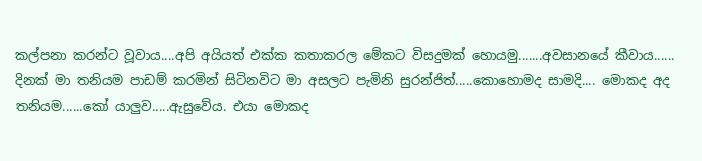කල්පනා කරන්ට වූවාය....අපි අයියත් එක්ක කතාකරල මේකට විසදුමක් හොයමු.......අවසානයේ කීවාය......
දිනක් මා තනියම පාඩම් කරමින් සිටිනවිට මා අසලට පැමිනි සුරන්ජිත්.....කොහොමද සාමදි.... මොකද අද තනියම......කෝ යාලුව.....ඇසුවේය. එයා මොකද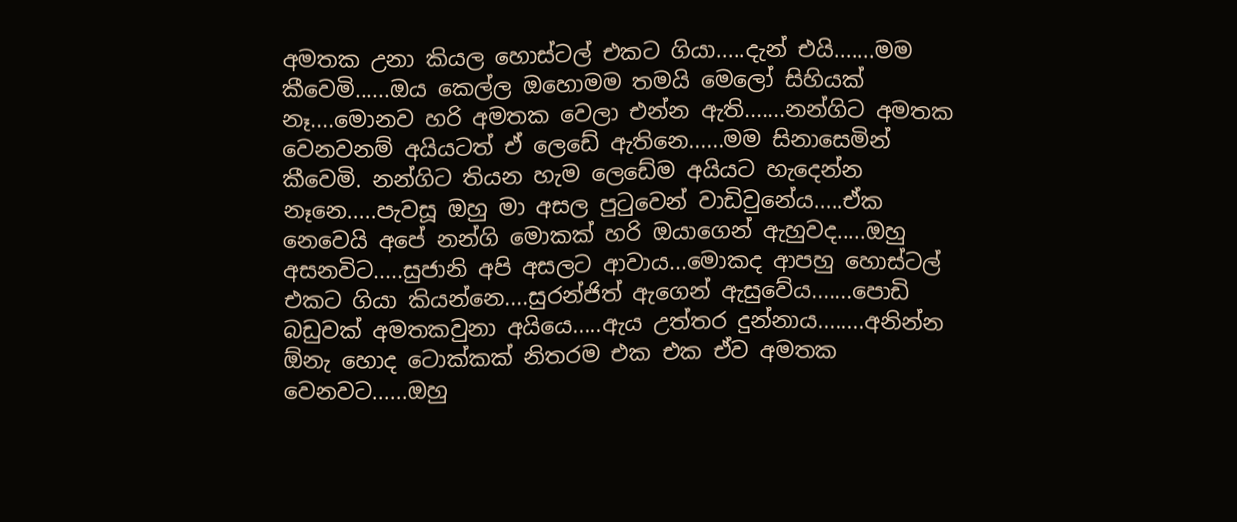අමතක උනා කියල හොස්ටල් එකට ගියා.....දැන් එයි.......මම කීවෙමි......ඔය කෙල්ල ඔහොමම තමයි මෙලෝ සිහියක් නෑ....මොනව හරි අමතක වෙලා එන්න ඇති.......නන්ගිට අමතක වෙනවනම් අයියටත් ඒ ලෙඩේ ඇතිනෙ......මම සිනාසෙමින් කීවෙමි. නන්ගිට තියන හැම ලෙඩේම අයියට හැදෙන්න නෑනෙ.....පැවසූ ඔහු මා අසල පුටුවෙන් වාඩිවුනේය.....ඒක නෙවෙයි අපේ නන්ගි මොකක් හරි ඔයාගෙන් ඇහුවද.....ඔහු අසනවිට.....සුජානි අපි අසලට ආවාය...මොකද ආපහු හොස්ටල් එකට ගියා කියන්නෙ....සුරන්ජිත් ඇගෙන් ඇසුවේය.......පොඩි බඩුවක් අමතකවුනා අයියෙ.....ඇය උත්තර දුන්නාය........අනින්න ඕනැ හොද ටොක්කක් නිතරම එක එක ඒව අමතක වෙනවට......ඔහු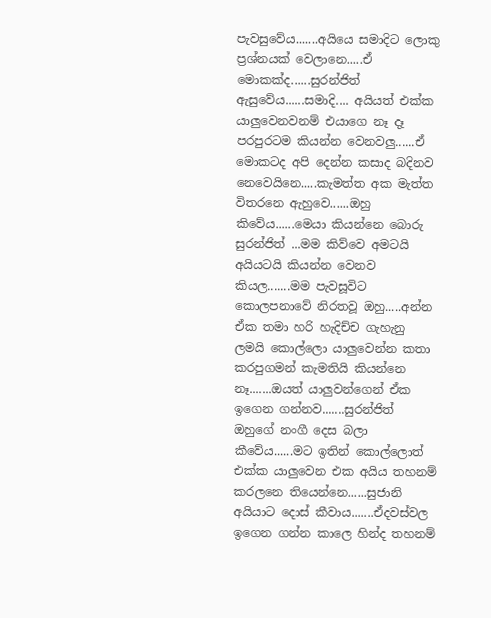පැවසුවේය.......අයියෙ සමාදිට ලොකු ප්‍රශ්නයක් වෙලානෙ.....ඒ මොකක්ද......සුරන්ජිත් ඇසුවේය......සමාදි.... අයියත් එක්ක යාලුවෙනවනම් එයාගෙ නෑ දෑ පරපුරටම කියන්න වෙනවලු......ඒ මොකටද අපි දෙන්න කසාද බදිනව නෙවෙයිනෙ.....කැමත්ත අක මැත්ත විතරනෙ ඇහුවෙ......ඔහු කිවේය......මෙයා කියන්නෙ බොරු සුරන්ජිත් ...මම කිව්වෙ අමටයි අයියටයි කියන්න වෙනව කියල.......මම පැවසූවිට කොලපනාවේ නිරතවූ ඔහු.....අන්න ඒක තමා හරි හැදිච්ච ගැහැනු ලමයි කොල්ලො යාලුවෙන්න කතා කරපුගමන් කැමතියි කියන්නෙ නෑ.......ඔයත් යාලුවන්ගෙන් ඒක ඉගෙන ගන්නව.......සුරන්ජිත් ඔහුගේ නංගී දෙස බලා කීවේය......මට ඉතින් කොල්ලොත් එක්ක යාලුවෙන එක අයිය තහනම් කරලනෙ තියෙන්නෙ......සුජානි අයියාට දොස් කීවාය.......ඒදවස්වල ඉගෙන ගන්න කාලෙ හින්ද තහනම්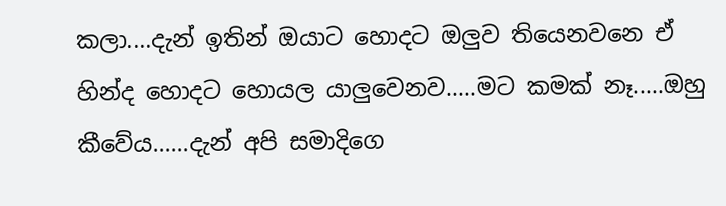කලා....දැන් ඉතින් ඔයාට හොදට ඔලුව තියෙනවනෙ ඒ හින්ද හොදට හොයල යාලුවෙනව.....මට කමක් නෑ.....ඔහු කීවේය......දැන් අපි සමාදිගෙ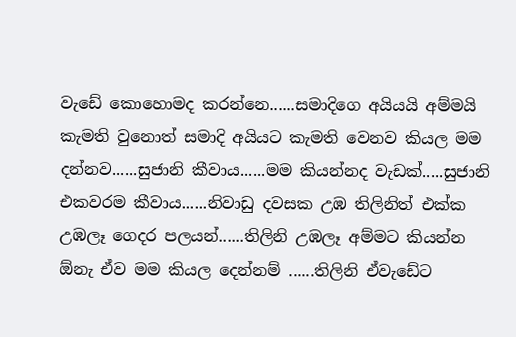වැඩේ කොහොමද කරන්නෙ......සමාදිගෙ අයියයි අම්මයි කැමති වුනොත් සමාදි අයියට කැමති වෙනව කියල මම දන්නව......සුජානි කීවාය......මම කියන්නද වැඩක්.....සුජානි එකවරම කීවාය......නිවාඩු දවසක උඹ තිලිනිත් එක්ක උඹලෑ ගෙදර පලයන්......තිලිනි උඹලෑ අම්මට කියන්න ඕනැ ඒව මම කියල දෙන්නම් ......තිලිනි ඒවැඩේට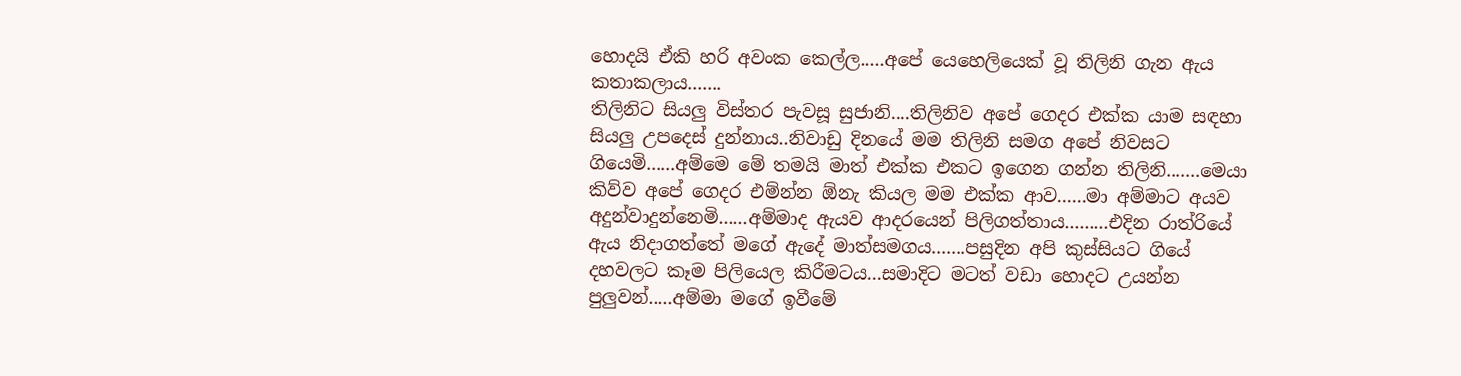හොදයි ඒකි හරි අවංක කෙල්ල.....අපේ යෙහෙලියෙක් වූ තිලිනි ගැන ඇය කතාකලාය.......
තිලිනිට සියලු විස්තර පැවසූ සුජානි....තිලිනිව අපේ ගෙදර එක්ක යාම සඳහා සියලු උපදෙස් දුන්නාය..නිවාඩු දිනයේ මම තිලිනි සමග අපේ නිවසට ගියෙමි......අම්මෙ මේ තමයි මාත් එක්ක එකට ඉගෙන ගන්න තිලිනි.......මෙයා කිව්ව අපේ ගෙදර එම්න්න ඕනැ කියල මම එක්ක ආව......මා අම්මාට අයව අදුන්වාදුන්නෙමි......අම්මාද ඇයව ආදරයෙන් පිලිගත්තාය.........එදින රාත්රියේ ඇය නිදාගත්තේ මගේ ඇදේ මාත්සමගය.......පසුදින අපි කුස්සියට ගියේ දහවලට කෑම පිලියෙල කිරීමටය...සමාදිට මටත් වඩා හොදට උයන්න පුලුවන්.....අම්මා මගේ ඉවීමේ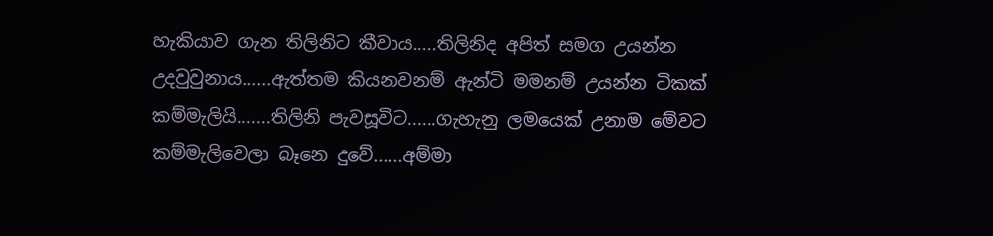හැකියාව ගැන තිලිනිට කීවාය.....තිලිනිද අපිත් සමග උයන්න උදවුවුනාය......ඇත්තම කියනවනම් ඇන්ටි මමනම් උයන්න ටිකක් කම්මැලියි.......තිලිනි පැවසූවිට......ගැහැනු ලමයෙක් උනාම මේවට කම්මැලිවෙලා බෑනෙ දුවේ......අම්මා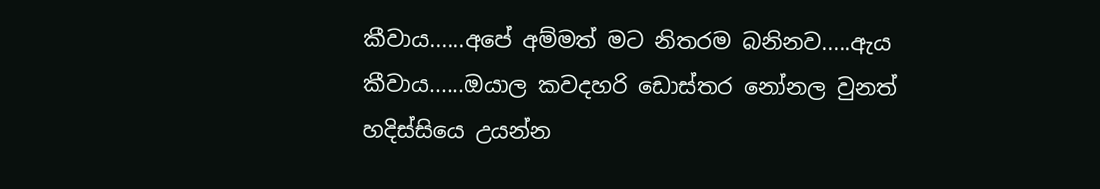කීවාය......අපේ අම්මත් මට නිතරම බනිනව.....ඇය කීවාය......ඔයාල කවදහරි ඩොස්තර නෝනල වුනත් හදිස්සියෙ උයන්න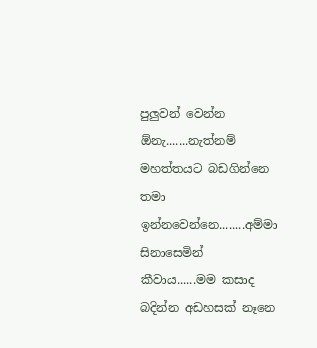පුලුවන් වෙන්න ඕනැ.......නැත්නම් මහත්තයට බඩගින්නෙ තමා ඉන්නවෙන්නෙ........අම්මා සිනාසෙමින් කීවාය......මම කසාද බදින්න අඩහසක් නෑනෙ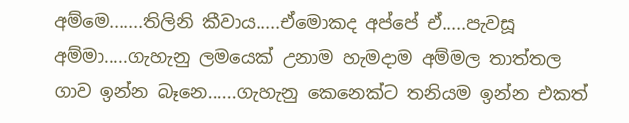අම්මෙ.......තිලිනි කීවාය.....ඒමොකද අප්පේ ඒ.....පැවසූ අම්මා.....ගැහැනු ලමයෙක් උනාම හැමදාම අම්මල තාත්තල ගාව ඉන්න බෑනෙ......ගැහැනු කෙනෙක්ට තනියම ඉන්න එකත්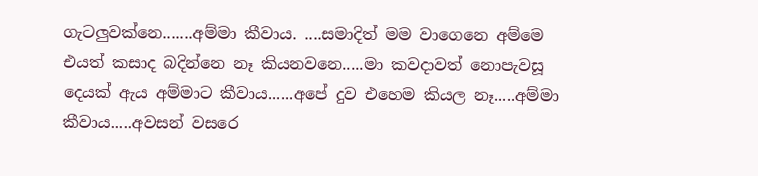ගැටලුවක්නෙ.......අම්මා කීවාය. ....සමාදිත් මම වාගෙනෙ අම්මෙ එයත් කසාද බදින්නෙ නෑ කියනවනෙ.....මා කවදාවත් නොපැවසූ දෙයක් ඇය අම්මාට කීවාය......අපේ දුව එහෙම කියල නෑ.....අම්මා කීවාය.....අවසන් වසරෙ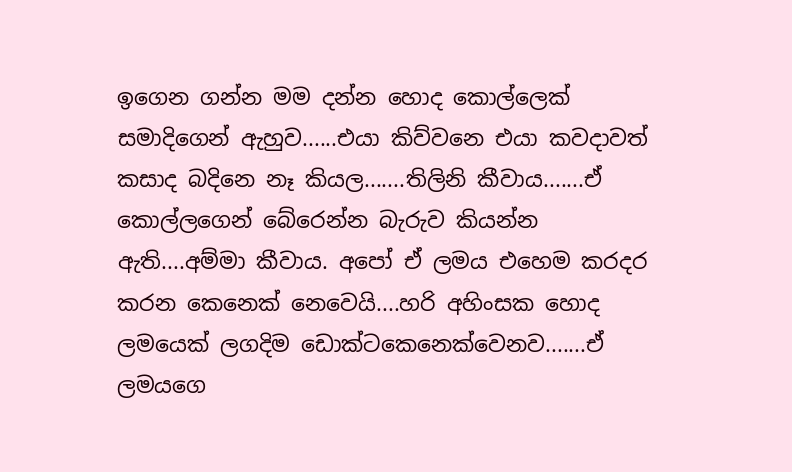ඉගෙන ගන්න මම දන්න හොද කොල්ලෙක් සමාදිගෙන් ඇහුව......එයා කිව්වනෙ එයා කවදාවත් කසාද බදිනෙ නෑ කියල.......තිලිනි කීවාය.......ඒ කොල්ලගෙන් බේරෙන්න බැරුව කියන්න ඇති....අම්මා කීවාය. අපෝ ඒ ලමය එහෙම කරදර කරන කෙනෙක් නෙවෙයි....හරි අහිංසක හොද ලමයෙක් ලගදිම ඩොක්ටකෙනෙක්වෙනව.......ඒ ලමයගෙ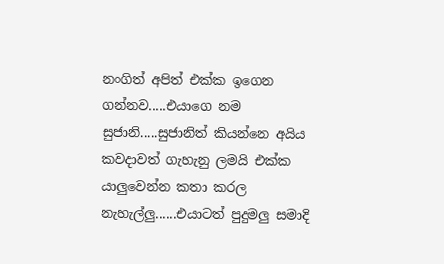නංගිත් අපිත් එක්ක ඉගෙන ගන්නව.....එයාගෙ නම සුජානි.....සුජානිත් කියන්නෙ අයිය කවදාවත් ගැහැනු ලමයි එක්ක යාලුවෙන්න කතා කරල නැහැල්ලු......එයාටත් පුදුමලු සමාදි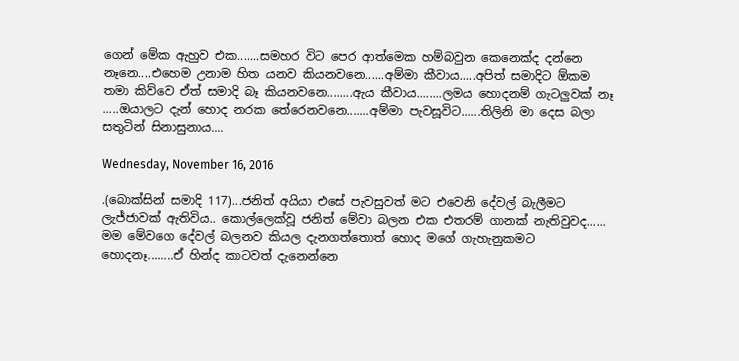ගෙන් මේක ඇහුව එක.......සමහර විට පෙර ආත්මෙක හම්බවුන කෙනෙක්ද දන්නෙ නෑනෙ....එහෙම උනාම හිත යනව කියනවනෙ......අම්මා කීවාය.....අපිත් සමාදිට ඕකම තමා කිව්වෙ ඒත් සමාදි බෑ කියනවනෙ........ඇය කීවාය........ලමය හොදනම් ගැටලුවක් නෑ .....ඔයාලට දැන් හොද නරක තේරෙනවනෙ.......අම්මා පැවසූවිට......තිලිනි මා දෙස බලා සතුටින් සිනාසුනාය....

Wednesday, November 16, 2016

.(බොක්සින් සමාදි 117)...ජනිත් අයියා එසේ පැවසුවත් මට එවෙනි දේවල් බැලීමට ලැජ්ජාවක් ඇතිවිය.. කොල්ලෙක්වූ ජනිත් මේවා බලන එක එතරම් ගානක් නැතිවුවද...... මම මේවගෙ දේවල් බලනව කියල දැනගත්තොත් හොද මගේ ගැහැනුකමට හොදනෑ........ඒ හින්ද කාටවත් දැනෙන්නෙ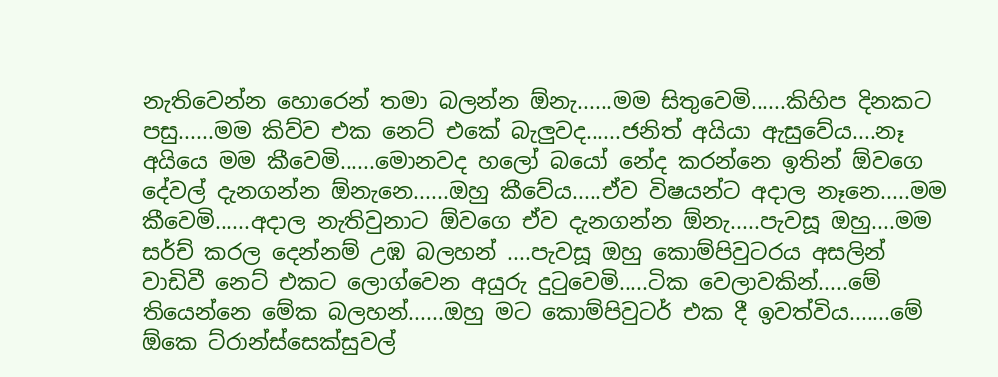නැතිවෙන්න හොරෙන් තමා බලන්න ඕනැ......මම සිතුවෙමි......කිහිප දිනකට පසු......මම කිව්ව එක නෙට් එකේ බැලුවද......ජනිත් අයියා ඇසුවේය....නෑ අයියෙ මම කීවෙමි......මොනවද හලෝ බයෝ නේද කරන්නෙ ඉතින් ඕවගෙ දේවල් දැනගන්න ඕනැනෙ......ඔහු කීවේය.....ඒව විෂයන්ට අදාල නෑනෙ.....මම කීවෙමි......අදාල නැතිවුනාට ඕවගෙ ඒව දැනගන්න ඕනැ.....පැවසූ ඔහු....මම සර්ච් කරල දෙන්නම් උඹ බලහන් ....පැවසූ ඔහු කොම්පිවුටරය අසලින් වාඩිවී නෙට් එකට ලොග්වෙන අයුරු දුටුවෙමි.....ටික වෙලාවකින්.....මේ තියෙන්නෙ මේක බලහන්......ඔහු මට කොම්පිවුටර් එක දී ඉවත්විය.......මේ ඕකෙ ට්රාන්ස්සෙක්සුවල්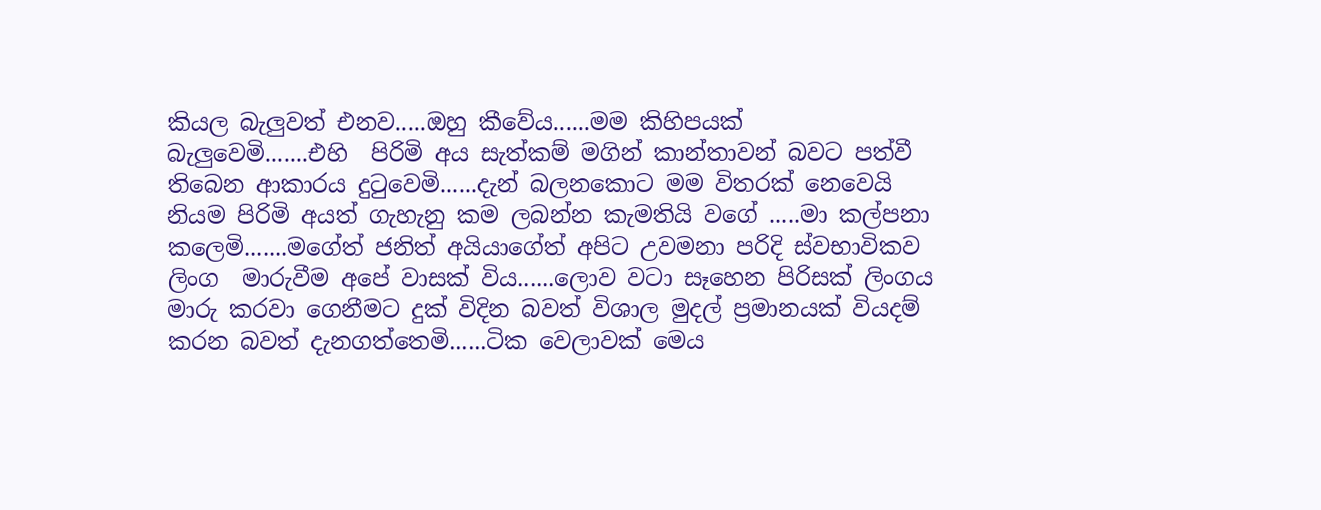කියල බැලුවත් එනව.....ඔහු කීවේය......මම කිහිපයක් බැලුවෙමි.......එහි  පිරිමි අය සැත්කම් මගින් කාන්තාවන් බවට පත්වී තිබෙන ආකාරය දුටුවෙමි......දැන් බලනකොට මම විතරක් නෙවෙයි නියම පිරිමි අයත් ගැහැනු කම ලබන්න කැමතියි වගේ .....මා කල්පනා කලෙමි.......මගේත් ජනිත් අයියාගේත් අපිට උවමනා පරිදි ස්වභාවිකව ලිංග  මාරුවීම අපේ වාසක් විය......ලොව වටා සෑහෙන පිරිසක් ලිංගය  මාරු කරවා ගෙනීමට දුක් විදින බවත් විශාල මුදල් ප්‍රමානයක් වියදම් කරන බවත් දැනගත්තෙමි......ටික වෙලාවක් මෙය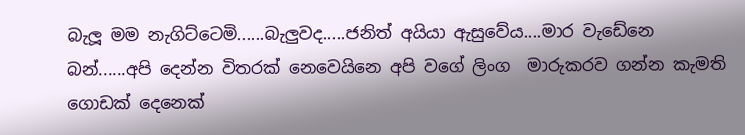බැලූ මම නැගිට්ටෙමි......බැලුවද.....ජනිත් අයියා ඇසුවේය....මාර වැඩේනෙ බන්......අපි දෙන්න විතරක් නෙවෙයිනෙ අපි වගේ ලිංග  මාරුකරව ගන්න කැමති ගොඩක් දෙනෙක්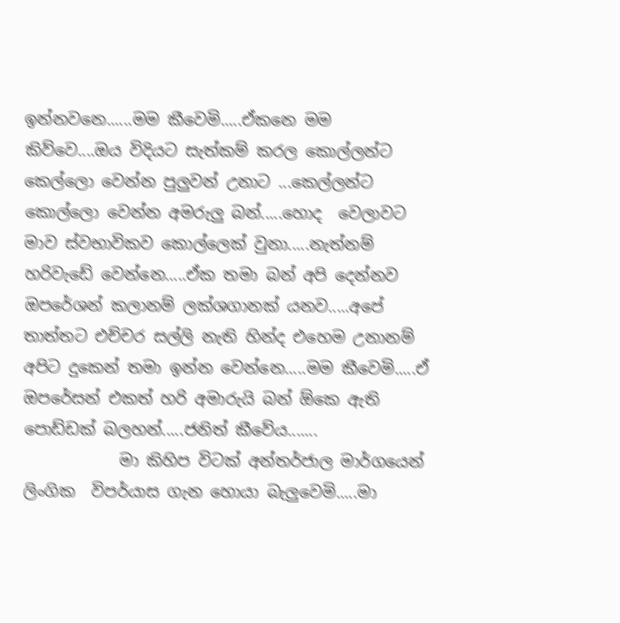ඉන්නවනෙ......මම කීවෙමි.....ඒකනෙ මම කිව්වෙ....ඔය විදියට සැත්කම් කරල කොල්ලන්ට කෙල්ලො වෙන්න පුලුවන් උනාට ...කෙල්ලන්ට කොල්ලො වෙන්න අමරුලු බන්.....හොද  වෙලාවට මාව ස්වභාවිකව කොල්ලෙක් වුනා.....නැත්නම් හරිවැඩේ වෙන්නෙ.....ඒක තමා බන් අපි දෙන්නව ඔපරේශන් කලානම් ලක්ශගානක් යනව.....අපේ තාත්තට එච්චර සල්ලි නැති හින්ද එහෙම උනානම් අපිට දුකෙන් තමා ඉන්න වෙන්නෙ.....මම කීවෙමි.....ඒ ඔපරේසන් එකත් හරි අමාරුයි බන් ඕකෙ ඇති පොඩ්ඩක් බලහන්.....ජනිත් කීවේය.......
            මා කිහිප විටක් අන්තර්ජාල මාර්ගයෙන් ලිංගික  විපර්යාස ගැන හොයා බැලුවෙමි.....මා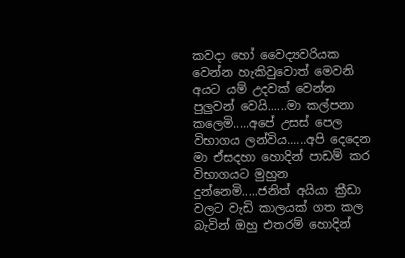කවදා හෝ වෛද්‍යවරියක වෙන්න හැකිවුවොත් මෙවනි අයට යම් උදවක් වෙන්න පුලුවන් වෙයි......මා කල්පනා කලෙමි.....අපේ උසස් පෙල විභාගය ලන්විය......අපි දෙදෙන මා ඒසදහා හොදින් පාඩම් කර විභාගයට මුහුන දුන්නෙමි.....ජනිත් අයියා ක්‍රීඩා වලට වැඩි කාලයක් ගත කල බැවින් ඔහු එතරම් හොදින්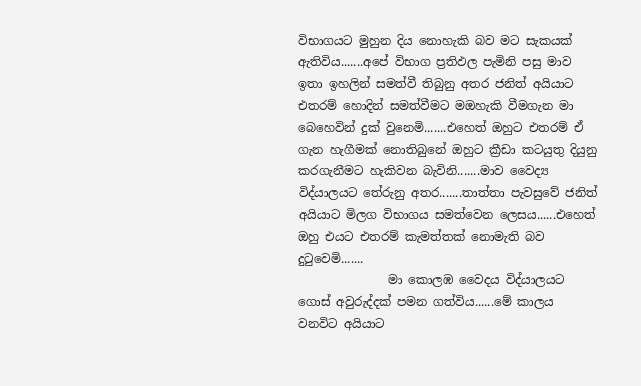විභාගයට මුහුන දිය නොහැකි බව මට සැකයක් ඇතිවිය.......අපේ විභාග ප්‍රතිඵල පැමිනි පසු මාව ඉතා ඉහලින් සමත්වී තිබුනු අතර ජනිත් අයියාට එතරම් හොදින් සමත්වීමට මඔහැකි වීමගැන මා බෙහෙවින් දුක් වුනෙමි.......එහෙත් ඔහුට එතරම් ඒ ගැන හැගීමක් නොතිබුනේ ඔහුට ක්‍රීඩා කටයුතු දියුනු කරගැනීමට හැකිවන බැවිනි.......මාව වෛද්‍ය විද්යාලයට තේරුනු අතර.......තාත්තා පැවසුවේ ජනිත් අයියාට මිලග විභාගය සමත්වෙන ලෙසය......එහෙත් ඔහු එයට එතරම් කැමත්තක් නොමැති බව දුටුවෙමි.......
               මා කොලඹ වෛදය විද්යාලයට ගොස් අවුරුද්දක් පමන ගත්විය......මේ කාලය වනවිට අයියාට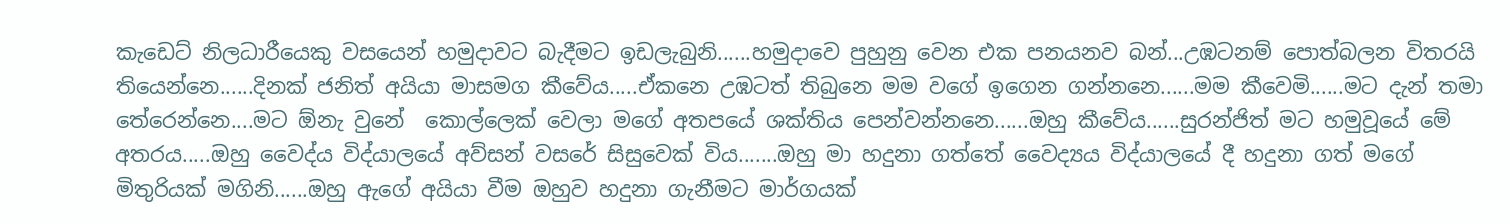කැඩෙට් නිලධාරීයෙකු වසයෙන් හමුදාවට බැදීමට ඉඩලැබුනි......හමුදාවෙ පුහුනු වෙන එක පනයනව බන්...උඹටනම් පොත්බලන විතරයි තියෙන්නෙ......දිනක් ජනිත් අයියා මාසමග කීවේය.....ඒකනෙ උඹටත් තිබුනෙ මම වගේ ඉගෙන ගන්නනෙ......මම කීවෙමි......මට දැන් තමා තේරෙන්නෙ....මට ඕනැ වුනේ  කොල්ලෙක් වෙලා මගේ අතපයේ ශක්තිය පෙන්වන්නනෙ......ඔහු කීවේය......සුරන්ජිත් මට හමුවූයේ මේ අතරය.....ඔහු වෛද්ය විද්යාලයේ අව්සන් වසරේ සිසුවෙක් විය.......ඔහු මා හදුනා ගත්තේ වෛද්‍යය විද්යාලයේ දී හදුනා ගත් මගේ මිතුරියක් මගිනි......ඔහු ඇගේ අයියා වීම ඔහුව හදුනා ගැනීමට මාර්ගයක්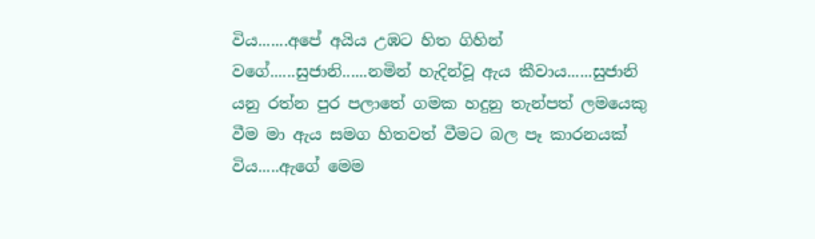විය.......අපේ අයිය උඹට හිත ගිහින් වගේ......සුජානි......නමින් හැදින්වූ ඇය කීවාය......සුජානි යනු රත්න පුර පලාතේ ගමක හදුනු තැන්පත් ලමයෙකු වීම මා ඇය සමග හිතවත් වීමට බල පෑ කාරනයක් විය.....ඇගේ මෙම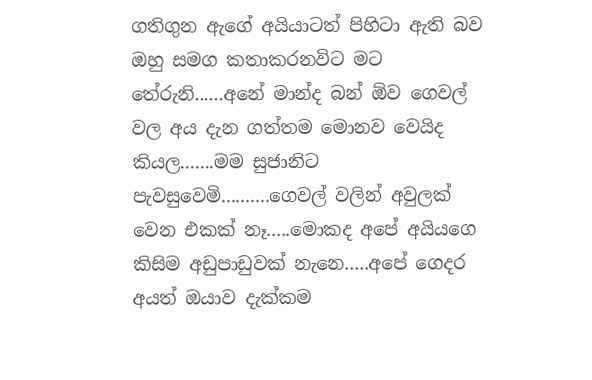ගතිගුන ඇගේ අයියාටත් පිහිටා ඇති බව ඔහු සමග කතාකරනවිට මට තේරුනි......අනේ මාන්ද බන් ඕව ගෙවල් වල අය දැන ගත්තම මොනව වෙයිද කියල.......මම සුජානිට පැවසුවෙමි..........ගෙවල් වලින් අවුලක් වෙන එකක් නෑ.....මොකද අපේ අයියගෙ කිසිම අඩුපාඩුවක් නැනෙ.....අපේ ගෙදර අයත් ඔයාව දැක්කම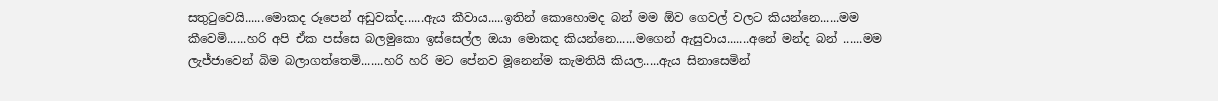සතුටුවෙයි......මොකද රූපෙන් අඩුවක්ද......ඇය කීවාය.....ඉතින් කොහොමද බන් මම ඕව ගෙවල් වලට කියන්නෙ......මම කීවෙමි......හරි අපි ඒක පස්සෙ බලමුකො ඉස්සෙල්ල ඔයා මොකද කියන්නෙ......මගෙන් ඇසුවාය.......අනේ මන්ද බන් ......මම ලැජ්ජාවෙන් බිම බලාගත්තෙමි.......හරි හරි මට පේනව මූනෙන්ම කැමතියි කියල.....ඇය සිනාසෙමින්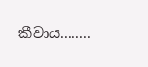කීවාය........